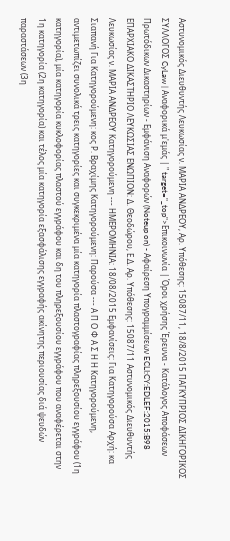Αστυνομικός Διευθυντής Λευκωσίας ν. ΜΑΡΙΑ ΑΝΔΡΕΟΥ, Αρ. Υπόθεσης: 15087/11, 18/8/2015 ΠΑΓΚΥΠΡΙΟΣ ΔΙΚΗΓΟΡΙΚΟΣ ΣΥΛΛΟΓΟΣ CyLaw | Αναφορικά μ'εμάς | " target="_top">Επικοινωνία | Όροι χρήσης Έρευνα - Κατάλογος Αποφάσεων Πρωτόδικων Δικαστηρίων - Εμφάνιση Αναφορών (Noteup on) - Αφαίρεση Υπογραμμίσεων ECLI:CY:EDLEF:2015:B98 ΕΠΑΡΧΙΑΚΟ ΔΙΚΑΣΤΗΡΙΟ ΛΕΥΚΩΣΙΑΣ ΕΝΩΠΙΟN: Δ. Θεοδώρου, Ε.Δ. Αρ. Υπόθεσης: 15087/11 Αστυνομικός Διευθυντής Λευκωσίας ν. ΜΑΡΙΑ ΑΝΔΡΕΟΥ Κατηγορούμενη --- ΗΜΕΡΟΜΗΝΙΑ: 18/08/2015 Εμφανίσεις: Για Κατηγορούσα Αρχή: κα Σιαπανή Για Κατηγορούμενη: κος Ρ. Βραχίμης Κατηγορούμενη: Παρούσα --- Α Π Ο Φ Α Σ Η Η Κατηγορούμενη, αντιμετωπίζει συνολικά τρεις κατηγορίες και συγκεκριμένα μία κατηγορία πλαστογραφίας πληρεξουσίου εγγράφου (1η κατηγορία), μία κατηγορία κυκλοφορίας πλαστού εγγράφου και δη του πληρεξουσίου εγγράφου που αναφέρεται στην 1η κατηγορία (2η κατηγορία) και τέλος μία κατηγορία εξασφάλισης εγγραφής ακίνητης περιουσίας διά ψευδών παραστάσεων (3η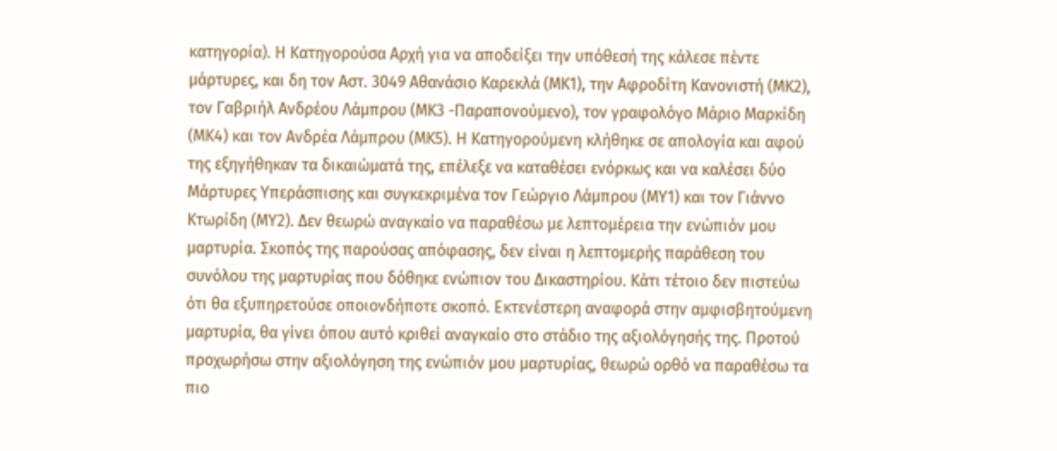κατηγορία). Η Κατηγορούσα Αρχή για να αποδείξει την υπόθεσή της κάλεσε πέντε μάρτυρες, και δη τον Αστ. 3049 Αθανάσιο Καρεκλά (ΜΚ1), την Αφροδίτη Κανονιστή (ΜΚ2), τον Γαβριήλ Ανδρέου Λάμπρου (ΜΚ3 -Παραπονούμενο), τον γραφολόγο Μάριο Μαρκίδη (ΜΚ4) και τον Ανδρέα Λάμπρου (ΜΚ5). Η Κατηγορούμενη κλήθηκε σε απολογία και αφού της εξηγήθηκαν τα δικαιώματά της, επέλεξε να καταθέσει ενόρκως και να καλέσει δύο Μάρτυρες Υπεράσπισης και συγκεκριμένα τον Γεώργιο Λάμπρου (ΜΥ1) και τον Γιάννο Κτωρίδη (ΜΥ2). Δεν θεωρώ αναγκαίο να παραθέσω με λεπτομέρεια την ενώπιόν μου μαρτυρία. Σκοπός της παρούσας απόφασης, δεν είναι η λεπτομερής παράθεση του συνόλου της μαρτυρίας που δόθηκε ενώπιον του Δικαστηρίου. Κάτι τέτοιο δεν πιστεύω ότι θα εξυπηρετούσε οποιονδήποτε σκοπό. Εκτενέστερη αναφορά στην αμφισβητούμενη μαρτυρία, θα γίνει όπου αυτό κριθεί αναγκαίο στο στάδιο της αξιολόγησής της. Προτού προχωρήσω στην αξιολόγηση της ενώπιόν μου μαρτυρίας, θεωρώ ορθό να παραθέσω τα πιο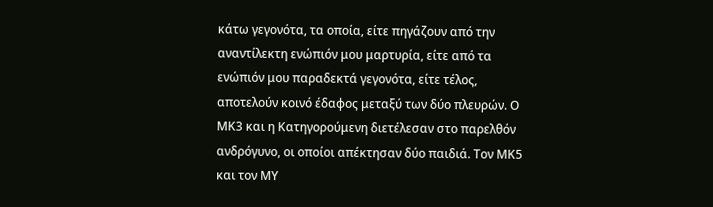κάτω γεγονότα, τα οποία, είτε πηγάζουν από την αναντίλεκτη ενώπιόν μου μαρτυρία, είτε από τα ενώπιόν μου παραδεκτά γεγονότα, είτε τέλος, αποτελούν κοινό έδαφος μεταξύ των δύο πλευρών. Ο ΜΚ3 και η Κατηγορούμενη διετέλεσαν στο παρελθόν ανδρόγυνο, οι οποίοι απέκτησαν δύο παιδιά. Τον ΜΚ5 και τον ΜΥ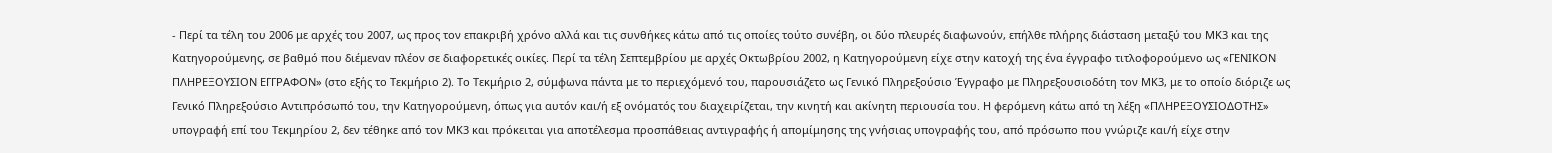- Περί τα τέλη του 2006 με αρχές του 2007, ως προς τον επακριβή χρόνο αλλά και τις συνθήκες κάτω από τις οποίες τούτο συνέβη, οι δύο πλευρές διαφωνούν, επήλθε πλήρης διάσταση μεταξύ του ΜΚ3 και της Κατηγορούμενης, σε βαθμό που διέμεναν πλέον σε διαφορετικές οικίες. Περί τα τέλη Σεπτεμβρίου με αρχές Οκτωβρίου 2002, η Κατηγορούμενη είχε στην κατοχή της ένα έγγραφο τιτλοφορούμενο ως «ΓΕΝΙΚΟΝ ΠΛΗΡΕΞΟΥΣΙΟΝ ΕΓΓΡΑΦΟΝ» (στο εξής το Τεκμήριο 2). Το Τεκμήριο 2, σύμφωνα πάντα με το περιεχόμενό του, παρουσιάζετο ως Γενικό Πληρεξούσιο Έγγραφο με Πληρεξουσιοδότη τον ΜΚ3, με το οποίο διόριζε ως Γενικό Πληρεξούσιο Αντιπρόσωπό του, την Κατηγορούμενη, όπως για αυτόν και/ή εξ ονόματός του διαχειρίζεται, την κινητή και ακίνητη περιουσία του. Η φερόμενη κάτω από τη λέξη «ΠΛΗΡΕΞΟΥΣΙΟΔΟΤΗΣ» υπογραφή επί του Τεκμηρίου 2, δεν τέθηκε από τον ΜΚ3 και πρόκειται για αποτέλεσμα προσπάθειας αντιγραφής ή απομίμησης της γνήσιας υπογραφής του, από πρόσωπο που γνώριζε και/ή είχε στην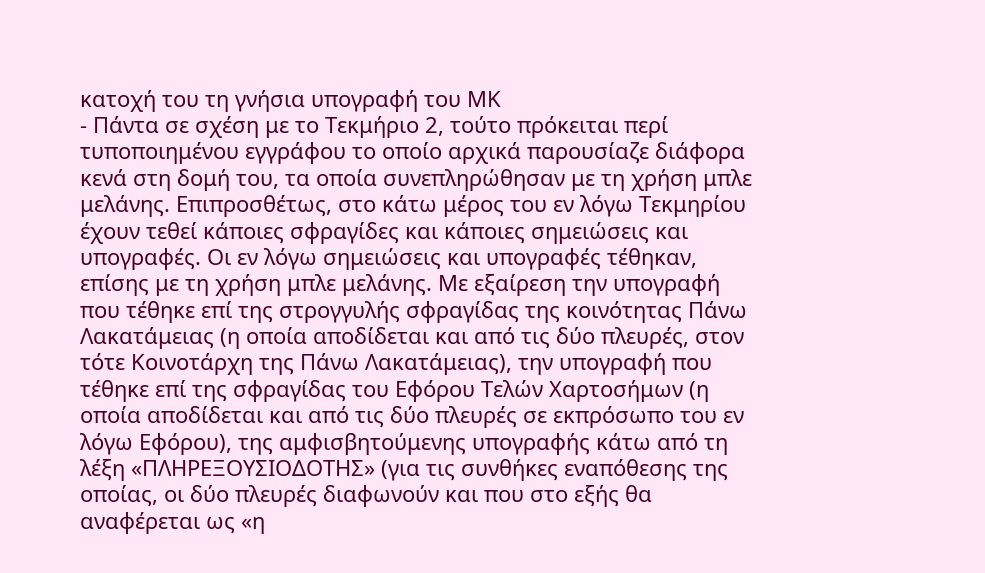κατοχή του τη γνήσια υπογραφή του ΜΚ
- Πάντα σε σχέση με το Τεκμήριο 2, τούτο πρόκειται περί τυποποιημένου εγγράφου το οποίο αρχικά παρουσίαζε διάφορα κενά στη δομή του, τα οποία συνεπληρώθησαν με τη χρήση μπλε μελάνης. Επιπροσθέτως, στο κάτω μέρος του εν λόγω Τεκμηρίου έχουν τεθεί κάποιες σφραγίδες και κάποιες σημειώσεις και υπογραφές. Οι εν λόγω σημειώσεις και υπογραφές τέθηκαν, επίσης με τη χρήση μπλε μελάνης. Με εξαίρεση την υπογραφή που τέθηκε επί της στρογγυλής σφραγίδας της κοινότητας Πάνω Λακατάμειας (η οποία αποδίδεται και από τις δύο πλευρές, στον τότε Κοινοτάρχη της Πάνω Λακατάμειας), την υπογραφή που τέθηκε επί της σφραγίδας του Εφόρου Τελών Χαρτοσήμων (η οποία αποδίδεται και από τις δύο πλευρές σε εκπρόσωπο του εν λόγω Εφόρου), της αμφισβητούμενης υπογραφής κάτω από τη λέξη «ΠΛΗΡΕΞΟΥΣΙΟΔΟΤΗΣ» (για τις συνθήκες εναπόθεσης της οποίας, οι δύο πλευρές διαφωνούν και που στο εξής θα αναφέρεται ως «η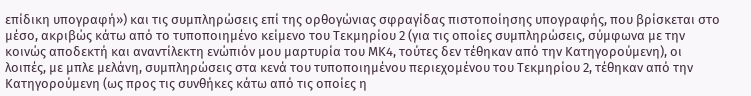επίδικη υπογραφή») και τις συμπληρώσεις επί της ορθογώνιας σφραγίδας πιστοποίησης υπογραφής, που βρίσκεται στο μέσο, ακριβώς κάτω από το τυποποιημένο κείμενο του Τεκμηρίου 2 (για τις οποίες συμπληρώσεις, σύμφωνα με την κοινώς αποδεκτή και αναντίλεκτη ενώπιόν μου μαρτυρία του ΜΚ4, τούτες δεν τέθηκαν από την Κατηγορούμενη), οι λοιπές, με μπλε μελάνη, συμπληρώσεις στα κενά του τυποποιημένου περιεχομένου του Τεκμηρίου 2, τέθηκαν από την Κατηγορούμενη (ως προς τις συνθήκες κάτω από τις οποίες η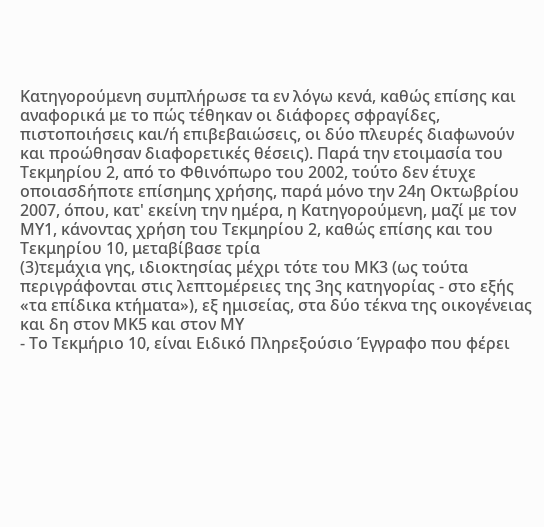Κατηγορούμενη συμπλήρωσε τα εν λόγω κενά, καθώς επίσης και αναφορικά με το πώς τέθηκαν οι διάφορες σφραγίδες, πιστοποιήσεις και/ή επιβεβαιώσεις, οι δύο πλευρές διαφωνούν και προώθησαν διαφορετικές θέσεις). Παρά την ετοιμασία του Τεκμηρίου 2, από το Φθινόπωρο του 2002, τούτο δεν έτυχε οποιασδήποτε επίσημης χρήσης, παρά μόνο την 24η Οκτωβρίου 2007, όπου, κατ' εκείνη την ημέρα, η Κατηγορούμενη, μαζί με τον ΜΥ1, κάνοντας χρήση του Τεκμηρίου 2, καθώς επίσης και του Τεκμηρίου 10, μεταβίβασε τρία
(3)τεμάχια γης, ιδιοκτησίας μέχρι τότε του ΜΚ3 (ως τούτα περιγράφονται στις λεπτομέρειες της 3ης κατηγορίας - στο εξής «τα επίδικα κτήματα»), εξ ημισείας, στα δύο τέκνα της οικογένειας και δη στον ΜΚ5 και στον ΜΥ
- Το Τεκμήριο 10, είναι Ειδικό Πληρεξούσιο Έγγραφο που φέρει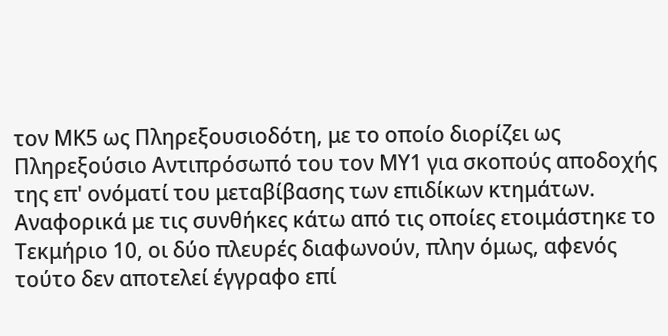τον ΜΚ5 ως Πληρεξουσιοδότη, με το οποίο διορίζει ως Πληρεξούσιο Αντιπρόσωπό του τον ΜΥ1 για σκοπούς αποδοχής της επ' ονόματί του μεταβίβασης των επιδίκων κτημάτων. Αναφορικά με τις συνθήκες κάτω από τις οποίες ετοιμάστηκε το Τεκμήριο 10, οι δύο πλευρές διαφωνούν, πλην όμως, αφενός τούτο δεν αποτελεί έγγραφο επί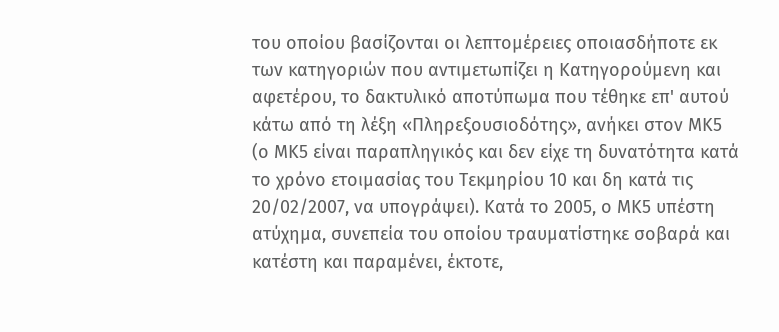του οποίου βασίζονται οι λεπτομέρειες οποιασδήποτε εκ των κατηγοριών που αντιμετωπίζει η Κατηγορούμενη και αφετέρου, το δακτυλικό αποτύπωμα που τέθηκε επ' αυτού κάτω από τη λέξη «Πληρεξουσιοδότης», ανήκει στον ΜΚ5 (ο ΜΚ5 είναι παραπληγικός και δεν είχε τη δυνατότητα κατά το χρόνο ετοιμασίας του Τεκμηρίου 10 και δη κατά τις 20/02/2007, να υπογράψει). Κατά το 2005, ο ΜΚ5 υπέστη ατύχημα, συνεπεία του οποίου τραυματίστηκε σοβαρά και κατέστη και παραμένει, έκτοτε,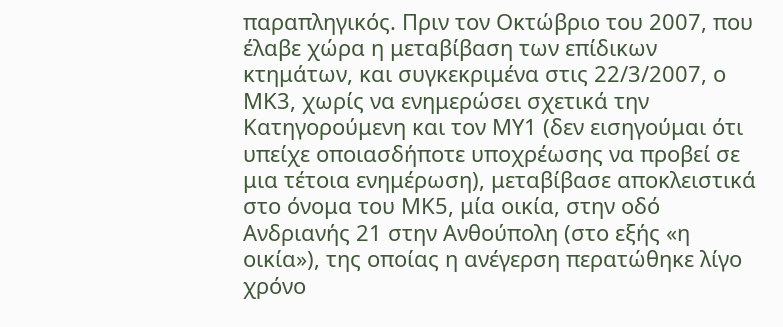παραπληγικός. Πριν τον Οκτώβριο του 2007, που έλαβε χώρα η μεταβίβαση των επίδικων κτημάτων, και συγκεκριμένα στις 22/3/2007, ο ΜΚ3, χωρίς να ενημερώσει σχετικά την Κατηγορούμενη και τον ΜΥ1 (δεν εισηγούμαι ότι υπείχε οποιασδήποτε υποχρέωσης να προβεί σε μια τέτοια ενημέρωση), μεταβίβασε αποκλειστικά στο όνομα του ΜΚ5, μία οικία, στην οδό Ανδριανής 21 στην Ανθούπολη (στο εξής «η οικία»), της οποίας η ανέγερση περατώθηκε λίγο χρόνο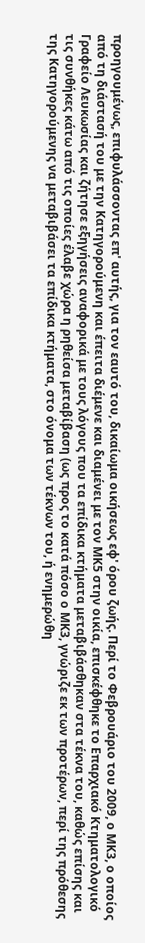προηγουμένως, επιφυλάσσοντας επ' αυτής, για τον εαυτό του, δικαίωμα οικήσεως εφ' όρου ζωής. Περί το Φεβρουάριο του 2009, ο ΜΚ3, ο οποίος από τη διάστασή του με την Κατηγορούμενη και έπειτα διέμενε και διαμένει με τον ΜΚ5 στην οικία, επισκέφθηκε το Επαρχιακό Κτηματολογικό Γραφείο Λευκωσίας και ζήτησε εξηγήσεις αναφορικά με τους λόγους που τα επίδικα κτήματα μεταβιβάσθηκαν στα τέκνα του, καθώς επίσης και τις συνθήκες κάτω από τις οποίες έλαβε χώρα η ρηθείσα μεταβίβαση (ως προς το κατά πόσο ο ΜΚ3, γνώριζε εκ των προτέρων, περί της πρόθεσης της Κατηγορούμενης να μεταβιβάσει τα επίδικα κτήματα, στο όνομα των τέκνων του, ή ενημερώθη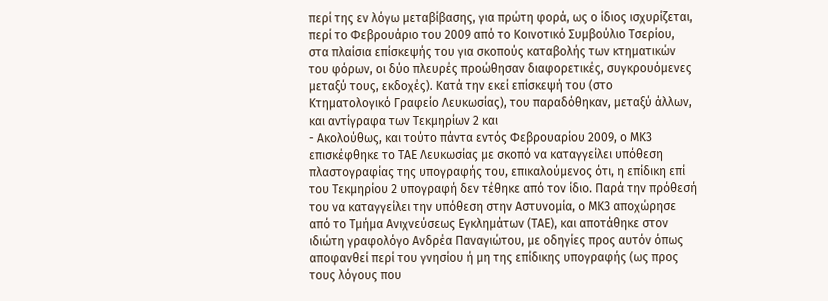περί της εν λόγω μεταβίβασης, για πρώτη φορά, ως ο ίδιος ισχυρίζεται, περί το Φεβρουάριο του 2009 από το Κοινοτικό Συμβούλιο Τσερίου, στα πλαίσια επίσκεψής του για σκοπούς καταβολής των κτηματικών του φόρων, οι δύο πλευρές προώθησαν διαφορετικές, συγκρουόμενες μεταξύ τους, εκδοχές). Κατά την εκεί επίσκεψή του (στο Κτηματολογικό Γραφείο Λευκωσίας), του παραδόθηκαν, μεταξύ άλλων, και αντίγραφα των Τεκμηρίων 2 και
- Ακολούθως, και τούτο πάντα εντός Φεβρουαρίου 2009, ο ΜΚ3 επισκέφθηκε το ΤΑΕ Λευκωσίας με σκοπό να καταγγείλει υπόθεση πλαστογραφίας της υπογραφής του, επικαλούμενος ότι, η επίδικη επί του Τεκμηρίου 2 υπογραφή δεν τέθηκε από τον ίδιο. Παρά την πρόθεσή του να καταγγείλει την υπόθεση στην Αστυνομία, ο ΜΚ3 αποχώρησε από το Τμήμα Ανιχνεύσεως Εγκλημάτων (ΤΑΕ), και αποτάθηκε στον ιδιώτη γραφολόγο Ανδρέα Παναγιώτου, με οδηγίες προς αυτόν όπως αποφανθεί περί του γνησίου ή μη της επίδικης υπογραφής (ως προς τους λόγους που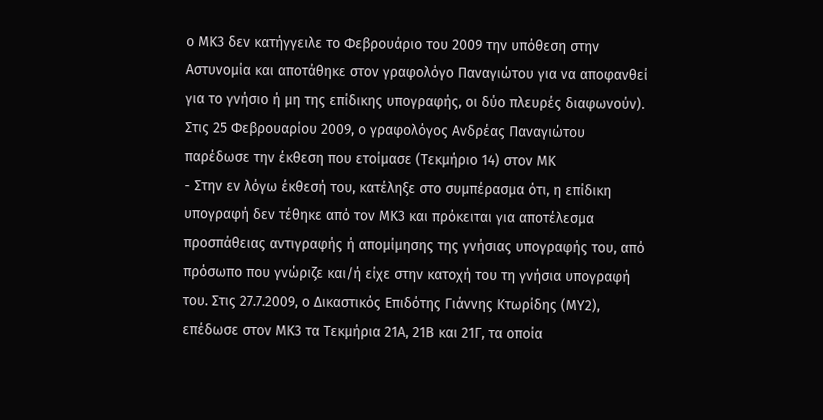ο ΜΚ3 δεν κατήγγειλε το Φεβρουάριο του 2009 την υπόθεση στην Αστυνομία και αποτάθηκε στον γραφολόγο Παναγιώτου για να αποφανθεί για το γνήσιο ή μη της επίδικης υπογραφής, οι δύο πλευρές διαφωνούν). Στις 25 Φεβρουαρίου 2009, ο γραφολόγος Ανδρέας Παναγιώτου παρέδωσε την έκθεση που ετοίμασε (Τεκμήριο 14) στον ΜΚ
- Στην εν λόγω έκθεσή του, κατέληξε στο συμπέρασμα ότι, η επίδικη υπογραφή δεν τέθηκε από τον ΜΚ3 και πρόκειται για αποτέλεσμα προσπάθειας αντιγραφής ή απομίμησης της γνήσιας υπογραφής του, από πρόσωπο που γνώριζε και/ή είχε στην κατοχή του τη γνήσια υπογραφή του. Στις 27.7.2009, ο Δικαστικός Επιδότης Γιάννης Κτωρίδης (ΜΥ2), επέδωσε στον ΜΚ3 τα Τεκμήρια 21Α, 21Β και 21Γ, τα οποία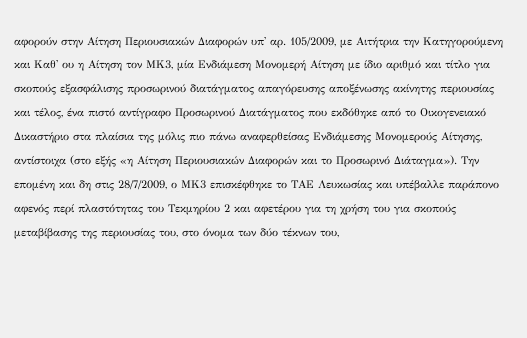αφορούν στην Αίτηση Περιουσιακών Διαφορών υπ' αρ. 105/2009, με Αιτήτρια την Κατηγορούμενη και Καθ' ου η Αίτηση τον ΜΚ3, μία Ενδιάμεση Μονομερή Αίτηση με ίδιο αριθμό και τίτλο για σκοπούς εξασφάλισης προσωρινού διατάγματος απαγόρευσης αποξένωσης ακίνητης περιουσίας και τέλος, ένα πιστό αντίγραφο Προσωρινού Διατάγματος που εκδόθηκε από το Οικογενειακό Δικαστήριο στα πλαίσια της μόλις πιο πάνω αναφερθείσας Ενδιάμεσης Μονομερούς Αίτησης, αντίστοιχα (στο εξής «η Αίτηση Περιουσιακών Διαφορών και το Προσωρινό Διάταγμα»). Την επομένη και δη στις 28/7/2009, ο ΜΚ3 επισκέφθηκε το ΤΑΕ Λευκωσίας και υπέβαλλε παράπονο αφενός περί πλαστότητας του Τεκμηρίου 2 και αφετέρου για τη χρήση του για σκοπούς μεταβίβασης της περιουσίας του, στο όνομα των δύο τέκνων του,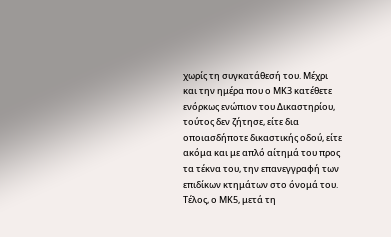χωρίς τη συγκατάθεσή του. Μέχρι και την ημέρα που ο ΜΚ3 κατέθετε ενόρκως ενώπιον του Δικαστηρίου, τούτος δεν ζήτησε, είτε δια οποιασδήποτε δικαστικής οδού, είτε ακόμα και με απλό αίτημά του προς τα τέκνα του, την επανεγγραφή των επιδίκων κτημάτων στο όνομά του. Τέλος, ο ΜΚ5, μετά τη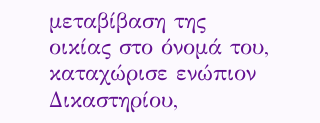μεταβίβαση της οικίας στο όνομά του, καταχώρισε ενώπιον Δικαστηρίου,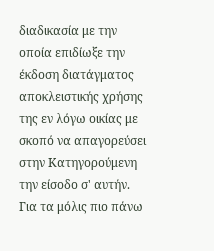διαδικασία με την οποία επιδίωξε την έκδοση διατάγματος αποκλειστικής χρήσης της εν λόγω οικίας με σκοπό να απαγορεύσει στην Κατηγορούμενη την είσοδο σ' αυτήν. Για τα μόλις πιο πάνω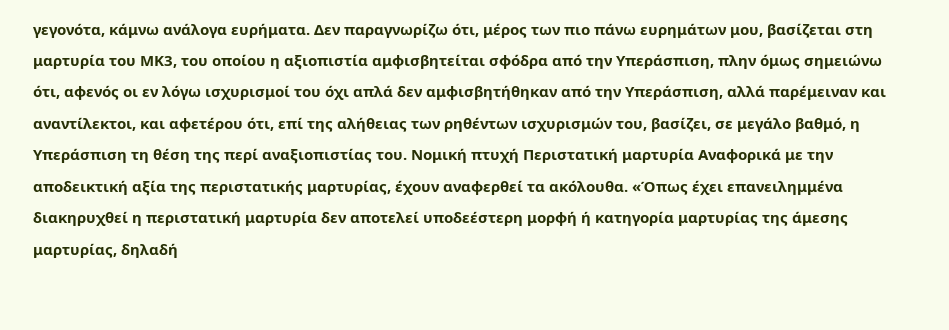γεγονότα, κάμνω ανάλογα ευρήματα. Δεν παραγνωρίζω ότι, μέρος των πιο πάνω ευρημάτων μου, βασίζεται στη μαρτυρία του ΜΚ3, του οποίου η αξιοπιστία αμφισβητείται σφόδρα από την Υπεράσπιση, πλην όμως σημειώνω ότι, αφενός οι εν λόγω ισχυρισμοί του όχι απλά δεν αμφισβητήθηκαν από την Υπεράσπιση, αλλά παρέμειναν και αναντίλεκτοι, και αφετέρου ότι, επί της αλήθειας των ρηθέντων ισχυρισμών του, βασίζει, σε μεγάλο βαθμό, η Υπεράσπιση τη θέση της περί αναξιοπιστίας του. Νομική πτυχή Περιστατική μαρτυρία Αναφορικά με την αποδεικτική αξία της περιστατικής μαρτυρίας, έχουν αναφερθεί τα ακόλουθα. «Όπως έχει επανειλημμένα διακηρυχθεί η περιστατική μαρτυρία δεν αποτελεί υποδεέστερη μορφή ή κατηγορία μαρτυρίας της άμεσης μαρτυρίας, δηλαδή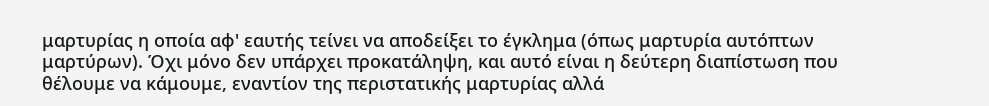μαρτυρίας η οποία αφ' εαυτής τείνει να αποδείξει το έγκλημα (όπως μαρτυρία αυτόπτων μαρτύρων). Όχι μόνο δεν υπάρχει προκατάληψη, και αυτό είναι η δεύτερη διαπίστωση που θέλουμε να κάμουμε, εναντίον της περιστατικής μαρτυρίας αλλά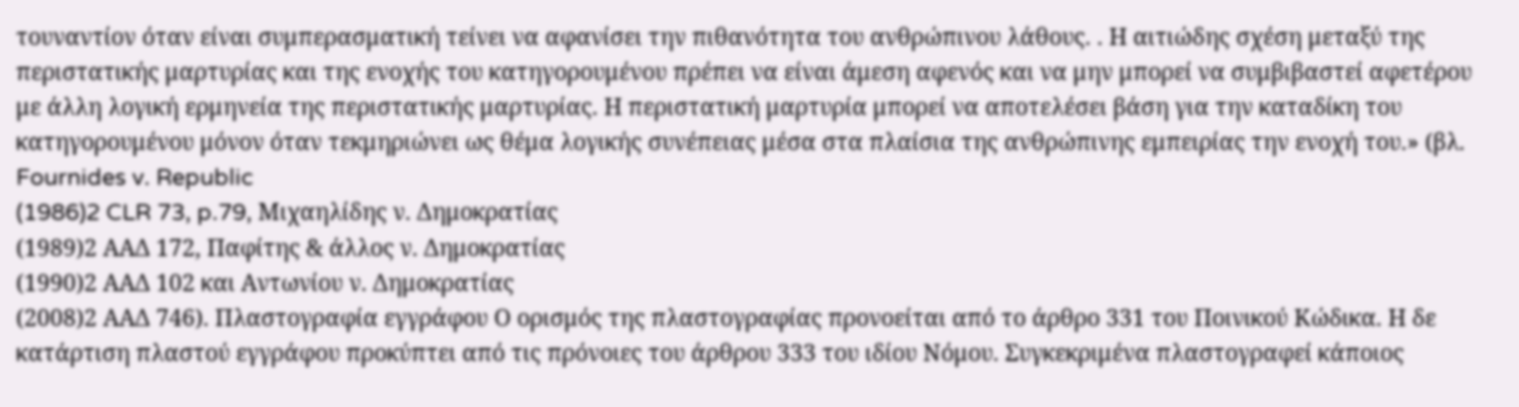τουναντίον όταν είναι συμπερασματική τείνει να αφανίσει την πιθανότητα του ανθρώπινου λάθους. . Η αιτιώδης σχέση μεταξύ της περιστατικής μαρτυρίας και της ενοχής του κατηγορουμένου πρέπει να είναι άμεση αφενός και να μην μπορεί να συμβιβαστεί αφετέρου με άλλη λογική ερμηνεία της περιστατικής μαρτυρίας. Η περιστατική μαρτυρία μπορεί να αποτελέσει βάση για την καταδίκη του κατηγορουμένου μόνον όταν τεκμηριώνει ως θέμα λογικής συνέπειας μέσα στα πλαίσια της ανθρώπινης εμπειρίας την ενοχή του.» (βλ. Fournides v. Republic
(1986)2 CLR 73, p.79, Μιχαηλίδης ν. Δημοκρατίας
(1989)2 ΑΑΔ 172, Παφίτης & άλλος ν. Δημοκρατίας
(1990)2 ΑΑΔ 102 και Αντωνίου ν. Δημοκρατίας
(2008)2 ΑΑΔ 746). Πλαστογραφία εγγράφου Ο ορισμός της πλαστογραφίας προνοείται από το άρθρο 331 του Ποινικού Κώδικα. Η δε κατάρτιση πλαστού εγγράφου προκύπτει από τις πρόνοιες του άρθρου 333 του ιδίου Νόμου. Συγκεκριμένα πλαστογραφεί κάποιος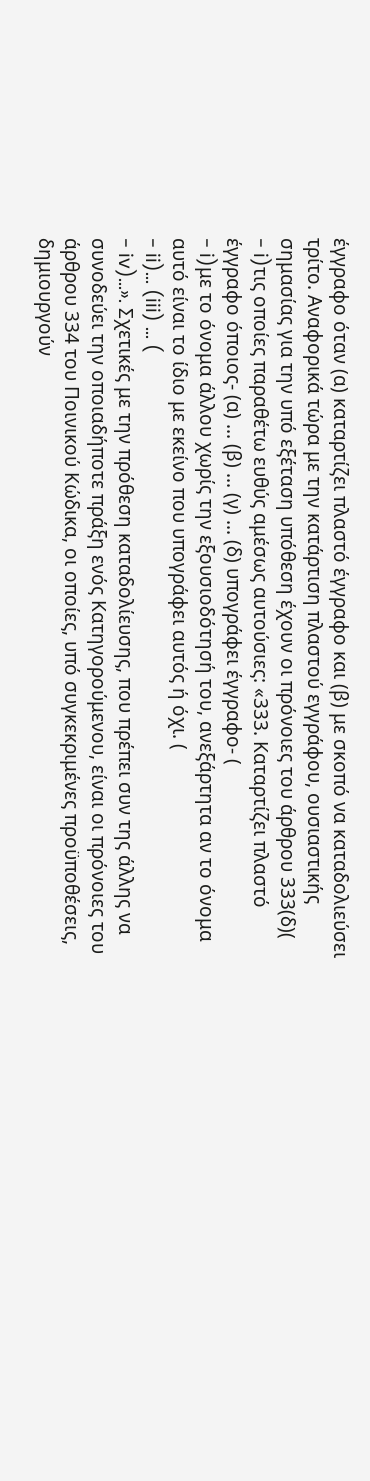έγγραφο όταν (α) καταρτίζει πλαστό έγγραφο και (β) με σκοπό να καταδολιεύσει τρίτο. Αναφορικά τώρα με την κατάρτιση πλαστού εγγράφου, ουσιαστικής σημασίας για την υπό εξέταση υπόθεση έχουν οι πρόνοιες του άρθρου 333(δ)(
- i)τις οποίες παραθέτω ευθύς αμέσως αυτούσιες: «333. Καταρτίζει πλαστό έγγραφο όποιος- (α) ... (β) ... (γ) ... (δ) υπογράφει έγγραφο- (
- i)με το όνομα άλλου χωρίς την εξουσιοδότησή του, ανεξάρτητα αν το όνομα αυτό είναι το ίδιο με εκείνο που υπογράφει αυτός ή όχι. (
- ii)... (iii) ... (
- iv)...». Σχετικές με την πρόθεση καταδολίευσης, που πρέπει συν της άλλης να συνοδεύει την οποιαδήποτε πράξη ενός Κατηγορούμενου, είναι οι πρόνοιες του άρθρου 334 του Ποινικού Κώδικα, οι οποίες, υπό συγκεκριμένες προϋποθέσεις, δημιουργούν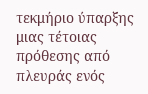τεκμήριο ύπαρξης μιας τέτοιας πρόθεσης από πλευράς ενός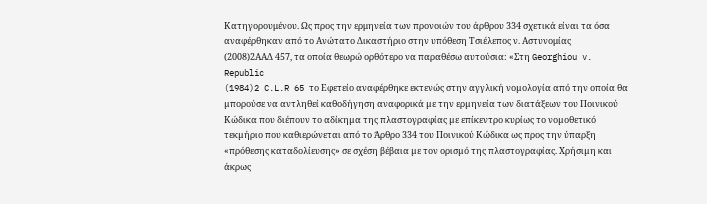Κατηγορουμένου. Ως προς την ερμηνεία των προνοιών του άρθρου 334 σχετικά είναι τα όσα αναφέρθηκαν από το Ανώτατο Δικαστήριο στην υπόθεση Τσιέλεπος ν. Αστυνομίας
(2008)2ΑΑΔ 457, τα οποία θεωρώ ορθότερο να παραθέσω αυτούσια: «Στη Georghiou v. Republic
(1984)2 C.L.R 65 το Εφετείο αναφέρθηκε εκτενώς στην αγγλική νοµολογία από την οποία θα µπορούσε να αντληθεί καθοδήγηση αναφορικά µε την ερµηνεία των διατάξεων του Ποινικού Κώδικα που διέπουν το αδίκηµα της πλαστογραφίας µε επίκεντρο κυρίως το νοµοθετικό τεκµήριο που καθιερώνεται από το Άρθρο 334 του Ποινικού Κώδικα ως προς την ύπαρξη «πρόθεσης καταδολίευσης» σε σχέση βέβαια µε τον ορισµό της πλαστογραφίας. Χρήσιµη και άκρως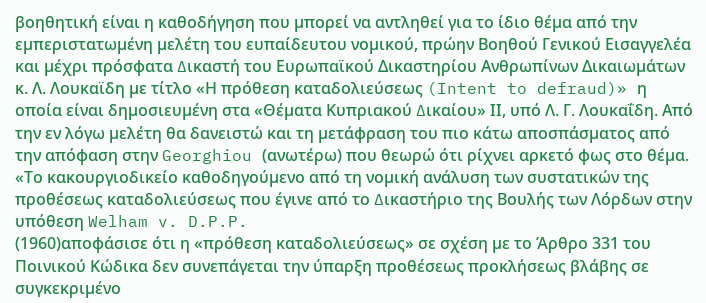βοηθητική είναι η καθοδήγηση που µπορεί να αντληθεί για το ίδιο θέµα από την εµπεριστατωµένη µελέτη του ευπαίδευτου νοµικού, πρώην Βοηθού Γενικού Εισαγγελέα και µέχρι πρόσφατα ∆ικαστή του Ευρωπαϊκού Δικαστηρίου Ανθρωπίνων Δικαιωµάτων κ. Λ. Λουκαϊδη µε τίτλο «Η πρόθεση καταδολιεύσεως (Intent to defraud)» η οποία είναι δηµοσιευµένη στα «Θέµατα Κυπριακού ∆ικαίου» ΙΙ, υπό Λ. Γ. Λουκαΐδη. Από την εν λόγω µελέτη θα δανειστώ και τη µετάφραση του πιο κάτω αποσπάσµατος από την απόφαση στην Georghiou (ανωτέρω) που θεωρώ ότι ρίχνει αρκετό φως στο θέµα. «Το κακουργιοδικείο καθοδηγούµενο από τη νοµική ανάλυση των συστατικών της προθέσεως καταδολιεύσεως που έγινε από το ∆ικαστήριο της Βουλής των Λόρδων στην υπόθεση Welham v. D.P.P.
(1960)αποφάσισε ότι η «πρόθεση καταδολιεύσεως» σε σχέση µε το Άρθρο 331 του Ποινικού Κώδικα δεν συνεπάγεται την ύπαρξη προθέσεως προκλήσεως βλάβης σε συγκεκριµένο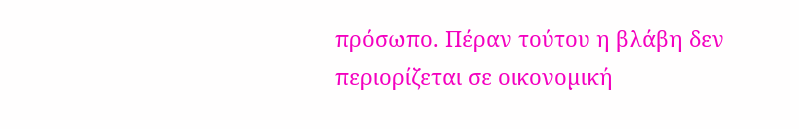πρόσωπο. Πέραν τούτου η βλάβη δεν περιορίζεται σε οικονοµική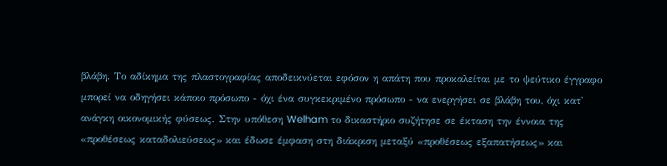βλάβη. Το αδίκηµα της πλαστογραφίας αποδεικνύεται εφόσον η απάτη που προκαλείται µε το ψεύτικο έγγραφο µπορεί να οδηγήσει κάποιο πρόσωπο - όχι ένα συγκεκριµένο πρόσωπο - να ενεργήσει σε βλάβη του, όχι κατ' ανάγκη οικονοµικής φύσεως. Στην υπόθεση Welham το δικαστήριο συζήτησε σε έκταση την έννοια της «προθέσεως καταδολιεύσεως» και έδωσε έµφαση στη διάκριση µεταξύ «προθέσεως εξαπατήσεως» και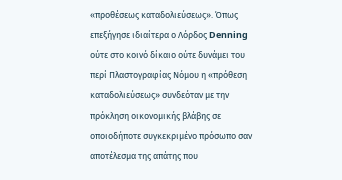«προθέσεως καταδολιεύσεως». Όπως επεξήγησε ιδιαίτερα ο Λόρδος Denning ούτε στο κοινό δίκαιο ούτε δυνάµει του περί Πλαστογραφίας Νόµου η «πρόθεση καταδολιεύσεως» συνδεόταν µε την πρόκληση οικονοµικής βλάβης σε οποιοδήποτε συγκεκριµένο πρόσωπο σαν αποτέλεσµα της απάτης που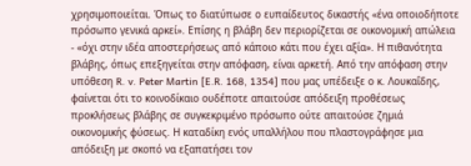χρησιµοποιείται. Όπως το διατύπωσε ο ευπαίδευτος δικαστής «ένα οποιοδήποτε πρόσωπο γενικά αρκεί». Επίσης η βλάβη δεν περιορίζεται σε οικονοµική απώλεια - «όχι στην ιδέα αποστερήσεως από κάποιο κάτι που έχει αξία». Η πιθανότητα βλάβης, όπως επεξηγείται στην απόφαση, είναι αρκετή. Από την απόφαση στην υπόθεση R. v. Peter Martin [E.R. 168, 1354] που µας υπέδειξε ο κ. Λουκαΐδης, φαίνεται ότι το κοινοδίκαιο ουδέποτε απαιτούσε απόδειξη προθέσεως προκλήσεως βλάβης σε συγκεκριµένο πρόσωπο ούτε απαιτούσε ζηµιά οικονοµικής φύσεως. Η καταδίκη ενός υπαλλήλου που πλαστογράφησε µια απόδειξη µε σκοπό να εξαπατήσει τον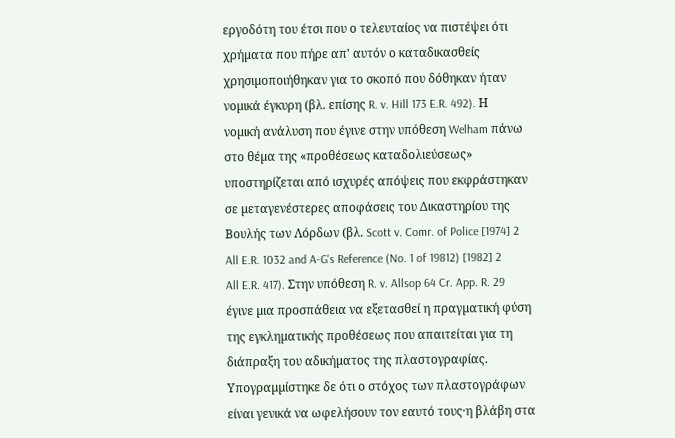εργοδότη του έτσι που ο τελευταίος να πιστέψει ότι χρήµατα που πήρε απ' αυτόν ο καταδικασθείς χρησιµοποιήθηκαν για το σκοπό που δόθηκαν ήταν νοµικά έγκυρη (βλ. επίσης R. v. Hill 173 E.R. 492). Η νοµική ανάλυση που έγινε στην υπόθεση Welham πάνω στο θέµα της «προθέσεως καταδολιεύσεως» υποστηρίζεται από ισχυρές απόψεις που εκφράστηκαν σε µεταγενέστερες αποφάσεις του Δικαστηρίου της Βουλής των Λόρδων (βλ. Scott v. Comr. of Police [1974] 2 All E.R. 1032 and A-G's Reference (No. 1 of 19812) [1982] 2 All E.R. 417). Στην υπόθεση R. v. Allsop 64 Cr. App. R. 29 έγινε µια προσπάθεια να εξετασθεί η πραγµατική φύση της εγκληµατικής προθέσεως που απαιτείται για τη διάπραξη του αδικήµατος της πλαστογραφίας. Υπογραµµίστηκε δε ότι ο στόχος των πλαστογράφων είναι γενικά να ωφελήσουν τον εαυτό τους·η βλάβη στα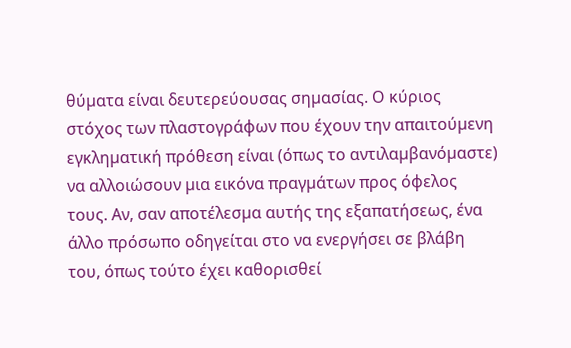θύµατα είναι δευτερεύουσας σηµασίας. Ο κύριος στόχος των πλαστογράφων που έχουν την απαιτούµενη εγκληµατική πρόθεση είναι (όπως το αντιλαµβανόµαστε) να αλλοιώσουν µια εικόνα πραγµάτων προς όφελος τους. Αν, σαν αποτέλεσµα αυτής της εξαπατήσεως, ένα άλλο πρόσωπο οδηγείται στο να ενεργήσει σε βλάβη του, όπως τούτο έχει καθορισθεί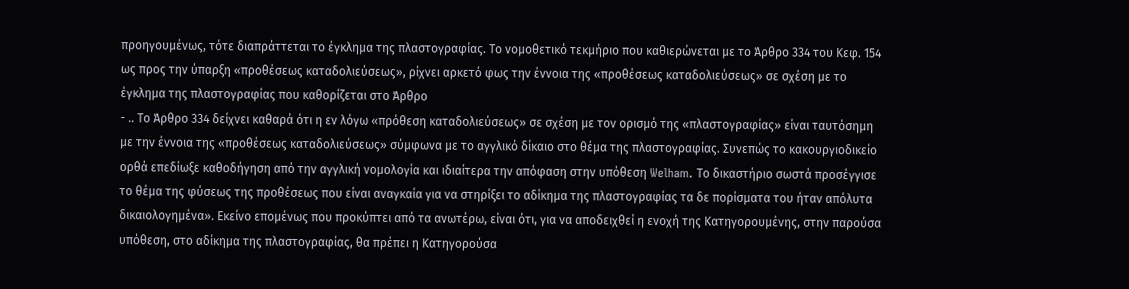προηγουµένως, τότε διαπράττεται το έγκληµα της πλαστογραφίας. Το νοµοθετικό τεκµήριο που καθιερώνεται µε το Άρθρο 334 του Κεφ. 154 ως προς την ύπαρξη «προθέσεως καταδολιεύσεως», ρίχνει αρκετό φως την έννοια της «προθέσεως καταδολιεύσεως» σε σχέση µε το έγκληµα της πλαστογραφίας που καθορίζεται στο Άρθρο
- .. Το Άρθρο 334 δείχνει καθαρά ότι η εν λόγω «πρόθεση καταδολιεύσεως» σε σχέση µε τον ορισµό της «πλαστογραφίας» είναι ταυτόσηµη µε την έννοια της «προθέσεως καταδολιεύσεως» σύµφωνα µε το αγγλικό δίκαιο στο θέµα της πλαστογραφίας. Συνεπώς το κακουργιοδικείο ορθά επεδίωξε καθοδήγηση από την αγγλική νοµολογία και ιδιαίτερα την απόφαση στην υπόθεση Welham. Το δικαστήριο σωστά προσέγγισε το θέµα της φύσεως της προθέσεως που είναι αναγκαία για να στηρίξει το αδίκηµα της πλαστογραφίας τα δε πορίσµατα του ήταν απόλυτα δικαιολογηµένα». Εκείνο επομένως που προκύπτει από τα ανωτέρω, είναι ότι, για να αποδειχθεί η ενοχή της Κατηγορουμένης, στην παρούσα υπόθεση, στο αδίκημα της πλαστογραφίας, θα πρέπει η Κατηγορούσα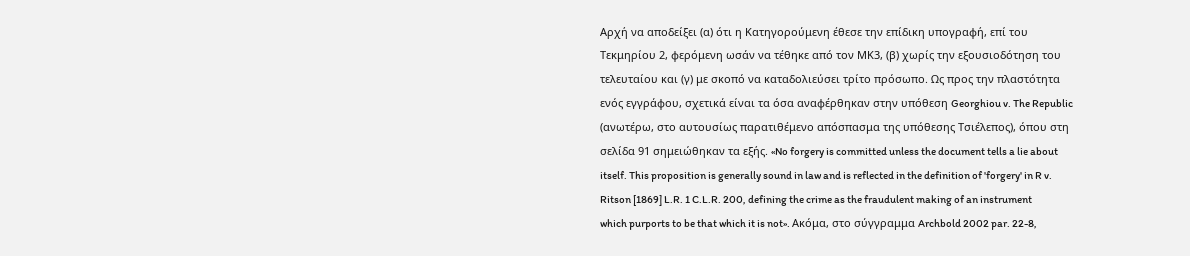Αρχή να αποδείξει (α) ότι η Κατηγορούμενη έθεσε την επίδικη υπογραφή, επί του Τεκμηρίου 2, φερόμενη ωσάν να τέθηκε από τον ΜΚ3, (β) χωρίς την εξουσιοδότηση του τελευταίου και (γ) με σκοπό να καταδολιεύσει τρίτο πρόσωπο. Ως προς την πλαστότητα ενός εγγράφου, σχετικά είναι τα όσα αναφέρθηκαν στην υπόθεση Georghiou v. The Republic (ανωτέρω, στο αυτουσίως παρατιθέμενο απόσπασμα της υπόθεσης Τσιέλεπος), όπου στη σελίδα 91 σημειώθηκαν τα εξής. «No forgery is committed unless the document tells a lie about itself. This proposition is generally sound in law and is reflected in the definition of 'forgery' in R v. Ritson [1869] L.R. 1 C.L.R. 200, defining the crime as the fraudulent making of an instrument which purports to be that which it is not». Ακόμα, στο σύγγραμμα Archbold 2002 par. 22-8,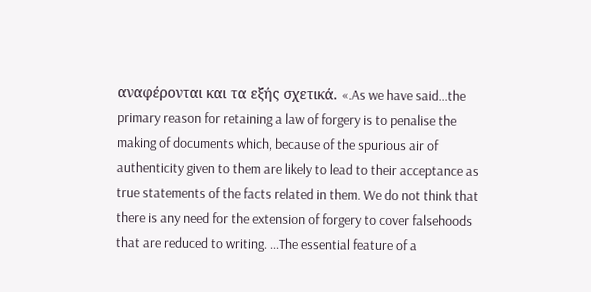αναφέρονται και τα εξής σχετικά. «.As we have said...the primary reason for retaining a law of forgery is to penalise the making of documents which, because of the spurious air of authenticity given to them are likely to lead to their acceptance as true statements of the facts related in them. We do not think that there is any need for the extension of forgery to cover falsehoods that are reduced to writing. ...The essential feature of a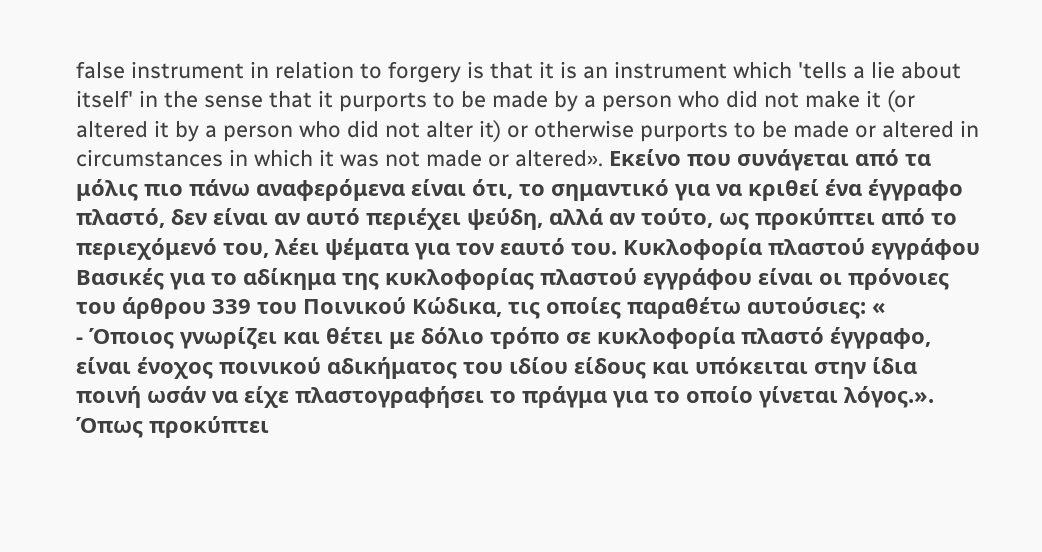false instrument in relation to forgery is that it is an instrument which 'tells a lie about itself' in the sense that it purports to be made by a person who did not make it (or altered it by a person who did not alter it) or otherwise purports to be made or altered in circumstances in which it was not made or altered». Εκείνο που συνάγεται από τα μόλις πιο πάνω αναφερόμενα είναι ότι, το σημαντικό για να κριθεί ένα έγγραφο πλαστό, δεν είναι αν αυτό περιέχει ψεύδη, αλλά αν τούτο, ως προκύπτει από το περιεχόμενό του, λέει ψέματα για τον εαυτό του. Κυκλοφορία πλαστού εγγράφου Βασικές για το αδίκημα της κυκλοφορίας πλαστού εγγράφου είναι οι πρόνοιες του άρθρου 339 του Ποινικού Κώδικα, τις οποίες παραθέτω αυτούσιες: «
- Όποιος γνωρίζει και θέτει με δόλιο τρόπο σε κυκλοφορία πλαστό έγγραφο, είναι ένοχος ποινικού αδικήματος του ιδίου είδους και υπόκειται στην ίδια ποινή ωσάν να είχε πλαστογραφήσει το πράγμα για το οποίο γίνεται λόγος.». Όπως προκύπτει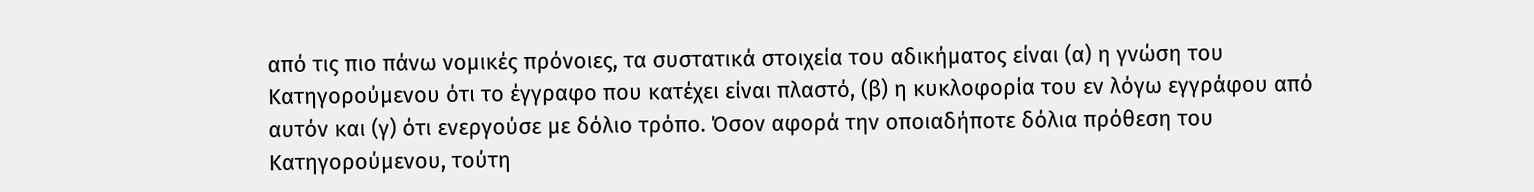από τις πιο πάνω νομικές πρόνοιες, τα συστατικά στοιχεία του αδικήματος είναι (α) η γνώση του Κατηγορούμενου ότι το έγγραφο που κατέχει είναι πλαστό, (β) η κυκλοφορία του εν λόγω εγγράφου από αυτόν και (γ) ότι ενεργούσε με δόλιο τρόπο. Όσον αφορά την οποιαδήποτε δόλια πρόθεση του Κατηγορούμενου, τούτη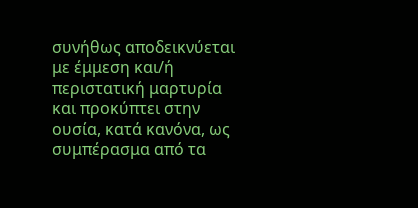συνήθως αποδεικνύεται με έμμεση και/ή περιστατική μαρτυρία και προκύπτει στην ουσία, κατά κανόνα, ως συμπέρασμα από τα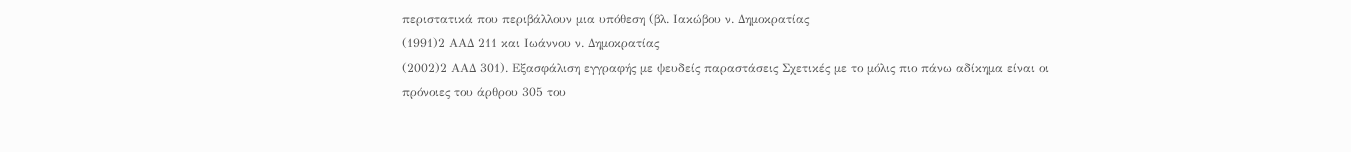περιστατικά που περιβάλλουν μια υπόθεση (βλ. Ιακώβου ν. Δημοκρατίας
(1991)2 ΑΑΔ 211 και Ιωάννου ν. Δημοκρατίας
(2002)2 ΑΑΔ 301). Εξασφάλιση εγγραφής με ψευδείς παραστάσεις Σχετικές με το μόλις πιο πάνω αδίκημα είναι οι πρόνοιες του άρθρου 305 του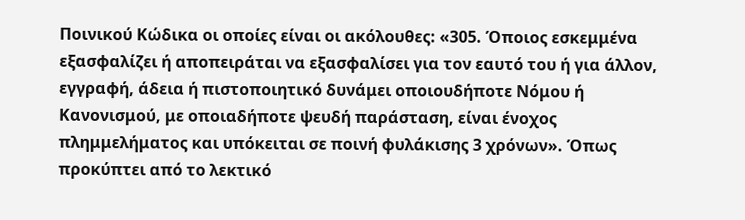Ποινικού Κώδικα οι οποίες είναι οι ακόλουθες: «305. Όποιος εσκεμμένα εξασφαλίζει ή αποπειράται να εξασφαλίσει για τον εαυτό του ή για άλλον, εγγραφή, άδεια ή πιστοποιητικό δυνάμει οποιουδήποτε Νόμου ή Κανονισμού, με οποιαδήποτε ψευδή παράσταση, είναι ένοχος πλημμελήματος και υπόκειται σε ποινή φυλάκισης 3 χρόνων». Όπως προκύπτει από το λεκτικό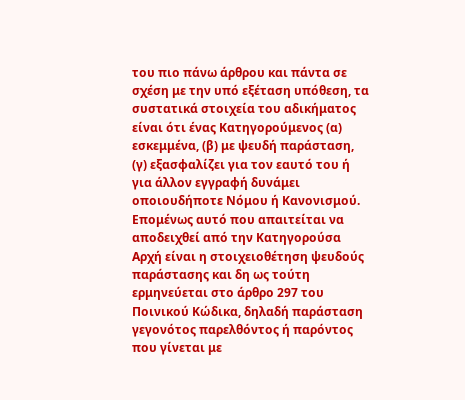του πιο πάνω άρθρου και πάντα σε σχέση με την υπό εξέταση υπόθεση, τα συστατικά στοιχεία του αδικήματος είναι ότι ένας Κατηγορούμενος (α) εσκεμμένα, (β) με ψευδή παράσταση, (γ) εξασφαλίζει για τον εαυτό του ή για άλλον εγγραφή δυνάμει οποιουδήποτε Νόμου ή Κανονισμού. Επομένως αυτό που απαιτείται να αποδειχθεί από την Κατηγορούσα Αρχή είναι η στοιχειοθέτηση ψευδούς παράστασης και δη ως τούτη ερμηνεύεται στο άρθρο 297 του Ποινικού Κώδικα, δηλαδή παράσταση γεγονότος παρελθόντος ή παρόντος που γίνεται με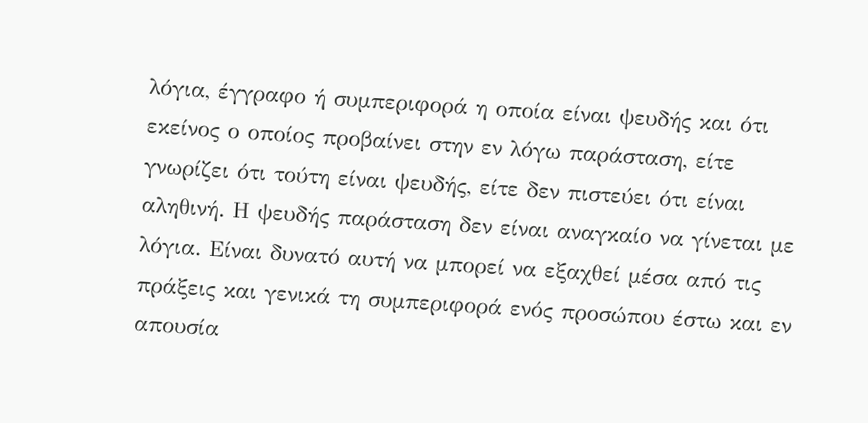λόγια, έγγραφο ή συμπεριφορά η οποία είναι ψευδής και ότι εκείνος ο οποίος προβαίνει στην εν λόγω παράσταση, είτε γνωρίζει ότι τούτη είναι ψευδής, είτε δεν πιστεύει ότι είναι αληθινή. Η ψευδής παράσταση δεν είναι αναγκαίο να γίνεται με λόγια. Είναι δυνατό αυτή να μπορεί να εξαχθεί μέσα από τις πράξεις και γενικά τη συμπεριφορά ενός προσώπου έστω και εν απουσία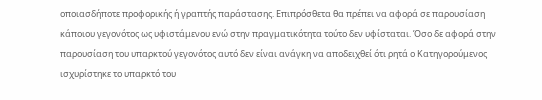οποιασδήποτε προφορικής ή γραπτής παράστασης. Επιπρόσθετα θα πρέπει να αφορά σε παρουσίαση κάποιου γεγονότος ως υφιστάμενου ενώ στην πραγματικότητα τούτο δεν υφίσταται. Όσο δε αφορά στην παρουσίαση του υπαρκτού γεγονότος αυτό δεν είναι ανάγκη να αποδειχθεί ότι ρητά ο Κατηγορούμενος ισχυρίστηκε το υπαρκτό του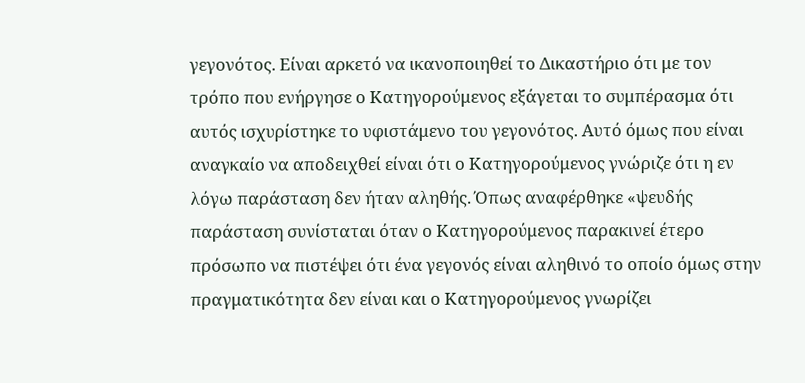γεγονότος. Είναι αρκετό να ικανοποιηθεί το Δικαστήριο ότι με τον τρόπο που ενήργησε ο Κατηγορούμενος εξάγεται το συμπέρασμα ότι αυτός ισχυρίστηκε το υφιστάμενο του γεγονότος. Αυτό όμως που είναι αναγκαίο να αποδειχθεί είναι ότι ο Κατηγορούμενος γνώριζε ότι η εν λόγω παράσταση δεν ήταν αληθής. Όπως αναφέρθηκε «ψευδής παράσταση συνίσταται όταν ο Κατηγορούμενος παρακινεί έτερο πρόσωπο να πιστέψει ότι ένα γεγονός είναι αληθινό το οποίο όμως στην πραγματικότητα δεν είναι και ο Κατηγορούμενος γνωρίζει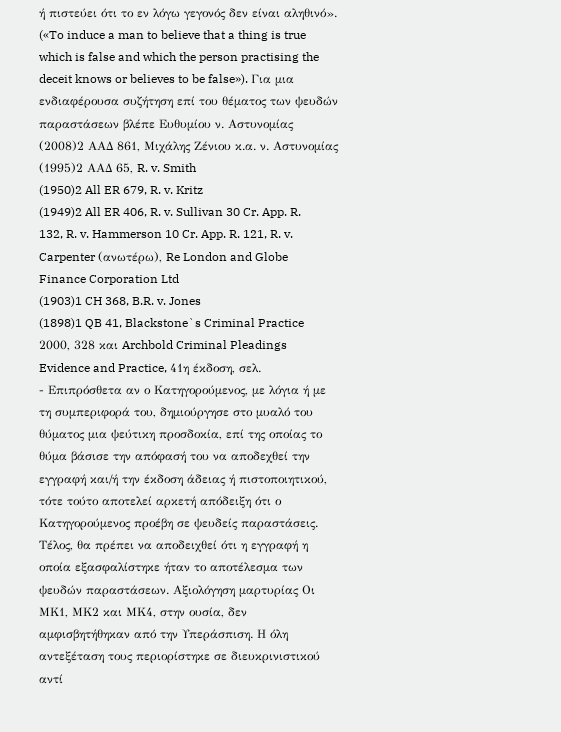ή πιστεύει ότι το εν λόγω γεγονός δεν είναι αληθινό». («To induce a man to believe that a thing is true which is false and which the person practising the deceit knows or believes to be false»). Για μια ενδιαφέρουσα συζήτηση επί του θέματος των ψευδών παραστάσεων βλέπε Ευθυμίου ν. Αστυνομίας
(2008)2 ΑΑΔ 861, Μιχάλης Ζένιου κ.α. ν. Αστυνομίας
(1995)2 ΑΑΔ 65, R. v. Smith
(1950)2 All ER 679, R. v. Kritz
(1949)2 All ER 406, R. v. Sullivan 30 Cr. App. R. 132, R. v. Hammerson 10 Cr. App. R. 121, R. v. Carpenter (ανωτέρω), Re London and Globe Finance Corporation Ltd
(1903)1 CH 368, B.R. v. Jones
(1898)1 QB 41, Blackstone`s Criminal Practice 2000, 328 και Archbold Criminal Pleadings Evidence and Practice, 41η έκδοση, σελ.
- Επιπρόσθετα αν ο Κατηγορούμενος, με λόγια ή με τη συμπεριφορά του, δημιούργησε στο μυαλό του θύματος μια ψεύτικη προσδοκία, επί της οποίας το θύμα βάσισε την απόφασή του να αποδεχθεί την εγγραφή και/ή την έκδοση άδειας ή πιστοποιητικού, τότε τούτο αποτελεί αρκετή απόδειξη ότι ο Κατηγορούμενος προέβη σε ψευδείς παραστάσεις. Τέλος, θα πρέπει να αποδειχθεί ότι η εγγραφή η οποία εξασφαλίστηκε ήταν το αποτέλεσμα των ψευδών παραστάσεων. Αξιολόγηση μαρτυρίας Οι ΜΚ1, ΜΚ2 και ΜΚ4, στην ουσία, δεν αμφισβητήθηκαν από την Υπεράσπιση. Η όλη αντεξέταση τους περιορίστηκε σε διευκρινιστικού αντί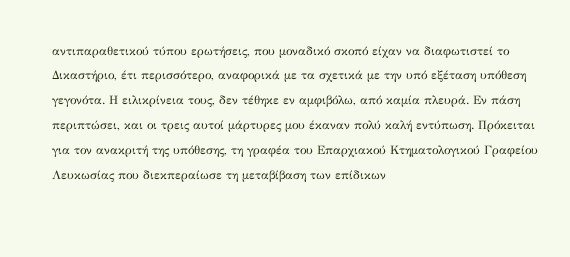αντιπαραθετικού τύπου ερωτήσεις, που μοναδικό σκοπό είχαν να διαφωτιστεί το Δικαστήριο, έτι περισσότερο, αναφορικά με τα σχετικά με την υπό εξέταση υπόθεση γεγονότα. Η ειλικρίνεια τους, δεν τέθηκε εν αμφιβόλω, από καμία πλευρά. Εν πάση περιπτώσει, και οι τρεις αυτοί μάρτυρες μου έκαναν πολύ καλή εντύπωση. Πρόκειται για τον ανακριτή της υπόθεσης, τη γραφέα του Επαρχιακού Κτηματολογικού Γραφείου Λευκωσίας που διεκπεραίωσε τη μεταβίβαση των επίδικων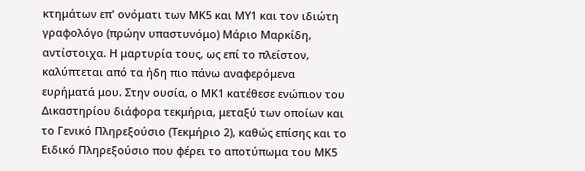κτημάτων επ' ονόματι των ΜΚ5 και ΜΥ1 και τον ιδιώτη γραφολόγο (πρώην υπαστυνόμο) Μάριο Μαρκίδη, αντίστοιχα. Η μαρτυρία τους, ως επί το πλείστον, καλύπτεται από τα ήδη πιο πάνω αναφερόμενα ευρήματά μου. Στην ουσία, ο ΜΚ1 κατέθεσε ενώπιον του Δικαστηρίου διάφορα τεκμήρια, μεταξύ των οποίων και το Γενικό Πληρεξούσιο (Τεκμήριο 2), καθώς επίσης και το Ειδικό Πληρεξούσιο που φέρει το αποτύπωμα του ΜΚ5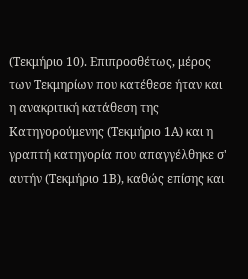(Τεκμήριο 10). Επιπροσθέτως, μέρος των Τεκμηρίων που κατέθεσε ήταν και η ανακριτική κατάθεση της Κατηγορούμενης (Τεκμήριο 1Α) και η γραπτή κατηγορία που απαγγέλθηκε σ' αυτήν (Τεκμήριο 1Β), καθώς επίσης και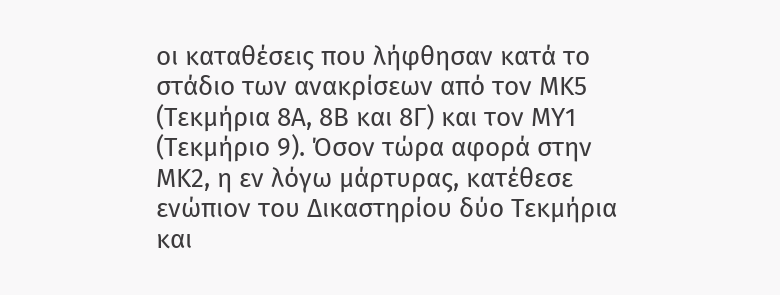οι καταθέσεις που λήφθησαν κατά το στάδιο των ανακρίσεων από τον ΜΚ5 (Τεκμήρια 8Α, 8Β και 8Γ) και τον ΜΥ1 (Τεκμήριο 9). Όσον τώρα αφορά στην ΜΚ2, η εν λόγω μάρτυρας, κατέθεσε ενώπιον του Δικαστηρίου δύο Τεκμήρια και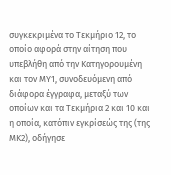συγκεκριμένα το Τεκμήριο 12, το οποίο αφορά στην αίτηση που υπεβλήθη από την Κατηγορουμένη και τον ΜΥ1, συνοδευόμενη από διάφορα έγγραφα, μεταξύ των οποίων και τα Τεκμήρια 2 και 10 και η οποία, κατόπιν εγκρίσεώς της (της ΜΚ2), οδήγησε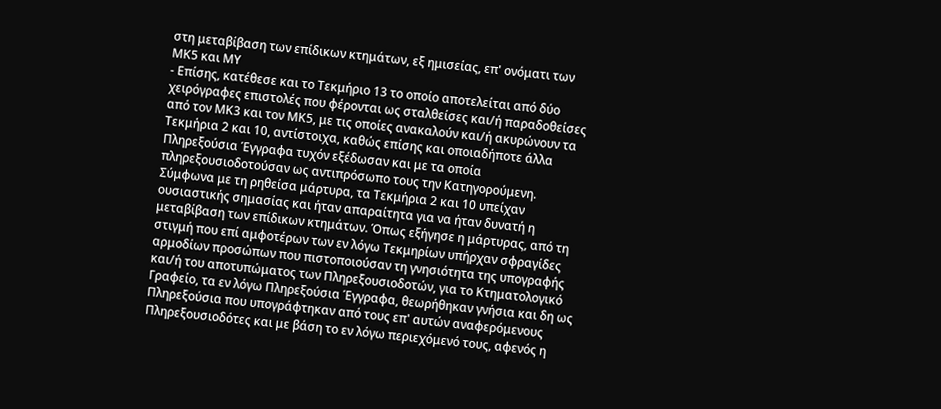στη μεταβίβαση των επίδικων κτημάτων, εξ ημισείας, επ' ονόματι των ΜΚ5 και ΜΥ
- Επίσης, κατέθεσε και το Τεκμήριο 13 το οποίο αποτελείται από δύο χειρόγραφες επιστολές που φέρονται ως σταλθείσες και/ή παραδοθείσες από τον ΜΚ3 και τον ΜΚ5, με τις οποίες ανακαλούν και/ή ακυρώνουν τα Τεκμήρια 2 και 10, αντίστοιχα, καθώς επίσης και οποιαδήποτε άλλα Πληρεξούσια Έγγραφα τυχόν εξέδωσαν και με τα οποία πληρεξουσιοδοτούσαν ως αντιπρόσωπο τους την Κατηγορούμενη. Σύμφωνα με τη ρηθείσα μάρτυρα, τα Τεκμήρια 2 και 10 υπείχαν ουσιαστικής σημασίας και ήταν απαραίτητα για να ήταν δυνατή η μεταβίβαση των επίδικων κτημάτων. Όπως εξήγησε η μάρτυρας, από τη στιγμή που επί αμφοτέρων των εν λόγω Τεκμηρίων υπήρχαν σφραγίδες αρμοδίων προσώπων που πιστοποιούσαν τη γνησιότητα της υπογραφής και/ή του αποτυπώματος των Πληρεξουσιοδοτών, για το Κτηματολογικό Γραφείο, τα εν λόγω Πληρεξούσια Έγγραφα, θεωρήθηκαν γνήσια και δη ως Πληρεξούσια που υπογράφτηκαν από τους επ' αυτών αναφερόμενους Πληρεξουσιοδότες και με βάση το εν λόγω περιεχόμενό τους, αφενός η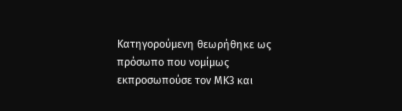Κατηγορούμενη θεωρήθηκε ως πρόσωπο που νομίμως εκπροσωπούσε τον ΜΚ3 και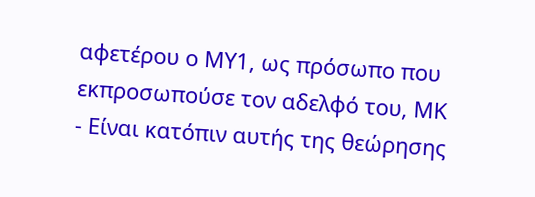αφετέρου ο ΜΥ1, ως πρόσωπο που εκπροσωπούσε τον αδελφό του, ΜΚ
- Είναι κατόπιν αυτής της θεώρησης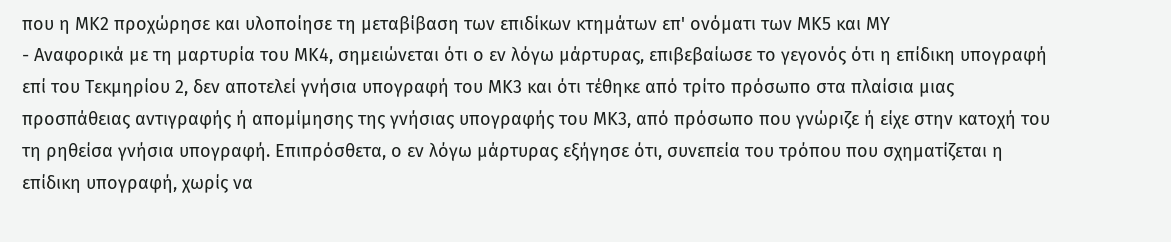που η ΜΚ2 προχώρησε και υλοποίησε τη μεταβίβαση των επιδίκων κτημάτων επ' ονόματι των ΜΚ5 και ΜΥ
- Αναφορικά με τη μαρτυρία του ΜΚ4, σημειώνεται ότι ο εν λόγω μάρτυρας, επιβεβαίωσε το γεγονός ότι η επίδικη υπογραφή επί του Τεκμηρίου 2, δεν αποτελεί γνήσια υπογραφή του ΜΚ3 και ότι τέθηκε από τρίτο πρόσωπο στα πλαίσια μιας προσπάθειας αντιγραφής ή απομίμησης της γνήσιας υπογραφής του ΜΚ3, από πρόσωπο που γνώριζε ή είχε στην κατοχή του τη ρηθείσα γνήσια υπογραφή. Επιπρόσθετα, ο εν λόγω μάρτυρας εξήγησε ότι, συνεπεία του τρόπου που σχηματίζεται η επίδικη υπογραφή, χωρίς να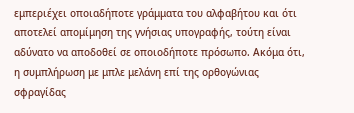εμπεριέχει οποιαδήποτε γράμματα του αλφαβήτου και ότι αποτελεί απομίμηση της γνήσιας υπογραφής, τούτη είναι αδύνατο να αποδοθεί σε οποιοδήποτε πρόσωπο. Ακόμα ότι, η συμπλήρωση με μπλε μελάνη επί της ορθογώνιας σφραγίδας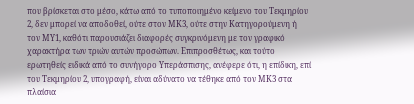που βρίσκεται στο μέσο, κάτω από το τυποποιημένο κείμενο του Τεκμηρίου 2, δεν μπορεί να αποδοθεί, ούτε στον ΜΚ3, ούτε στην Κατηγορούμενη ή τον ΜΥ1, καθότι παρουσιάζει διαφορές συγκρινόμενη με τον γραφικό χαρακτήρα των τριών αυτών προσώπων. Επιπροσθέτως, και τούτο ερωτηθείς ειδικά από το συνήγορο Υπεράσπισης, ανέφερε ότι, η επίδικη, επί του Τεκμηρίου 2, υπογραφή, είναι αδύνατο να τέθηκε από τον ΜΚ3 στα πλαίσια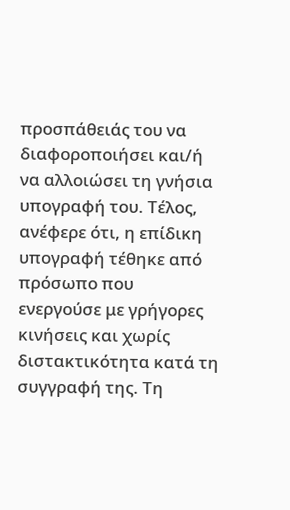προσπάθειάς του να διαφοροποιήσει και/ή να αλλοιώσει τη γνήσια υπογραφή του. Τέλος, ανέφερε ότι, η επίδικη υπογραφή τέθηκε από πρόσωπο που ενεργούσε με γρήγορες κινήσεις και χωρίς διστακτικότητα κατά τη συγγραφή της. Τη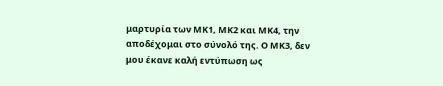μαρτυρία των ΜΚ1, ΜΚ2 και ΜΚ4, την αποδέχομαι στο σύνολό της. Ο ΜΚ3, δεν μου έκανε καλή εντύπωση ως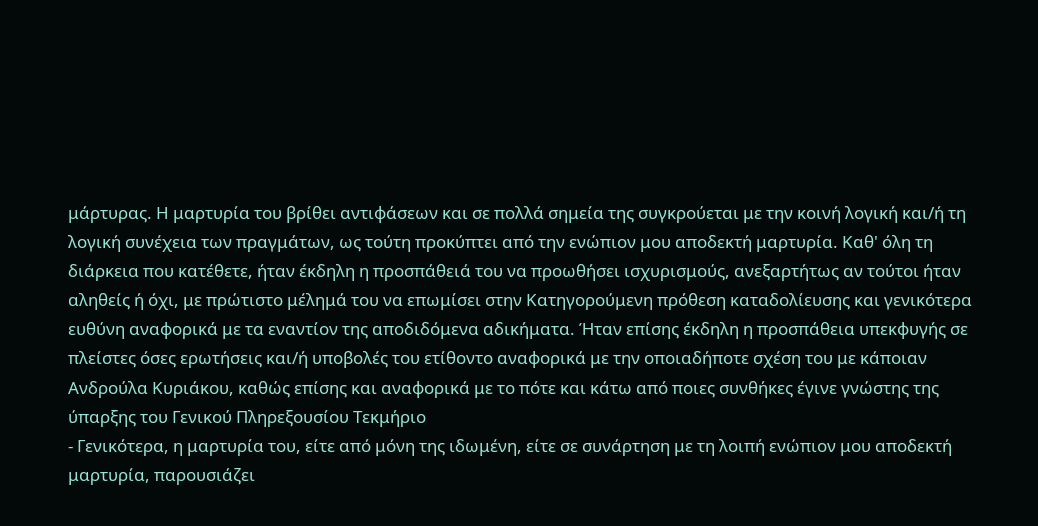μάρτυρας. Η μαρτυρία του βρίθει αντιφάσεων και σε πολλά σημεία της συγκρούεται με την κοινή λογική και/ή τη λογική συνέχεια των πραγμάτων, ως τούτη προκύπτει από την ενώπιον μου αποδεκτή μαρτυρία. Καθ' όλη τη διάρκεια που κατέθετε, ήταν έκδηλη η προσπάθειά του να προωθήσει ισχυρισμούς, ανεξαρτήτως αν τούτοι ήταν αληθείς ή όχι, με πρώτιστο μέλημά του να επωμίσει στην Κατηγορούμενη πρόθεση καταδολίευσης και γενικότερα ευθύνη αναφορικά με τα εναντίον της αποδιδόμενα αδικήματα. Ήταν επίσης έκδηλη η προσπάθεια υπεκφυγής σε πλείστες όσες ερωτήσεις και/ή υποβολές του ετίθοντο αναφορικά με την οποιαδήποτε σχέση του με κάποιαν Ανδρούλα Κυριάκου, καθώς επίσης και αναφορικά με το πότε και κάτω από ποιες συνθήκες έγινε γνώστης της ύπαρξης του Γενικού Πληρεξουσίου Τεκμήριο
- Γενικότερα, η μαρτυρία του, είτε από μόνη της ιδωμένη, είτε σε συνάρτηση με τη λοιπή ενώπιον μου αποδεκτή μαρτυρία, παρουσιάζει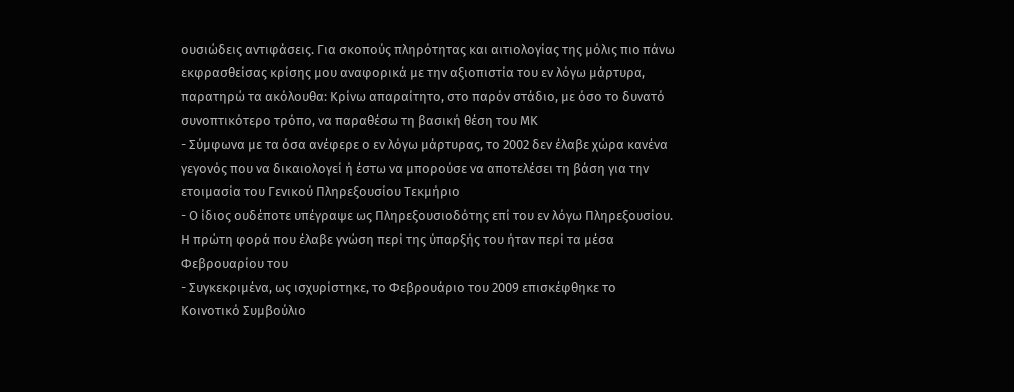ουσιώδεις αντιφάσεις. Για σκοπούς πληρότητας και αιτιολογίας της μόλις πιο πάνω εκφρασθείσας κρίσης μου αναφορικά με την αξιοπιστία του εν λόγω μάρτυρα, παρατηρώ τα ακόλουθα: Κρίνω απαραίτητο, στο παρόν στάδιο, με όσο το δυνατό συνοπτικότερο τρόπο, να παραθέσω τη βασική θέση του ΜΚ
- Σύμφωνα με τα όσα ανέφερε ο εν λόγω μάρτυρας, το 2002 δεν έλαβε χώρα κανένα γεγονός που να δικαιολογεί ή έστω να μπορούσε να αποτελέσει τη βάση για την ετοιμασία του Γενικού Πληρεξουσίου Τεκμήριο
- Ο ίδιος ουδέποτε υπέγραψε ως Πληρεξουσιοδότης επί του εν λόγω Πληρεξουσίου. Η πρώτη φορά που έλαβε γνώση περί της ύπαρξής του ήταν περί τα μέσα Φεβρουαρίου του
- Συγκεκριμένα, ως ισχυρίστηκε, το Φεβρουάριο του 2009 επισκέφθηκε το Κοινοτικό Συμβούλιο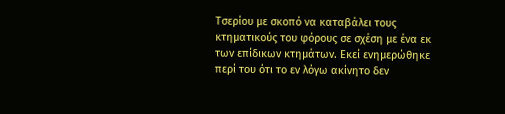Τσερίου με σκοπό να καταβάλει τους κτηματικούς του φόρους σε σχέση με ένα εκ των επίδικων κτημάτων. Εκεί ενημερώθηκε περί του ότι το εν λόγω ακίνητο δεν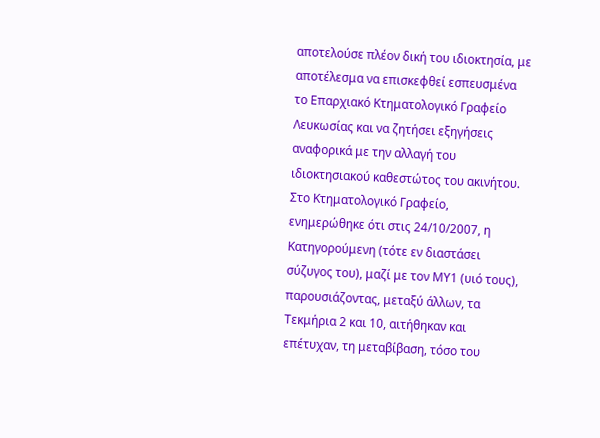αποτελούσε πλέον δική του ιδιοκτησία, με αποτέλεσμα να επισκεφθεί εσπευσμένα το Επαρχιακό Κτηματολογικό Γραφείο Λευκωσίας και να ζητήσει εξηγήσεις αναφορικά με την αλλαγή του ιδιοκτησιακού καθεστώτος του ακινήτου. Στο Κτηματολογικό Γραφείο, ενημερώθηκε ότι στις 24/10/2007, η Κατηγορούμενη (τότε εν διαστάσει σύζυγος του), μαζί με τον ΜΥ1 (υιό τους), παρουσιάζοντας, μεταξύ άλλων, τα Τεκμήρια 2 και 10, αιτήθηκαν και επέτυχαν, τη μεταβίβαση, τόσο του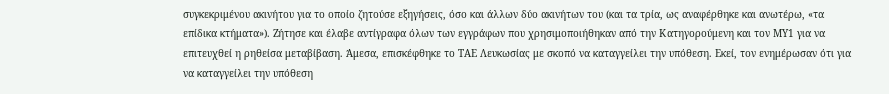συγκεκριμένου ακινήτου για το οποίο ζητούσε εξηγήσεις, όσο και άλλων δύο ακινήτων του (και τα τρία, ως αναφέρθηκε και ανωτέρω, «τα επίδικα κτήματα»). Ζήτησε και έλαβε αντίγραφα όλων των εγγράφων που χρησιμοποιήθηκαν από την Κατηγορούμενη και τον ΜΥ1 για να επιτευχθεί η ρηθείσα μεταβίβαση. Άμεσα, επισκέφθηκε το ΤΑΕ Λευκωσίας με σκοπό να καταγγείλει την υπόθεση. Εκεί, τον ενημέρωσαν ότι για να καταγγείλει την υπόθεση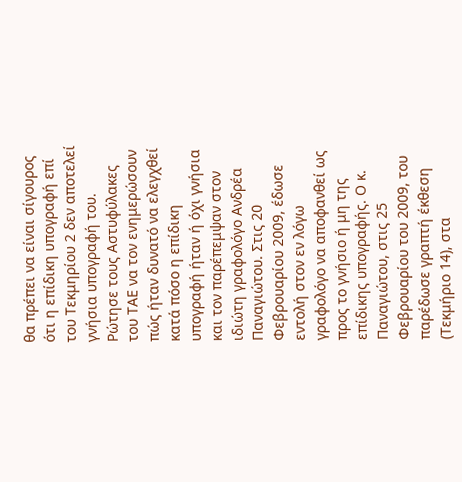θα πρέπει να είναι σίγουρος ότι η επίδικη υπογραφή επί του Τεκμηρίου 2 δεν αποτελεί γνήσια υπογραφή του. Ρώτησε τους Αστυφύλακες του ΤΑΕ να τον ενημερώσουν πώς ήταν δυνατό να ελεγχθεί κατά πόσο η επίδικη υπογραφή ήταν ή όχι γνήσια και τον παρέπεμψαν στον ιδιώτη γραφολόγο Ανδρέα Παναγιώτου. Στις 20 Φεβρουαρίου 2009, έδωσε εντολή στον εν λόγω γραφολόγο να αποφανθεί ως προς το γνήσιο ή μη της επίδικης υπογραφής. Ο κ. Παναγιώτου, στις 25 Φεβρουαρίου του 2009, του παρέδωσε γραπτή έκθεση (Τεκμήριο 14), στα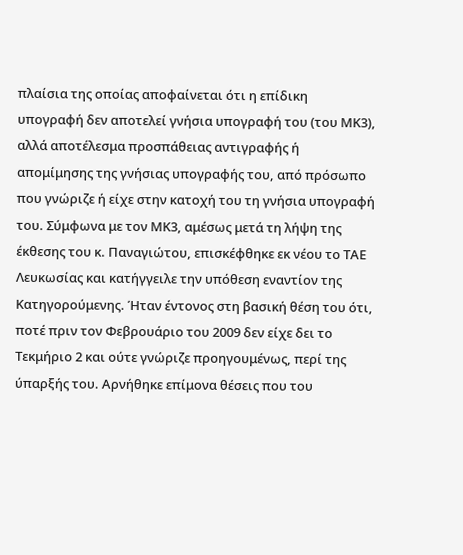πλαίσια της οποίας αποφαίνεται ότι η επίδικη υπογραφή δεν αποτελεί γνήσια υπογραφή του (του ΜΚ3), αλλά αποτέλεσμα προσπάθειας αντιγραφής ή απομίμησης της γνήσιας υπογραφής του, από πρόσωπο που γνώριζε ή είχε στην κατοχή του τη γνήσια υπογραφή του. Σύμφωνα με τον ΜΚ3, αμέσως μετά τη λήψη της έκθεσης του κ. Παναγιώτου, επισκέφθηκε εκ νέου το ΤΑΕ Λευκωσίας και κατήγγειλε την υπόθεση εναντίον της Κατηγορούμενης. Ήταν έντονος στη βασική θέση του ότι, ποτέ πριν τον Φεβρουάριο του 2009 δεν είχε δει το Τεκμήριο 2 και ούτε γνώριζε προηγουμένως, περί της ύπαρξής του. Αρνήθηκε επίμονα θέσεις που του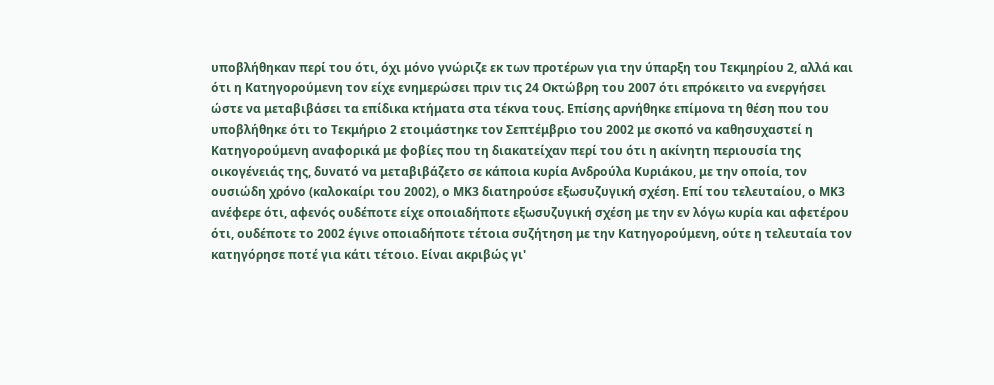υποβλήθηκαν περί του ότι, όχι μόνο γνώριζε εκ των προτέρων για την ύπαρξη του Τεκμηρίου 2, αλλά και ότι η Κατηγορούμενη τον είχε ενημερώσει πριν τις 24 Οκτώβρη του 2007 ότι επρόκειτο να ενεργήσει ώστε να μεταβιβάσει τα επίδικα κτήματα στα τέκνα τους. Επίσης αρνήθηκε επίμονα τη θέση που του υποβλήθηκε ότι το Τεκμήριο 2 ετοιμάστηκε τον Σεπτέμβριο του 2002 με σκοπό να καθησυχαστεί η Κατηγορούμενη αναφορικά με φοβίες που τη διακατείχαν περί του ότι η ακίνητη περιουσία της οικογένειάς της, δυνατό να μεταβιβάζετο σε κάποια κυρία Ανδρούλα Κυριάκου, με την οποία, τον ουσιώδη χρόνο (καλοκαίρι του 2002), ο ΜΚ3 διατηρούσε εξωσυζυγική σχέση. Επί του τελευταίου, ο ΜΚ3 ανέφερε ότι, αφενός ουδέποτε είχε οποιαδήποτε εξωσυζυγική σχέση με την εν λόγω κυρία και αφετέρου ότι, ουδέποτε το 2002 έγινε οποιαδήποτε τέτοια συζήτηση με την Κατηγορούμενη, ούτε η τελευταία τον κατηγόρησε ποτέ για κάτι τέτοιο. Είναι ακριβώς γι'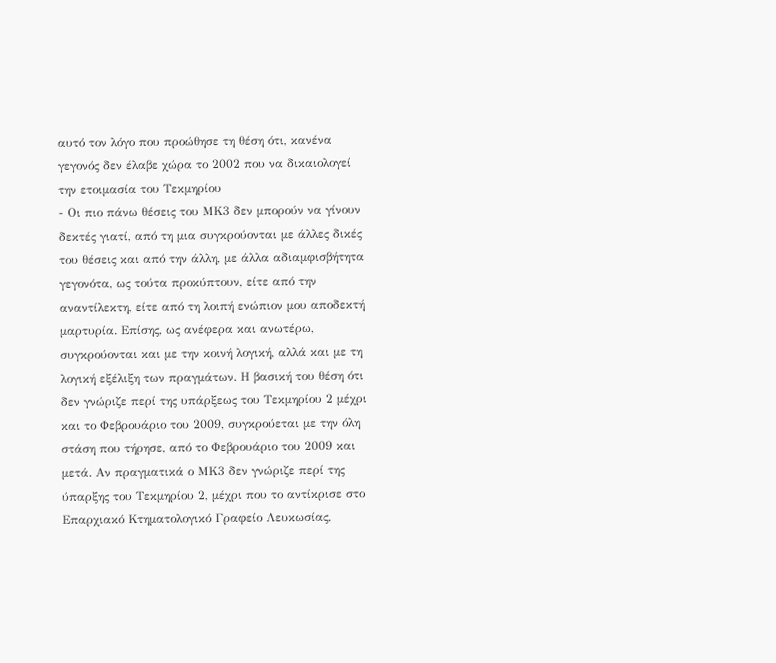αυτό τον λόγο που προώθησε τη θέση ότι, κανένα γεγονός δεν έλαβε χώρα το 2002 που να δικαιολογεί την ετοιμασία του Τεκμηρίου
- Οι πιο πάνω θέσεις του ΜΚ3 δεν μπορούν να γίνουν δεκτές γιατί, από τη μια συγκρούονται με άλλες δικές του θέσεις και από την άλλη, με άλλα αδιαμφισβήτητα γεγονότα, ως τούτα προκύπτουν, είτε από την αναντίλεκτη, είτε από τη λοιπή ενώπιον μου αποδεκτή μαρτυρία. Επίσης, ως ανέφερα και ανωτέρω, συγκρούονται και με την κοινή λογική, αλλά και με τη λογική εξέλιξη των πραγμάτων. Η βασική του θέση ότι δεν γνώριζε περί της υπάρξεως του Τεκμηρίου 2 μέχρι και το Φεβρουάριο του 2009, συγκρούεται με την όλη στάση που τήρησε, από το Φεβρουάριο του 2009 και μετά. Αν πραγματικά ο ΜΚ3 δεν γνώριζε περί της ύπαρξης του Τεκμηρίου 2, μέχρι που το αντίκρισε στο Επαρχιακό Κτηματολογικό Γραφείο Λευκωσίας,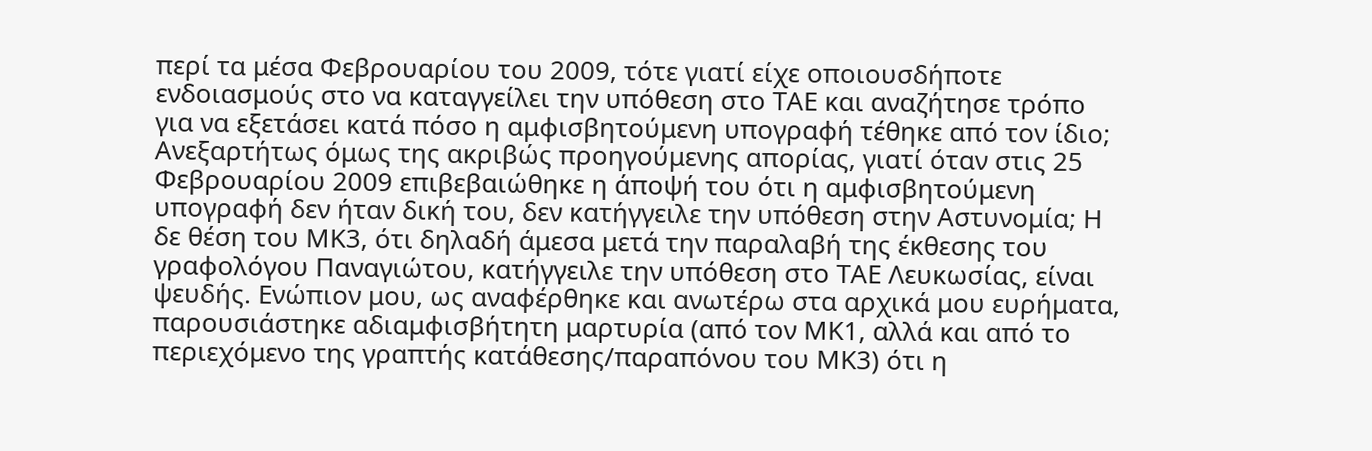περί τα μέσα Φεβρουαρίου του 2009, τότε γιατί είχε οποιουσδήποτε ενδοιασμούς στο να καταγγείλει την υπόθεση στο ΤΑΕ και αναζήτησε τρόπο για να εξετάσει κατά πόσο η αμφισβητούμενη υπογραφή τέθηκε από τον ίδιο; Ανεξαρτήτως όμως της ακριβώς προηγούμενης απορίας, γιατί όταν στις 25 Φεβρουαρίου 2009 επιβεβαιώθηκε η άποψή του ότι η αμφισβητούμενη υπογραφή δεν ήταν δική του, δεν κατήγγειλε την υπόθεση στην Αστυνομία; Η δε θέση του ΜΚ3, ότι δηλαδή άμεσα μετά την παραλαβή της έκθεσης του γραφολόγου Παναγιώτου, κατήγγειλε την υπόθεση στο ΤΑΕ Λευκωσίας, είναι ψευδής. Ενώπιον μου, ως αναφέρθηκε και ανωτέρω στα αρχικά μου ευρήματα, παρουσιάστηκε αδιαμφισβήτητη μαρτυρία (από τον ΜΚ1, αλλά και από το περιεχόμενο της γραπτής κατάθεσης/παραπόνου του ΜΚ3) ότι η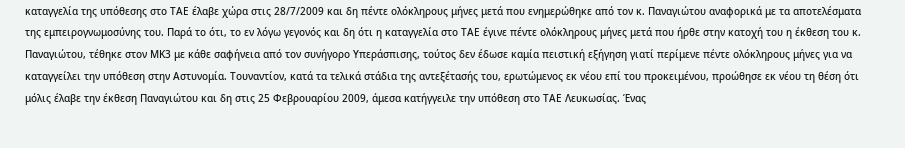καταγγελία της υπόθεσης στο ΤΑΕ έλαβε χώρα στις 28/7/2009 και δη πέντε ολόκληρους μήνες μετά που ενημερώθηκε από τον κ. Παναγιώτου αναφορικά με τα αποτελέσματα της εμπειρογνωμοσύνης του. Παρά το ότι, το εν λόγω γεγονός και δη ότι η καταγγελία στο ΤΑΕ έγινε πέντε ολόκληρους μήνες μετά που ήρθε στην κατοχή του η έκθεση του κ. Παναγιώτου, τέθηκε στον ΜΚ3 με κάθε σαφήνεια από τον συνήγορο Υπεράσπισης, τούτος δεν έδωσε καμία πειστική εξήγηση γιατί περίμενε πέντε ολόκληρους μήνες για να καταγγείλει την υπόθεση στην Αστυνομία. Τουναντίον, κατά τα τελικά στάδια της αντεξέτασής του, ερωτώμενος εκ νέου επί του προκειμένου, προώθησε εκ νέου τη θέση ότι μόλις έλαβε την έκθεση Παναγιώτου και δη στις 25 Φεβρουαρίου 2009, άμεσα κατήγγειλε την υπόθεση στο ΤΑΕ Λευκωσίας. Ένας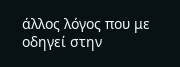άλλος λόγος που με οδηγεί στην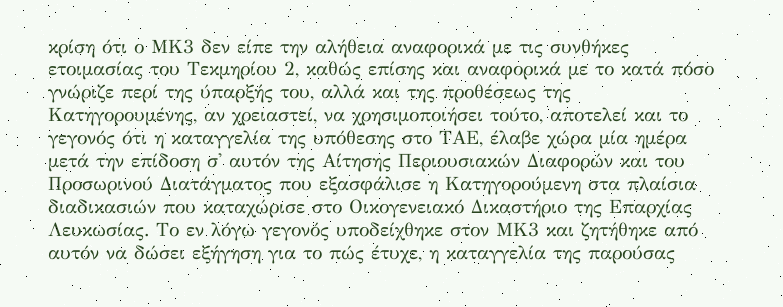κρίση ότι ο ΜΚ3 δεν είπε την αλήθεια αναφορικά με τις συνθήκες ετοιμασίας του Τεκμηρίου 2, καθώς επίσης και αναφορικά με το κατά πόσο γνώριζε περί της ύπαρξής του, αλλά και της προθέσεως της Κατηγορουμένης, αν χρειαστεί, να χρησιμοποιήσει τούτο, αποτελεί και το γεγονός ότι η καταγγελία της υπόθεσης στο ΤΑΕ, έλαβε χώρα μία ημέρα μετά την επίδοση σ' αυτόν της Αίτησης Περιουσιακών Διαφορών και του Προσωρινού Διατάγματος που εξασφάλισε η Κατηγορούμενη στα πλαίσια διαδικασιών που καταχώρισε στο Οικογενειακό Δικαστήριο της Επαρχίας Λευκωσίας. Το εν λόγω γεγονός υποδείχθηκε στον ΜΚ3 και ζητήθηκε από αυτόν να δώσει εξήγηση για το πώς έτυχε, η καταγγελία της παρούσας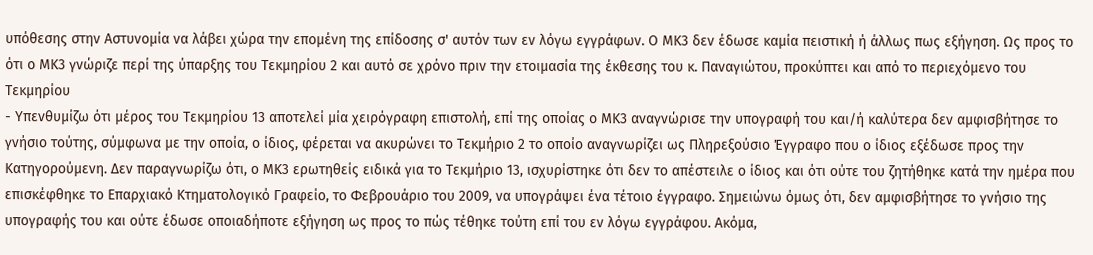υπόθεσης στην Αστυνομία να λάβει χώρα την επομένη της επίδοσης σ' αυτόν των εν λόγω εγγράφων. Ο ΜΚ3 δεν έδωσε καμία πειστική ή άλλως πως εξήγηση. Ως προς το ότι ο ΜΚ3 γνώριζε περί της ύπαρξης του Τεκμηρίου 2 και αυτό σε χρόνο πριν την ετοιμασία της έκθεσης του κ. Παναγιώτου, προκύπτει και από το περιεχόμενο του Τεκμηρίου
- Υπενθυμίζω ότι μέρος του Τεκμηρίου 13 αποτελεί μία χειρόγραφη επιστολή, επί της οποίας ο ΜΚ3 αναγνώρισε την υπογραφή του και/ή καλύτερα δεν αμφισβήτησε το γνήσιο τούτης, σύμφωνα με την οποία, ο ίδιος, φέρεται να ακυρώνει το Τεκμήριο 2 το οποίο αναγνωρίζει ως Πληρεξούσιο Έγγραφο που ο ίδιος εξέδωσε προς την Κατηγορούμενη. Δεν παραγνωρίζω ότι, ο ΜΚ3 ερωτηθείς ειδικά για το Τεκμήριο 13, ισχυρίστηκε ότι δεν το απέστειλε ο ίδιος και ότι ούτε του ζητήθηκε κατά την ημέρα που επισκέφθηκε το Επαρχιακό Κτηματολογικό Γραφείο, το Φεβρουάριο του 2009, να υπογράψει ένα τέτοιο έγγραφο. Σημειώνω όμως ότι, δεν αμφισβήτησε το γνήσιο της υπογραφής του και ούτε έδωσε οποιαδήποτε εξήγηση ως προς το πώς τέθηκε τούτη επί του εν λόγω εγγράφου. Ακόμα,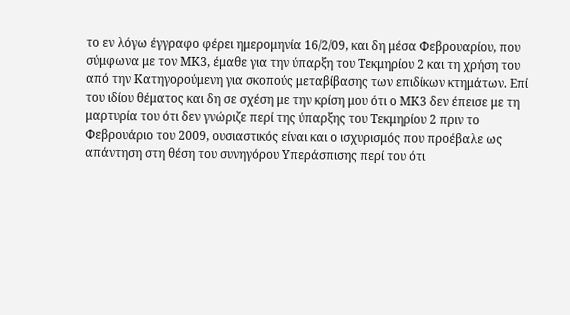το εν λόγω έγγραφο φέρει ημερομηνία 16/2/09, και δη μέσα Φεβρουαρίου, που σύμφωνα με τον ΜΚ3, έμαθε για την ύπαρξη του Τεκμηρίου 2 και τη χρήση του από την Κατηγορούμενη για σκοπούς μεταβίβασης των επιδίκων κτημάτων. Επί του ιδίου θέματος και δη σε σχέση με την κρίση μου ότι ο ΜΚ3 δεν έπεισε με τη μαρτυρία του ότι δεν γνώριζε περί της ύπαρξης του Τεκμηρίου 2 πριν το Φεβρουάριο του 2009, ουσιαστικός είναι και ο ισχυρισμός που προέβαλε ως απάντηση στη θέση του συνηγόρου Υπεράσπισης περί του ότι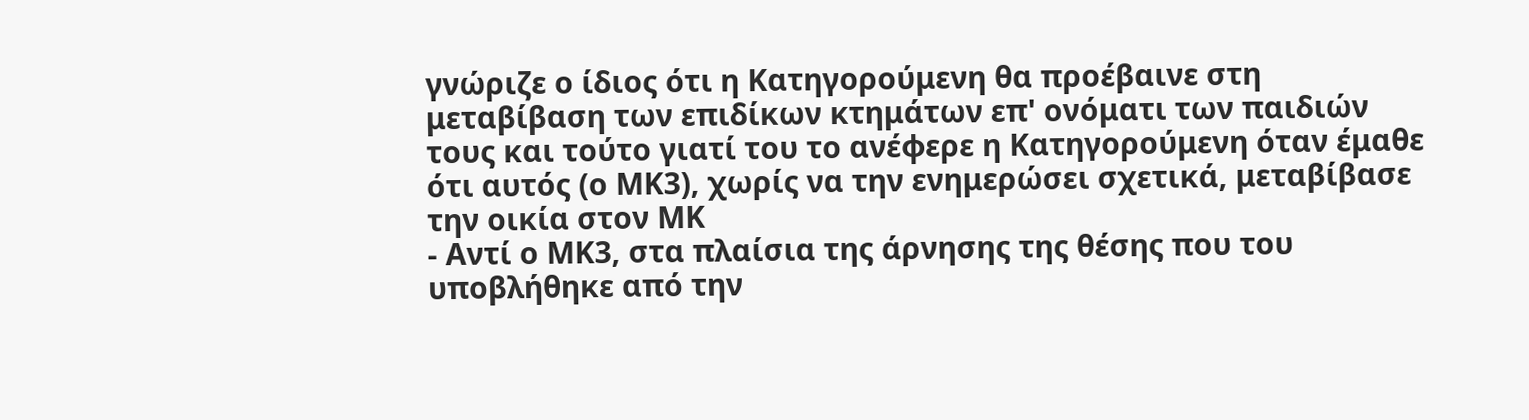γνώριζε ο ίδιος ότι η Κατηγορούμενη θα προέβαινε στη μεταβίβαση των επιδίκων κτημάτων επ' ονόματι των παιδιών τους και τούτο γιατί του το ανέφερε η Κατηγορούμενη όταν έμαθε ότι αυτός (ο ΜΚ3), χωρίς να την ενημερώσει σχετικά, μεταβίβασε την οικία στον ΜΚ
- Αντί ο ΜΚ3, στα πλαίσια της άρνησης της θέσης που του υποβλήθηκε από την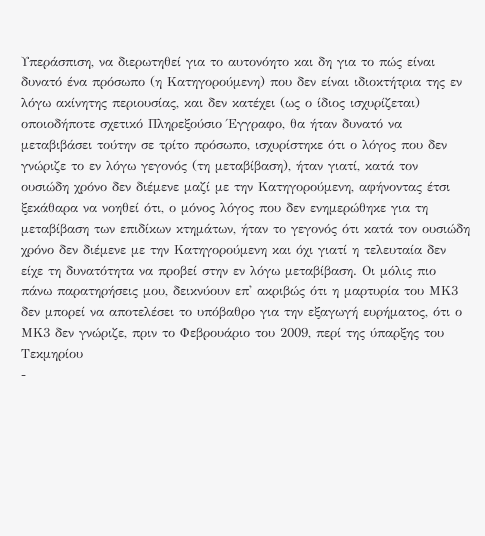Υπεράσπιση, να διερωτηθεί για το αυτονόητο και δη για το πώς είναι δυνατό ένα πρόσωπο (η Κατηγορούμενη) που δεν είναι ιδιοκτήτρια της εν λόγω ακίνητης περιουσίας, και δεν κατέχει (ως ο ίδιος ισχυρίζεται) οποιοδήποτε σχετικό Πληρεξούσιο Έγγραφο, θα ήταν δυνατό να μεταβιβάσει τούτην σε τρίτο πρόσωπο, ισχυρίστηκε ότι ο λόγος που δεν γνώριζε το εν λόγω γεγονός (τη μεταβίβαση), ήταν γιατί, κατά τον ουσιώδη χρόνο δεν διέμενε μαζί με την Κατηγορούμενη, αφήνοντας έτσι ξεκάθαρα να νοηθεί ότι, ο μόνος λόγος που δεν ενημερώθηκε για τη μεταβίβαση των επιδίκων κτημάτων, ήταν το γεγονός ότι κατά τον ουσιώδη χρόνο δεν διέμενε με την Κατηγορούμενη και όχι γιατί η τελευταία δεν είχε τη δυνατότητα να προβεί στην εν λόγω μεταβίβαση. Οι μόλις πιο πάνω παρατηρήσεις μου, δεικνύουν επ' ακριβώς ότι η μαρτυρία του ΜΚ3 δεν μπορεί να αποτελέσει το υπόβαθρο για την εξαγωγή ευρήματος, ότι ο ΜΚ3 δεν γνώριζε, πριν το Φεβρουάριο του 2009, περί της ύπαρξης του Τεκμηρίου
-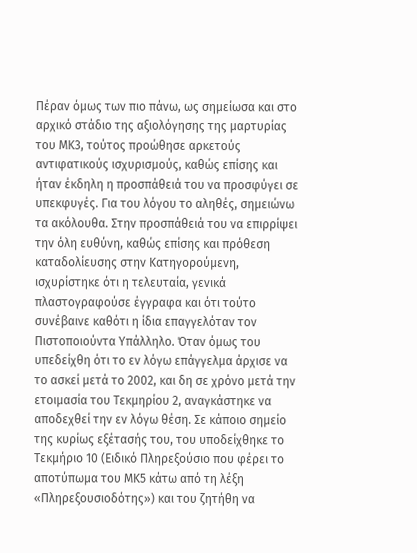Πέραν όμως των πιο πάνω, ως σημείωσα και στο αρχικό στάδιο της αξιολόγησης της μαρτυρίας του ΜΚ3, τούτος προώθησε αρκετούς αντιφατικούς ισχυρισμούς, καθώς επίσης και ήταν έκδηλη η προσπάθειά του να προσφύγει σε υπεκφυγές. Για του λόγου το αληθές, σημειώνω τα ακόλουθα. Στην προσπάθειά του να επιρρίψει την όλη ευθύνη, καθώς επίσης και πρόθεση καταδολίευσης στην Κατηγορούμενη, ισχυρίστηκε ότι η τελευταία, γενικά πλαστογραφούσε έγγραφα και ότι τούτο συνέβαινε καθότι η ίδια επαγγελόταν τον Πιστοποιούντα Υπάλληλο. Όταν όμως του υπεδείχθη ότι το εν λόγω επάγγελμα άρχισε να το ασκεί μετά το 2002, και δη σε χρόνο μετά την ετοιμασία του Τεκμηρίου 2, αναγκάστηκε να αποδεχθεί την εν λόγω θέση. Σε κάποιο σημείο της κυρίως εξέτασής του, του υποδείχθηκε το Τεκμήριο 10 (Ειδικό Πληρεξούσιο που φέρει το αποτύπωμα του ΜΚ5 κάτω από τη λέξη «Πληρεξουσιοδότης») και του ζητήθη να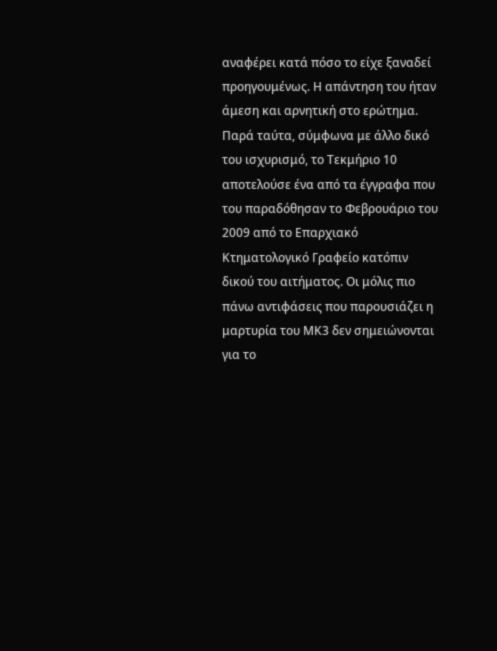αναφέρει κατά πόσο το είχε ξαναδεί προηγουμένως. Η απάντηση του ήταν άμεση και αρνητική στο ερώτημα. Παρά ταύτα, σύμφωνα με άλλο δικό του ισχυρισμό, το Τεκμήριο 10 αποτελούσε ένα από τα έγγραφα που του παραδόθησαν το Φεβρουάριο του 2009 από το Επαρχιακό Κτηματολογικό Γραφείο κατόπιν δικού του αιτήματος. Οι μόλις πιο πάνω αντιφάσεις που παρουσιάζει η μαρτυρία του ΜΚ3 δεν σημειώνονται για το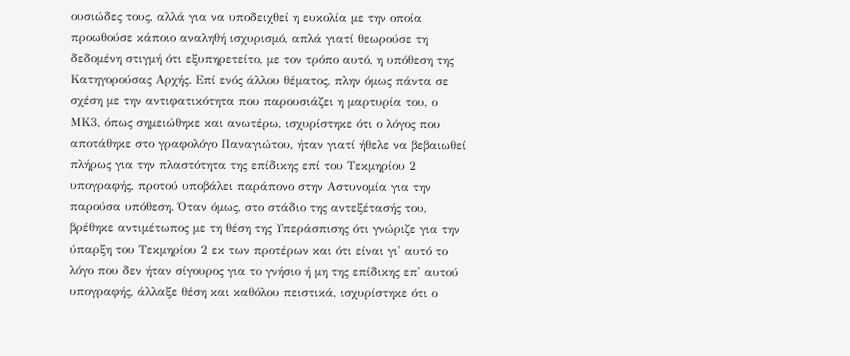ουσιώδες τους, αλλά για να υποδειχθεί η ευκολία με την οποία προωθούσε κάποιο αναληθή ισχυρισμό, απλά γιατί θεωρούσε τη δεδομένη στιγμή ότι εξυπηρετείτο, με τον τρόπο αυτό, η υπόθεση της Κατηγορούσας Αρχής. Επί ενός άλλου θέματος, πλην όμως πάντα σε σχέση με την αντιφατικότητα που παρουσιάζει η μαρτυρία του, ο ΜΚ3, όπως σημειώθηκε και ανωτέρω, ισχυρίστηκε ότι ο λόγος που αποτάθηκε στο γραφολόγο Παναγιώτου, ήταν γιατί ήθελε να βεβαιωθεί πλήρως για την πλαστότητα της επίδικης επί του Τεκμηρίου 2 υπογραφής, προτού υποβάλει παράπονο στην Αστυνομία για την παρούσα υπόθεση. Όταν όμως, στο στάδιο της αντεξέτασής του, βρέθηκε αντιμέτωπος με τη θέση της Υπεράσπισης ότι γνώριζε για την ύπαρξη του Τεκμηρίου 2 εκ των προτέρων και ότι είναι γι' αυτό το λόγο που δεν ήταν σίγουρος για το γνήσιο ή μη της επίδικης επ' αυτού υπογραφής, άλλαξε θέση και καθόλου πειστικά, ισχυρίστηκε ότι ο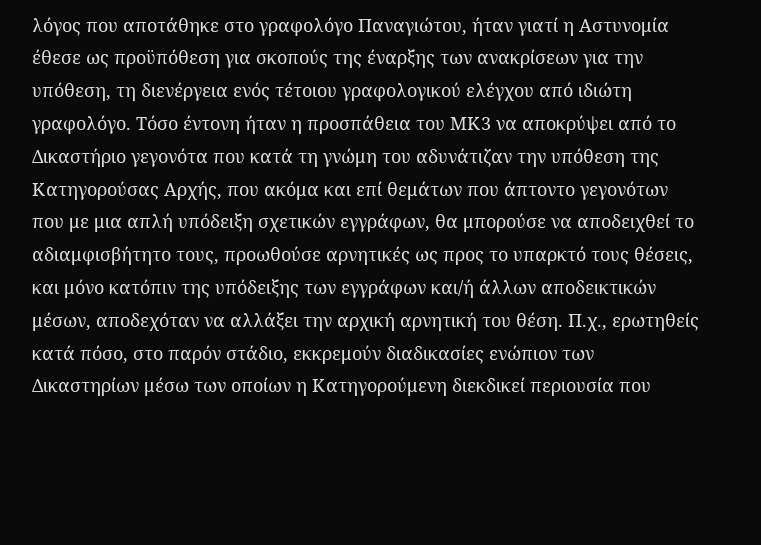λόγος που αποτάθηκε στο γραφολόγο Παναγιώτου, ήταν γιατί η Αστυνομία έθεσε ως προϋπόθεση για σκοπούς της έναρξης των ανακρίσεων για την υπόθεση, τη διενέργεια ενός τέτοιου γραφολογικού ελέγχου από ιδιώτη γραφολόγο. Τόσο έντονη ήταν η προσπάθεια του ΜΚ3 να αποκρύψει από το Δικαστήριο γεγονότα που κατά τη γνώμη του αδυνάτιζαν την υπόθεση της Κατηγορούσας Αρχής, που ακόμα και επί θεμάτων που άπτοντο γεγονότων που με μια απλή υπόδειξη σχετικών εγγράφων, θα μπορούσε να αποδειχθεί το αδιαμφισβήτητο τους, προωθούσε αρνητικές ως προς το υπαρκτό τους θέσεις, και μόνο κατόπιν της υπόδειξης των εγγράφων και/ή άλλων αποδεικτικών μέσων, αποδεχόταν να αλλάξει την αρχική αρνητική του θέση. Π.χ., ερωτηθείς κατά πόσο, στο παρόν στάδιο, εκκρεμούν διαδικασίες ενώπιον των Δικαστηρίων μέσω των οποίων η Κατηγορούμενη διεκδικεί περιουσία που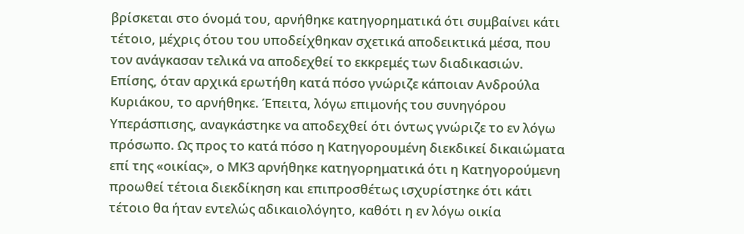βρίσκεται στο όνομά του, αρνήθηκε κατηγορηματικά ότι συμβαίνει κάτι τέτοιο, μέχρις ότου του υποδείχθηκαν σχετικά αποδεικτικά μέσα, που τον ανάγκασαν τελικά να αποδεχθεί το εκκρεμές των διαδικασιών. Επίσης, όταν αρχικά ερωτήθη κατά πόσο γνώριζε κάποιαν Ανδρούλα Κυριάκου, το αρνήθηκε. Έπειτα, λόγω επιμονής του συνηγόρου Υπεράσπισης, αναγκάστηκε να αποδεχθεί ότι όντως γνώριζε το εν λόγω πρόσωπο. Ως προς το κατά πόσο η Κατηγορουμένη διεκδικεί δικαιώματα επί της «οικίας», ο ΜΚ3 αρνήθηκε κατηγορηματικά ότι η Κατηγορούμενη προωθεί τέτοια διεκδίκηση και επιπροσθέτως ισχυρίστηκε ότι κάτι τέτοιο θα ήταν εντελώς αδικαιολόγητο, καθότι η εν λόγω οικία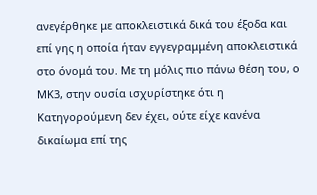ανεγέρθηκε με αποκλειστικά δικά του έξοδα και επί γης η οποία ήταν εγγεγραμμένη αποκλειστικά στο όνομά του. Με τη μόλις πιο πάνω θέση του, ο ΜΚ3, στην ουσία ισχυρίστηκε ότι η Κατηγορούμενη δεν έχει, ούτε είχε κανένα δικαίωμα επί της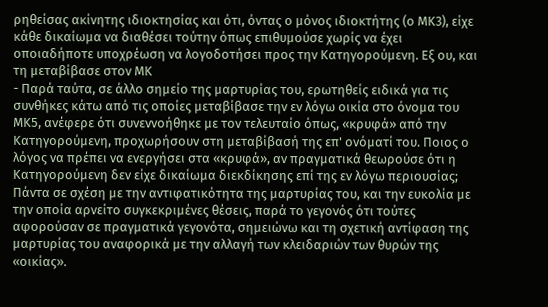ρηθείσας ακίνητης ιδιοκτησίας και ότι, όντας ο μόνος ιδιοκτήτης (ο ΜΚ3), είχε κάθε δικαίωμα να διαθέσει τούτην όπως επιθυμούσε χωρίς να έχει οποιαδήποτε υποχρέωση να λογοδοτήσει προς την Κατηγορούμενη. Εξ ου, και τη μεταβίβασε στον ΜΚ
- Παρά ταύτα, σε άλλο σημείο της μαρτυρίας του, ερωτηθείς ειδικά για τις συνθήκες κάτω από τις οποίες μεταβίβασε την εν λόγω οικία στο όνομα του ΜΚ5, ανέφερε ότι συνεννοήθηκε με τον τελευταίο όπως, «κρυφά» από την Κατηγορούμενη, προχωρήσουν στη μεταβίβασή της επ' ονόματί του. Ποιος ο λόγος να πρέπει να ενεργήσει στα «κρυφά», αν πραγματικά θεωρούσε ότι η Κατηγορούμενη δεν είχε δικαίωμα διεκδίκησης επί της εν λόγω περιουσίας; Πάντα σε σχέση με την αντιφατικότητα της μαρτυρίας του, και την ευκολία με την οποία αρνείτο συγκεκριμένες θέσεις, παρά το γεγονός ότι τούτες αφορούσαν σε πραγματικά γεγονότα, σημειώνω και τη σχετική αντίφαση της μαρτυρίας του αναφορικά με την αλλαγή των κλειδαριών των θυρών της «οικίας».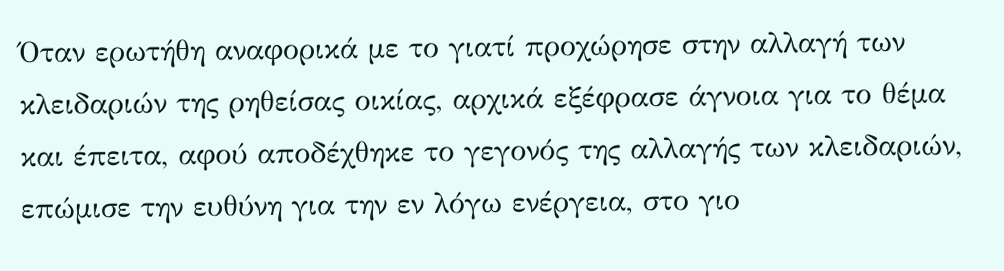Όταν ερωτήθη αναφορικά με το γιατί προχώρησε στην αλλαγή των κλειδαριών της ρηθείσας οικίας, αρχικά εξέφρασε άγνοια για το θέμα και έπειτα, αφού αποδέχθηκε το γεγονός της αλλαγής των κλειδαριών, επώμισε την ευθύνη για την εν λόγω ενέργεια, στο γιο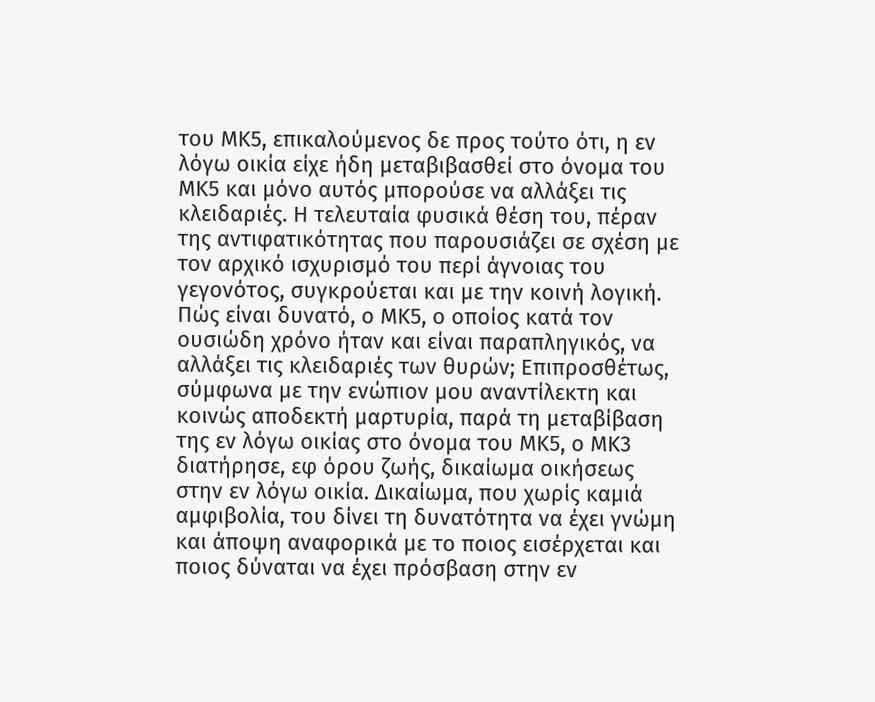του ΜΚ5, επικαλούμενος δε προς τούτο ότι, η εν λόγω οικία είχε ήδη μεταβιβασθεί στο όνομα του ΜΚ5 και μόνο αυτός μπορούσε να αλλάξει τις κλειδαριές. Η τελευταία φυσικά θέση του, πέραν της αντιφατικότητας που παρουσιάζει σε σχέση με τον αρχικό ισχυρισμό του περί άγνοιας του γεγονότος, συγκρούεται και με την κοινή λογική. Πώς είναι δυνατό, ο ΜΚ5, ο οποίος κατά τον ουσιώδη χρόνο ήταν και είναι παραπληγικός, να αλλάξει τις κλειδαριές των θυρών; Επιπροσθέτως, σύμφωνα με την ενώπιον μου αναντίλεκτη και κοινώς αποδεκτή μαρτυρία, παρά τη μεταβίβαση της εν λόγω οικίας στο όνομα του ΜΚ5, ο ΜΚ3 διατήρησε, εφ όρου ζωής, δικαίωμα οικήσεως στην εν λόγω οικία. Δικαίωμα, που χωρίς καμιά αμφιβολία, του δίνει τη δυνατότητα να έχει γνώμη και άποψη αναφορικά με το ποιος εισέρχεται και ποιος δύναται να έχει πρόσβαση στην εν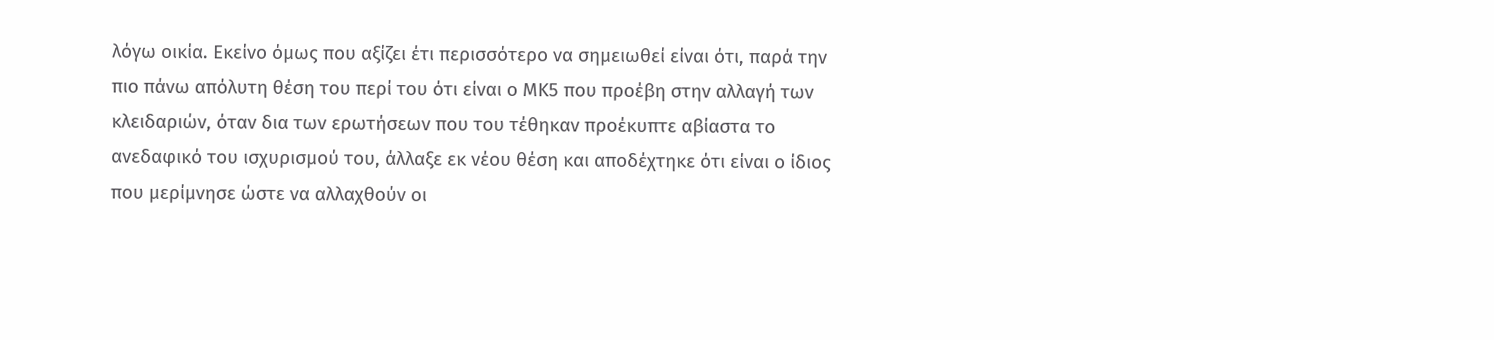λόγω οικία. Εκείνο όμως που αξίζει έτι περισσότερο να σημειωθεί είναι ότι, παρά την πιο πάνω απόλυτη θέση του περί του ότι είναι ο ΜΚ5 που προέβη στην αλλαγή των κλειδαριών, όταν δια των ερωτήσεων που του τέθηκαν προέκυπτε αβίαστα το ανεδαφικό του ισχυρισμού του, άλλαξε εκ νέου θέση και αποδέχτηκε ότι είναι ο ίδιος που μερίμνησε ώστε να αλλαχθούν οι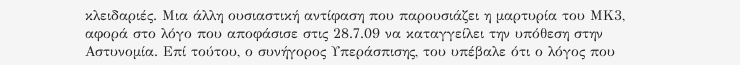κλειδαριές. Μια άλλη ουσιαστική αντίφαση που παρουσιάζει η μαρτυρία του ΜΚ3, αφορά στο λόγο που αποφάσισε στις 28.7.09 να καταγγείλει την υπόθεση στην Αστυνομία. Επί τούτου, ο συνήγορος Υπεράσπισης, του υπέβαλε ότι ο λόγος που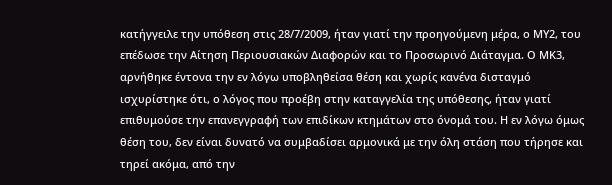κατήγγειλε την υπόθεση στις 28/7/2009, ήταν γιατί την προηγούμενη μέρα, ο ΜΥ2, του επέδωσε την Αίτηση Περιουσιακών Διαφορών και το Προσωρινό Διάταγμα. Ο ΜΚ3, αρνήθηκε έντονα την εν λόγω υποβληθείσα θέση και χωρίς κανένα δισταγμό ισχυρίστηκε ότι, ο λόγος που προέβη στην καταγγελία της υπόθεσης, ήταν γιατί επιθυμούσε την επανεγγραφή των επιδίκων κτημάτων στο όνομά του. Η εν λόγω όμως θέση του, δεν είναι δυνατό να συμβαδίσει αρμονικά με την όλη στάση που τήρησε και τηρεί ακόμα, από την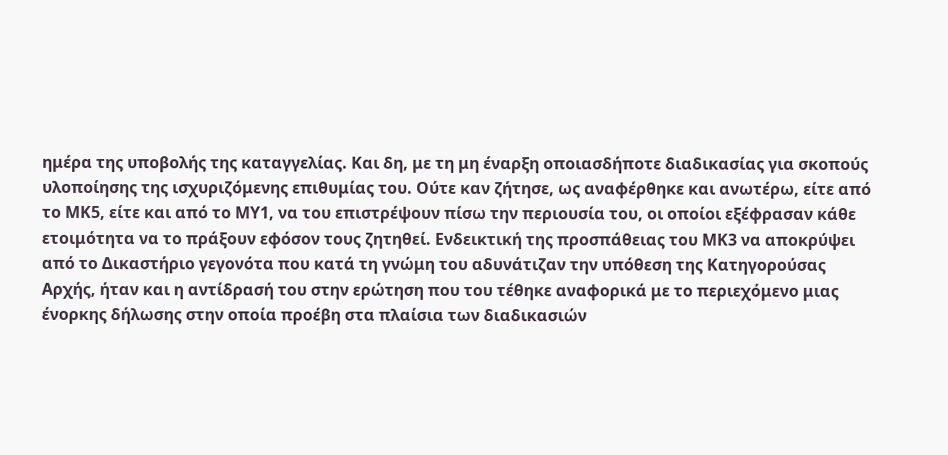ημέρα της υποβολής της καταγγελίας. Και δη, με τη μη έναρξη οποιασδήποτε διαδικασίας για σκοπούς υλοποίησης της ισχυριζόμενης επιθυμίας του. Ούτε καν ζήτησε, ως αναφέρθηκε και ανωτέρω, είτε από το ΜΚ5, είτε και από το ΜΥ1, να του επιστρέψουν πίσω την περιουσία του, οι οποίοι εξέφρασαν κάθε ετοιμότητα να το πράξουν εφόσον τους ζητηθεί. Ενδεικτική της προσπάθειας του ΜΚ3 να αποκρύψει από το Δικαστήριο γεγονότα που κατά τη γνώμη του αδυνάτιζαν την υπόθεση της Κατηγορούσας Αρχής, ήταν και η αντίδρασή του στην ερώτηση που του τέθηκε αναφορικά με το περιεχόμενο μιας ένορκης δήλωσης στην οποία προέβη στα πλαίσια των διαδικασιών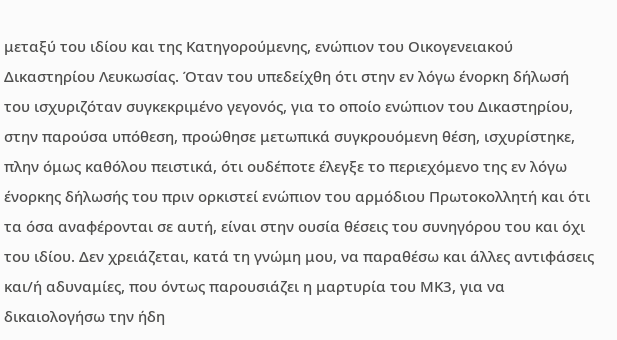μεταξύ του ιδίου και της Κατηγορούμενης, ενώπιον του Οικογενειακού Δικαστηρίου Λευκωσίας. Όταν του υπεδείχθη ότι στην εν λόγω ένορκη δήλωσή του ισχυριζόταν συγκεκριμένο γεγονός, για το οποίο ενώπιον του Δικαστηρίου, στην παρούσα υπόθεση, προώθησε μετωπικά συγκρουόμενη θέση, ισχυρίστηκε, πλην όμως καθόλου πειστικά, ότι ουδέποτε έλεγξε το περιεχόμενο της εν λόγω ένορκης δήλωσής του πριν ορκιστεί ενώπιον του αρμόδιου Πρωτοκολλητή και ότι τα όσα αναφέρονται σε αυτή, είναι στην ουσία θέσεις του συνηγόρου του και όχι του ιδίου. Δεν χρειάζεται, κατά τη γνώμη μου, να παραθέσω και άλλες αντιφάσεις και/ή αδυναμίες, που όντως παρουσιάζει η μαρτυρία του ΜΚ3, για να δικαιολογήσω την ήδη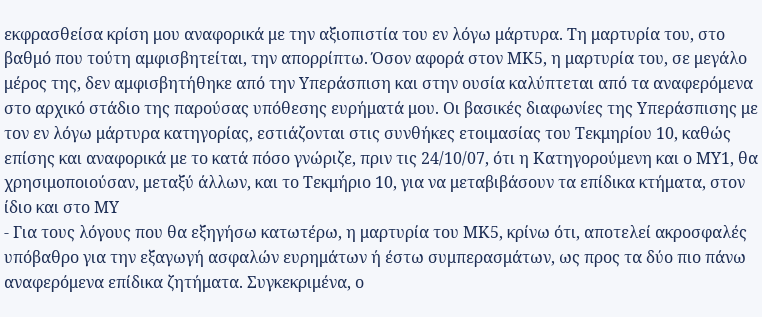εκφρασθείσα κρίση μου αναφορικά με την αξιοπιστία του εν λόγω μάρτυρα. Τη μαρτυρία του, στο βαθμό που τούτη αμφισβητείται, την απορρίπτω. Όσον αφορά στον ΜΚ5, η μαρτυρία του, σε μεγάλο μέρος της, δεν αμφισβητήθηκε από την Υπεράσπιση και στην ουσία καλύπτεται από τα αναφερόμενα στο αρχικό στάδιο της παρούσας υπόθεσης ευρήματά μου. Οι βασικές διαφωνίες της Υπεράσπισης με τον εν λόγω μάρτυρα κατηγορίας, εστιάζονται στις συνθήκες ετοιμασίας του Τεκμηρίου 10, καθώς επίσης και αναφορικά με το κατά πόσο γνώριζε, πριν τις 24/10/07, ότι η Κατηγορούμενη και ο ΜΥ1, θα χρησιμοποιούσαν, μεταξύ άλλων, και το Τεκμήριο 10, για να μεταβιβάσουν τα επίδικα κτήματα, στον ίδιο και στο ΜΥ
- Για τους λόγους που θα εξηγήσω κατωτέρω, η μαρτυρία του ΜΚ5, κρίνω ότι, αποτελεί ακροσφαλές υπόβαθρο για την εξαγωγή ασφαλών ευρημάτων ή έστω συμπερασμάτων, ως προς τα δύο πιο πάνω αναφερόμενα επίδικα ζητήματα. Συγκεκριμένα, ο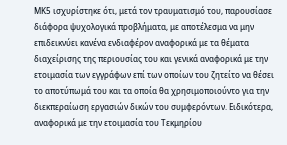ΜΚ5 ισχυρίστηκε ότι, μετά τον τραυματισμό του, παρουσίασε διάφορα ψυχολογικά προβλήματα, με αποτέλεσμα να μην επιδεικνύει κανένα ενδιαφέρον αναφορικά με τα θέματα διαχείρισης της περιουσίας του και γενικά αναφορικά με την ετοιμασία των εγγράφων επί των οποίων του ζητείτο να θέσει το αποτύπωμά του και τα οποία θα χρησιμοποιούντο για την διεκπεραίωση εργασιών δικών του συμφερόντων. Ειδικότερα, αναφορικά με την ετοιμασία του Τεκμηρίου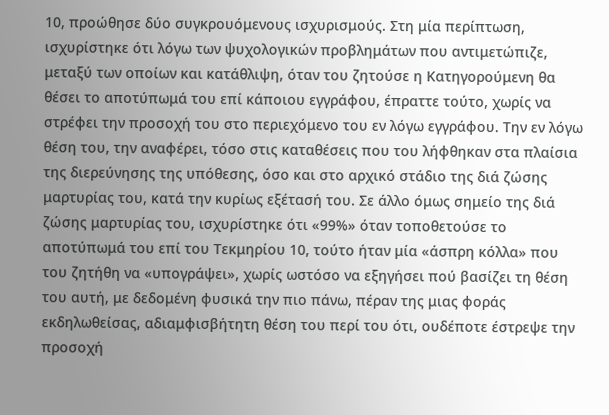10, προώθησε δύο συγκρουόμενους ισχυρισμούς. Στη μία περίπτωση, ισχυρίστηκε ότι λόγω των ψυχολογικών προβλημάτων που αντιμετώπιζε, μεταξύ των οποίων και κατάθλιψη, όταν του ζητούσε η Κατηγορούμενη θα θέσει το αποτύπωμά του επί κάποιου εγγράφου, έπραττε τούτο, χωρίς να στρέφει την προσοχή του στο περιεχόμενο του εν λόγω εγγράφου. Την εν λόγω θέση του, την αναφέρει, τόσο στις καταθέσεις που του λήφθηκαν στα πλαίσια της διερεύνησης της υπόθεσης, όσο και στο αρχικό στάδιο της διά ζώσης μαρτυρίας του, κατά την κυρίως εξέτασή του. Σε άλλο όμως σημείο της διά ζώσης μαρτυρίας του, ισχυρίστηκε ότι «99%» όταν τοποθετούσε το αποτύπωμά του επί του Τεκμηρίου 10, τούτο ήταν μία «άσπρη κόλλα» που του ζητήθη να «υπογράψει», χωρίς ωστόσο να εξηγήσει πού βασίζει τη θέση του αυτή, με δεδομένη φυσικά την πιο πάνω, πέραν της μιας φοράς εκδηλωθείσας, αδιαμφισβήτητη θέση του περί του ότι, ουδέποτε έστρεψε την προσοχή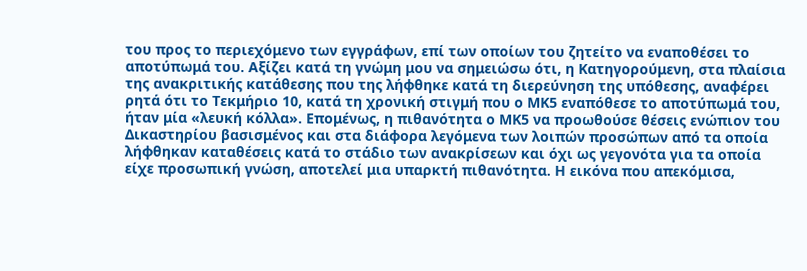του προς το περιεχόμενο των εγγράφων, επί των οποίων του ζητείτο να εναποθέσει το αποτύπωμά του. Αξίζει κατά τη γνώμη μου να σημειώσω ότι, η Κατηγορούμενη, στα πλαίσια της ανακριτικής κατάθεσης που της λήφθηκε κατά τη διερεύνηση της υπόθεσης, αναφέρει ρητά ότι το Τεκμήριο 10, κατά τη χρονική στιγμή που ο ΜΚ5 εναπόθεσε το αποτύπωμά του, ήταν μία «λευκή κόλλα». Επομένως, η πιθανότητα ο ΜΚ5 να προωθούσε θέσεις ενώπιον του Δικαστηρίου βασισμένος και στα διάφορα λεγόμενα των λοιπών προσώπων από τα οποία λήφθηκαν καταθέσεις κατά το στάδιο των ανακρίσεων και όχι ως γεγονότα για τα οποία είχε προσωπική γνώση, αποτελεί μια υπαρκτή πιθανότητα. Η εικόνα που απεκόμισα,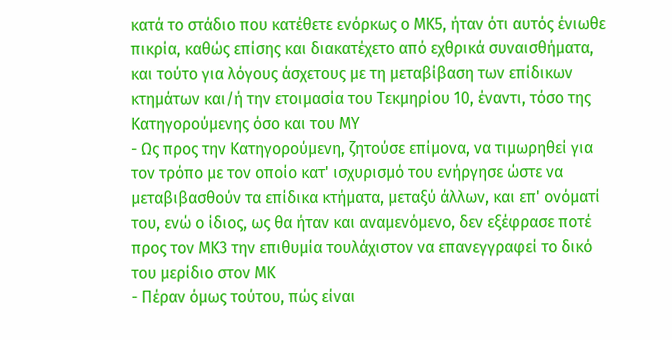κατά το στάδιο που κατέθετε ενόρκως ο ΜΚ5, ήταν ότι αυτός ένιωθε πικρία, καθώς επίσης και διακατέχετο από εχθρικά συναισθήματα, και τούτο για λόγους άσχετους με τη μεταβίβαση των επίδικων κτημάτων και/ή την ετοιμασία του Τεκμηρίου 10, έναντι, τόσο της Κατηγορούμενης όσο και του ΜΥ
- Ως προς την Κατηγορούμενη, ζητούσε επίμονα, να τιμωρηθεί για τον τρόπο με τον οποίο κατ' ισχυρισμό του ενήργησε ώστε να μεταβιβασθούν τα επίδικα κτήματα, μεταξύ άλλων, και επ' ονόματί του, ενώ ο ίδιος, ως θα ήταν και αναμενόμενο, δεν εξέφρασε ποτέ προς τον ΜΚ3 την επιθυμία τουλάχιστον να επανεγγραφεί το δικό του μερίδιο στον ΜΚ
- Πέραν όμως τούτου, πώς είναι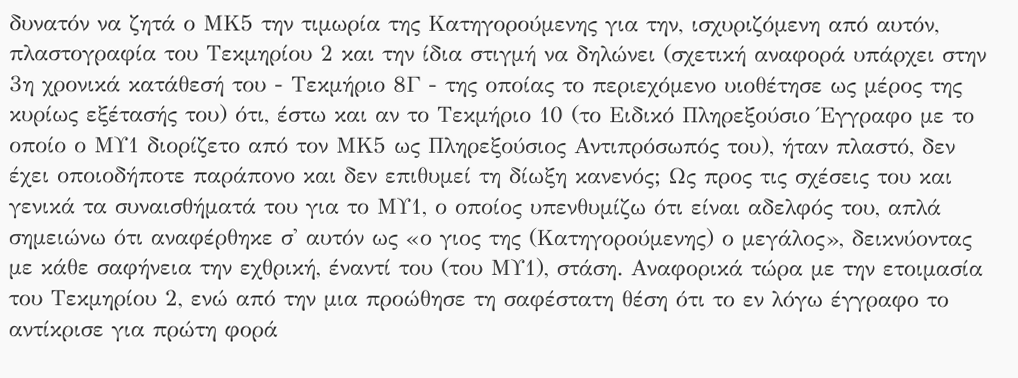δυνατόν να ζητά ο ΜΚ5 την τιμωρία της Κατηγορούμενης για την, ισχυριζόμενη από αυτόν, πλαστογραφία του Τεκμηρίου 2 και την ίδια στιγμή να δηλώνει (σχετική αναφορά υπάρχει στην 3η χρονικά κατάθεσή του - Τεκμήριο 8Γ - της οποίας το περιεχόμενο υιοθέτησε ως μέρος της κυρίως εξέτασής του) ότι, έστω και αν το Τεκμήριο 10 (το Ειδικό Πληρεξούσιο Έγγραφο με το οποίο ο ΜΥ1 διορίζετο από τον ΜΚ5 ως Πληρεξούσιος Αντιπρόσωπός του), ήταν πλαστό, δεν έχει οποιοδήποτε παράπονο και δεν επιθυμεί τη δίωξη κανενός; Ως προς τις σχέσεις του και γενικά τα συναισθήματά του για το ΜΥ1, ο οποίος υπενθυμίζω ότι είναι αδελφός του, απλά σημειώνω ότι αναφέρθηκε σ' αυτόν ως «ο γιος της (Κατηγορούμενης) ο μεγάλος», δεικνύοντας με κάθε σαφήνεια την εχθρική, έναντί του (του ΜΥ1), στάση. Αναφορικά τώρα με την ετοιμασία του Τεκμηρίου 2, ενώ από την μια προώθησε τη σαφέστατη θέση ότι το εν λόγω έγγραφο το αντίκρισε για πρώτη φορά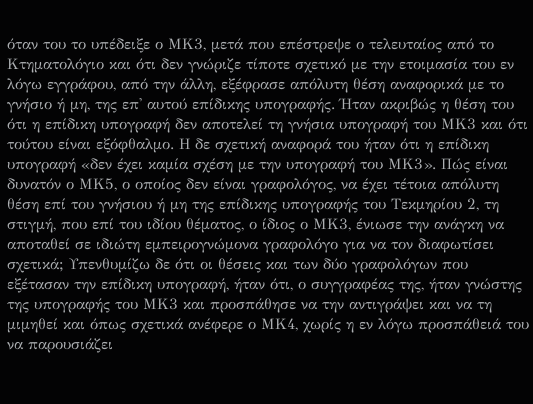όταν του το υπέδειξε ο ΜΚ3, μετά που επέστρεψε ο τελευταίος από το Κτηματολόγιο και ότι δεν γνώριζε τίποτε σχετικό με την ετοιμασία του εν λόγω εγγράφου, από την άλλη, εξέφρασε απόλυτη θέση αναφορικά με το γνήσιο ή μη, της επ' αυτού επίδικης υπογραφής. Ήταν ακριβώς η θέση του ότι η επίδικη υπογραφή δεν αποτελεί τη γνήσια υπογραφή του ΜΚ3 και ότι τούτου είναι εξόφθαλμο. Η δε σχετική αναφορά του ήταν ότι η επίδικη υπογραφή «δεν έχει καμία σχέση με την υπογραφή του ΜΚ3». Πώς είναι δυνατόν ο ΜΚ5, ο οποίος δεν είναι γραφολόγος, να έχει τέτοια απόλυτη θέση επί του γνήσιου ή μη της επίδικης υπογραφής του Τεκμηρίου 2, τη στιγμή, που επί του ιδίου θέματος, ο ίδιος ο ΜΚ3, ένιωσε την ανάγκη να αποταθεί σε ιδιώτη εμπειρογνώμονα γραφολόγο για να τον διαφωτίσει σχετικά; Υπενθυμίζω δε ότι οι θέσεις και των δύο γραφολόγων που εξέτασαν την επίδικη υπογραφή, ήταν ότι, ο συγγραφέας της, ήταν γνώστης της υπογραφής του ΜΚ3 και προσπάθησε να την αντιγράψει και να τη μιμηθεί και όπως σχετικά ανέφερε ο ΜΚ4, χωρίς η εν λόγω προσπάθειά του να παρουσιάζει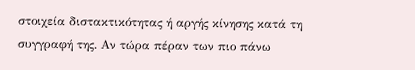στοιχεία διστακτικότητας ή αργής κίνησης κατά τη συγγραφή της. Αν τώρα πέραν των πιο πάνω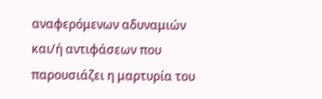αναφερόμενων αδυναμιών και/ή αντιφάσεων που παρουσιάζει η μαρτυρία του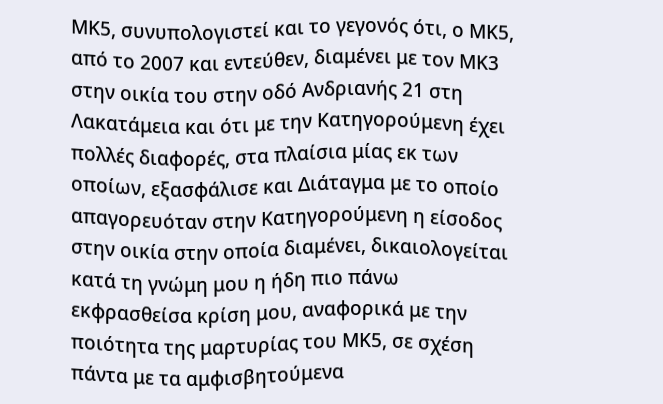ΜΚ5, συνυπολογιστεί και το γεγονός ότι, ο ΜΚ5, από το 2007 και εντεύθεν, διαμένει με τον ΜΚ3 στην οικία του στην οδό Ανδριανής 21 στη Λακατάμεια και ότι με την Κατηγορούμενη έχει πολλές διαφορές, στα πλαίσια μίας εκ των οποίων, εξασφάλισε και Διάταγμα με το οποίο απαγορευόταν στην Κατηγορούμενη η είσοδος στην οικία στην οποία διαμένει, δικαιολογείται κατά τη γνώμη μου η ήδη πιο πάνω εκφρασθείσα κρίση μου, αναφορικά με την ποιότητα της μαρτυρίας του ΜΚ5, σε σχέση πάντα με τα αμφισβητούμενα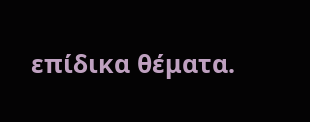επίδικα θέματα.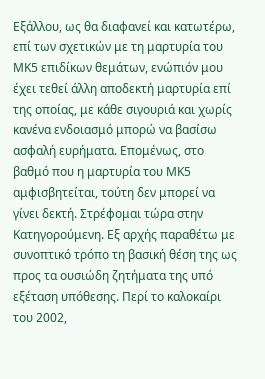Εξάλλου, ως θα διαφανεί και κατωτέρω, επί των σχετικών με τη μαρτυρία του ΜΚ5 επιδίκων θεμάτων, ενώπιόν μου έχει τεθεί άλλη αποδεκτή μαρτυρία επί της οποίας, με κάθε σιγουριά και χωρίς κανένα ενδοιασμό μπορώ να βασίσω ασφαλή ευρήματα. Επομένως, στο βαθμό που η μαρτυρία του ΜΚ5 αμφισβητείται, τούτη δεν μπορεί να γίνει δεκτή. Στρέφομαι τώρα στην Κατηγορούμενη. Εξ αρχής παραθέτω με συνοπτικό τρόπο τη βασική θέση της ως προς τα ουσιώδη ζητήματα της υπό εξέταση υπόθεσης. Περί το καλοκαίρι του 2002,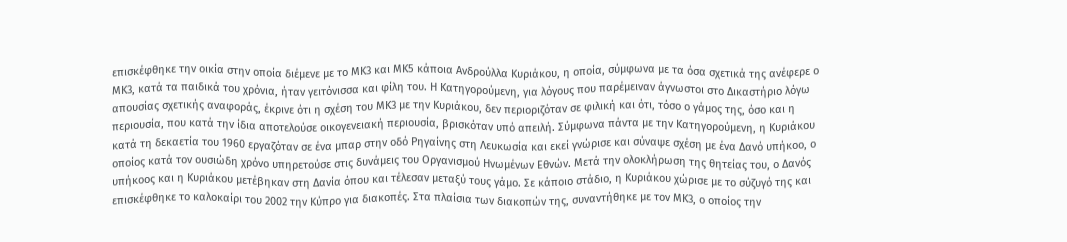επισκέφθηκε την οικία στην οποία διέμενε με το ΜΚ3 και ΜΚ5 κάποια Ανδρούλλα Κυριάκου, η οποία, σύμφωνα με τα όσα σχετικά της ανέφερε ο ΜΚ3, κατά τα παιδικά του χρόνια, ήταν γειτόνισσα και φίλη του. Η Κατηγορούμενη, για λόγους που παρέμειναν άγνωστοι στο Δικαστήριο λόγω απουσίας σχετικής αναφοράς, έκρινε ότι η σχέση του ΜΚ3 με την Κυριάκου, δεν περιοριζόταν σε φιλική και ότι, τόσο ο γάμος της, όσο και η περιουσία, που κατά την ίδια αποτελούσε οικογενειακή περιουσία, βρισκόταν υπό απειλή. Σύμφωνα πάντα με την Κατηγορούμενη, η Κυριάκου κατά τη δεκαετία του 1960 εργαζόταν σε ένα μπαρ στην οδό Ρηγαίνης στη Λευκωσία και εκεί γνώρισε και σύναψε σχέση με ένα Δανό υπήκοο, ο οποίος κατά τον ουσιώδη χρόνο υπηρετούσε στις δυνάμεις του Οργανισμού Ηνωμένων Εθνών. Μετά την ολοκλήρωση της θητείας του, ο Δανός υπήκοος και η Κυριάκου μετέβηκαν στη Δανία όπου και τέλεσαν μεταξύ τους γάμο. Σε κάποιο στάδιο, η Κυριάκου χώρισε με το σύζυγό της και επισκέφθηκε το καλοκαίρι του 2002 την Κύπρο για διακοπές. Στα πλαίσια των διακοπών της, συναντήθηκε με τον ΜΚ3, ο οποίος την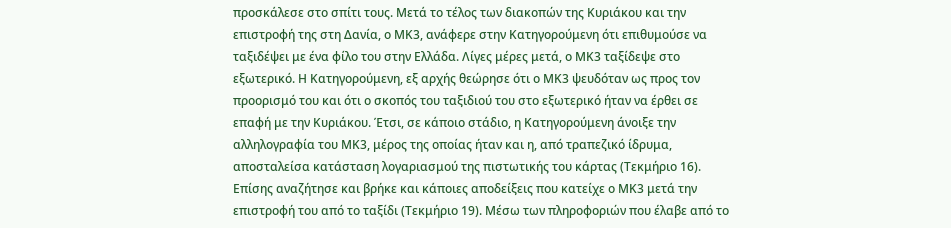προσκάλεσε στο σπίτι τους. Μετά το τέλος των διακοπών της Κυριάκου και την επιστροφή της στη Δανία, ο ΜΚ3, ανάφερε στην Κατηγορούμενη ότι επιθυμούσε να ταξιδέψει με ένα φίλο του στην Ελλάδα. Λίγες μέρες μετά, ο ΜΚ3 ταξίδεψε στο εξωτερικό. Η Κατηγορούμενη, εξ αρχής θεώρησε ότι ο ΜΚ3 ψευδόταν ως προς τον προορισμό του και ότι ο σκοπός του ταξιδιού του στο εξωτερικό ήταν να έρθει σε επαφή με την Κυριάκου. Έτσι, σε κάποιο στάδιο, η Κατηγορούμενη άνοιξε την αλληλογραφία του ΜΚ3, μέρος της οποίας ήταν και η, από τραπεζικό ίδρυμα, αποσταλείσα κατάσταση λογαριασμού της πιστωτικής του κάρτας (Τεκμήριο 16). Επίσης αναζήτησε και βρήκε και κάποιες αποδείξεις που κατείχε ο ΜΚ3 μετά την επιστροφή του από το ταξίδι (Τεκμήριο 19). Μέσω των πληροφοριών που έλαβε από το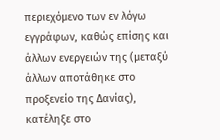περιεχόμενο των εν λόγω εγγράφων, καθώς επίσης και άλλων ενεργειών της (μεταξύ άλλων αποτάθηκε στο προξενείο της Δανίας), κατέληξε στο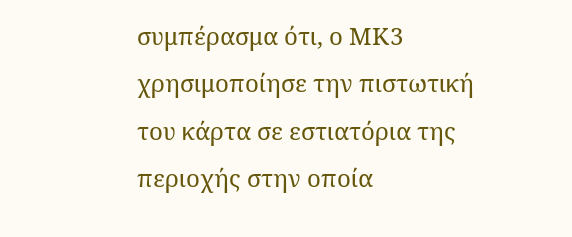συμπέρασμα ότι, ο ΜΚ3 χρησιμοποίησε την πιστωτική του κάρτα σε εστιατόρια της περιοχής στην οποία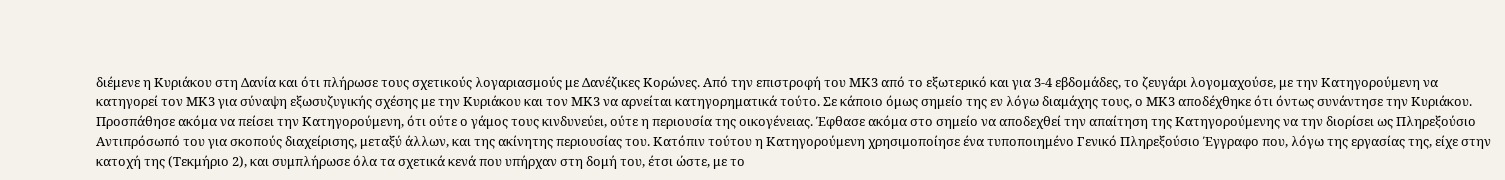διέμενε η Κυριάκου στη Δανία και ότι πλήρωσε τους σχετικούς λογαριασμούς με Δανέζικες Κορώνες. Από την επιστροφή του ΜΚ3 από το εξωτερικό και για 3-4 εβδομάδες, το ζευγάρι λογομαχούσε, με την Κατηγορούμενη να κατηγορεί τον ΜΚ3 για σύναψη εξωσυζυγικής σχέσης με την Κυριάκου και τον ΜΚ3 να αρνείται κατηγορηματικά τούτο. Σε κάποιο όμως σημείο της εν λόγω διαμάχης τους, ο ΜΚ3 αποδέχθηκε ότι όντως συνάντησε την Κυριάκου. Προσπάθησε ακόμα να πείσει την Κατηγορούμενη, ότι ούτε ο γάμος τους κινδυνεύει, ούτε η περιουσία της οικογένειας. Έφθασε ακόμα στο σημείο να αποδεχθεί την απαίτηση της Κατηγορούμενης να την διορίσει ως Πληρεξούσιο Αντιπρόσωπό του για σκοπούς διαχείρισης, μεταξύ άλλων, και της ακίνητης περιουσίας του. Κατόπιν τούτου η Κατηγορούμενη χρησιμοποίησε ένα τυποποιημένο Γενικό Πληρεξούσιο Έγγραφο που, λόγω της εργασίας της, είχε στην κατοχή της (Τεκμήριο 2), και συμπλήρωσε όλα τα σχετικά κενά που υπήρχαν στη δομή του, έτσι ώστε, με το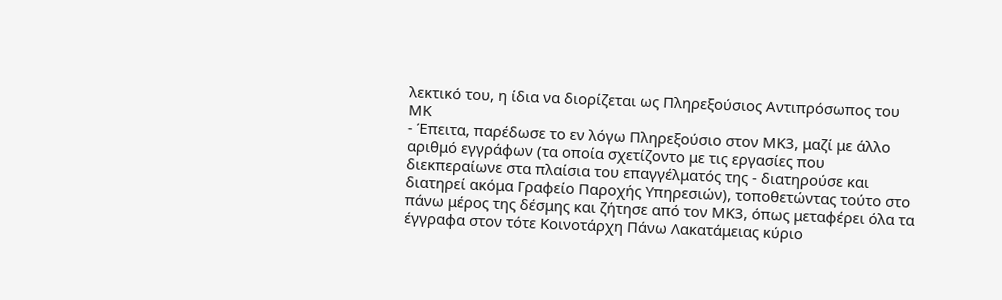λεκτικό του, η ίδια να διορίζεται ως Πληρεξούσιος Αντιπρόσωπος του ΜΚ
- Έπειτα, παρέδωσε το εν λόγω Πληρεξούσιο στον ΜΚ3, μαζί με άλλο αριθμό εγγράφων (τα οποία σχετίζοντο με τις εργασίες που διεκπεραίωνε στα πλαίσια του επαγγέλματός της - διατηρούσε και διατηρεί ακόμα Γραφείο Παροχής Υπηρεσιών), τοποθετώντας τούτο στο πάνω μέρος της δέσμης και ζήτησε από τον ΜΚ3, όπως μεταφέρει όλα τα έγγραφα στον τότε Κοινοτάρχη Πάνω Λακατάμειας κύριο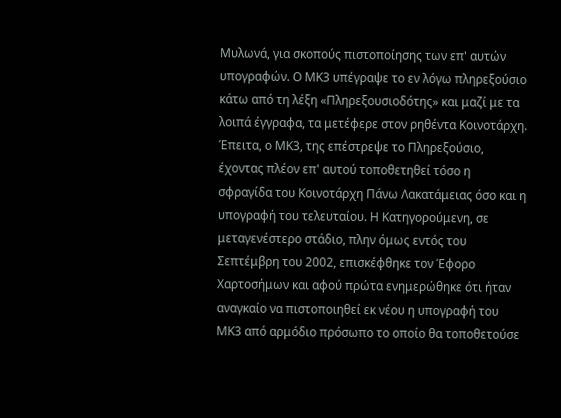Μυλωνά, για σκοπούς πιστοποίησης των επ' αυτών υπογραφών. Ο ΜΚ3 υπέγραψε το εν λόγω πληρεξούσιο κάτω από τη λέξη «Πληρεξουσιοδότης» και μαζί με τα λοιπά έγγραφα, τα μετέφερε στον ρηθέντα Κοινοτάρχη. Έπειτα, ο ΜΚ3, της επέστρεψε το Πληρεξούσιο, έχοντας πλέον επ' αυτού τοποθετηθεί τόσο η σφραγίδα του Κοινοτάρχη Πάνω Λακατάμειας όσο και η υπογραφή του τελευταίου. Η Κατηγορούμενη, σε μεταγενέστερο στάδιο, πλην όμως εντός του Σεπτέμβρη του 2002, επισκέφθηκε τον Έφορο Χαρτοσήμων και αφού πρώτα ενημερώθηκε ότι ήταν αναγκαίο να πιστοποιηθεί εκ νέου η υπογραφή του ΜΚ3 από αρμόδιο πρόσωπο το οποίο θα τοποθετούσε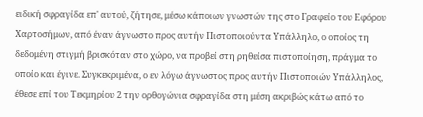ειδική σφραγίδα επ' αυτού, ζήτησε, μέσω κάποιων γνωστών της στο Γραφείο του Εφόρου Χαρτοσήμων, από έναν άγνωστο προς αυτήν Πιστοποιούντα Υπάλληλο, ο οποίος τη δεδομένη στιγμή βρισκόταν στο χώρο, να προβεί στη ρηθείσα πιστοποίηση, πράγμα το οποίο και έγινε. Συγκεκριμένα, ο εν λόγω άγνωστος προς αυτήν Πιστοποιών Υπάλληλος, έθεσε επί του Τεκμηρίου 2 την ορθογώνια σφραγίδα στη μέση ακριβώς κάτω από το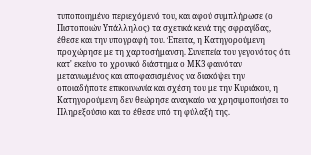τυποποιημένο περιεχόμενό του, και αφού συμπλήρωσε (ο Πιστοποιών Υπάλληλος) τα σχετικά κενά της σφραγίδας, έθεσε και την υπογραφή του. Έπειτα, η Κατηγορούμενη προχώρησε με τη χαρτοσήμανση. Συνεπεία του γεγονότος ότι κατ' εκείνο το χρονικό διάστημα ο ΜΚ3 φαινόταν μετανιωμένος και αποφασισμένος να διακόψει την οποιαδήποτε επικοινωνία και σχέση του με την Κυριάκου, η Κατηγορούμενη δεν θεώρησε αναγκαίο να χρησιμοποιήσει το Πληρεξούσιο και το έθεσε υπό τη φύλαξή της.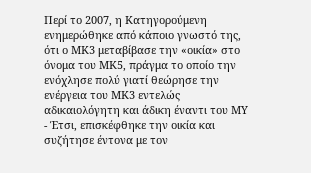Περί το 2007, η Κατηγορούμενη ενημερώθηκε από κάποιο γνωστό της, ότι ο ΜΚ3 μεταβίβασε την «οικία» στο όνομα του ΜΚ5, πράγμα το οποίο την ενόχλησε πολύ γιατί θεώρησε την ενέργεια του ΜΚ3 εντελώς αδικαιολόγητη και άδικη έναντι του ΜΥ
- Έτσι, επισκέφθηκε την οικία και συζήτησε έντονα με τον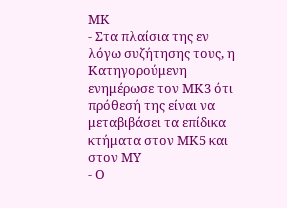ΜΚ
- Στα πλαίσια της εν λόγω συζήτησης τους, η Κατηγορούμενη ενημέρωσε τον ΜΚ3 ότι πρόθεσή της είναι να μεταβιβάσει τα επίδικα κτήματα στον ΜΚ5 και στον ΜΥ
- Ο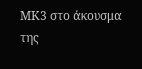ΜΚ3 στο άκουσμα της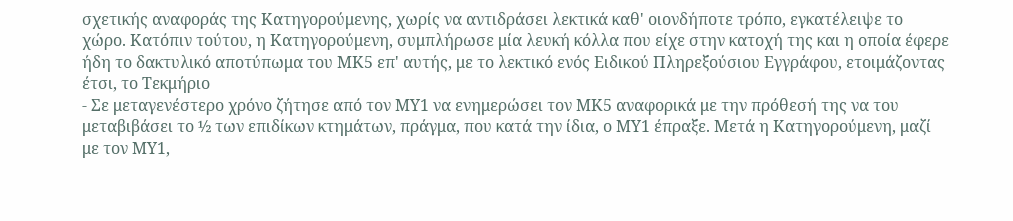σχετικής αναφοράς της Κατηγορούμενης, χωρίς να αντιδράσει λεκτικά καθ' οιονδήποτε τρόπο, εγκατέλειψε το χώρο. Κατόπιν τούτου, η Κατηγορούμενη, συμπλήρωσε μία λευκή κόλλα που είχε στην κατοχή της και η οποία έφερε ήδη το δακτυλικό αποτύπωμα του ΜΚ5 επ' αυτής, με το λεκτικό ενός Ειδικού Πληρεξούσιου Εγγράφου, ετοιμάζοντας έτσι, το Τεκμήριο
- Σε μεταγενέστερο χρόνο ζήτησε από τον ΜΥ1 να ενημερώσει τον ΜΚ5 αναφορικά με την πρόθεσή της να του μεταβιβάσει το ½ των επιδίκων κτημάτων, πράγμα, που κατά την ίδια, ο ΜΥ1 έπραξε. Μετά η Κατηγορούμενη, μαζί με τον ΜΥ1,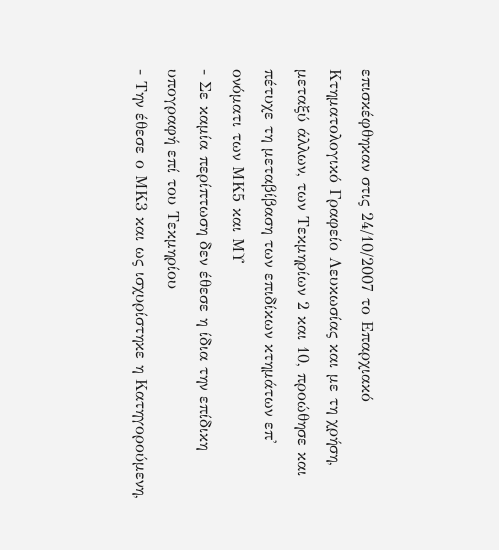επισκέφθηκαν στις 24/10/2007 το Επαρχιακό Κτηματολογικό Γραφείο Λευκωσίας και με τη χρήση, μεταξύ άλλων, των Τεκμηρίων 2 και 10, προώθησε και πέτυχε τη μεταβίβαση των επιδίκων κτημάτων επ' ονόματι των ΜΚ5 και ΜΥ
- Σε καμία περίπτωση δεν έθεσε η ίδια την επίδικη υπογραφή επί του Τεκμηρίου
- Την έθεσε ο ΜΚ3 και ως ισχυρίστηκε η Κατηγορούμενη,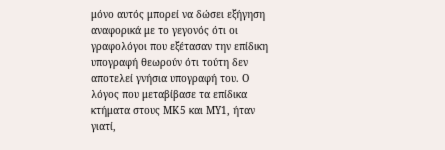μόνο αυτός μπορεί να δώσει εξήγηση αναφορικά με το γεγονός ότι οι γραφολόγοι που εξέτασαν την επίδικη υπογραφή θεωρούν ότι τούτη δεν αποτελεί γνήσια υπογραφή του. Ο λόγος που μεταβίβασε τα επίδικα κτήματα στους ΜΚ5 και ΜΥ1, ήταν γιατί,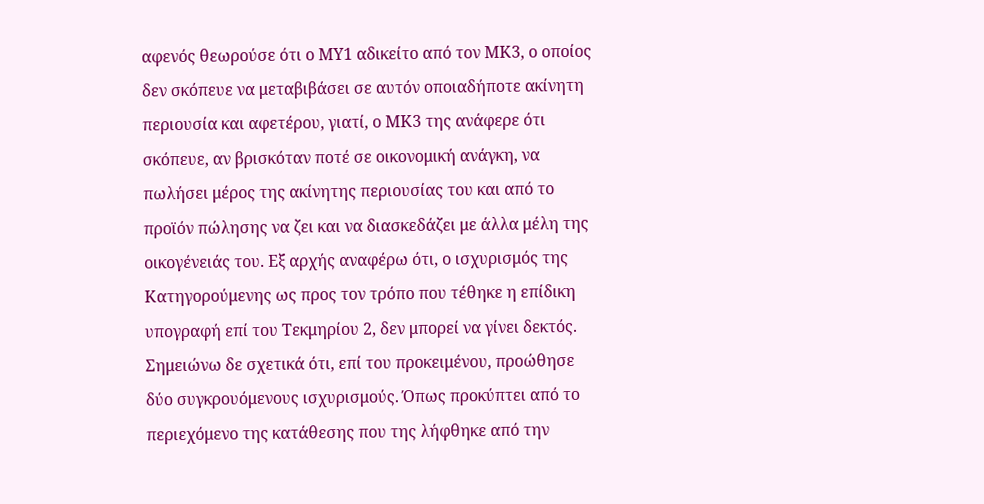αφενός θεωρούσε ότι ο ΜΥ1 αδικείτο από τον ΜΚ3, ο οποίος δεν σκόπευε να μεταβιβάσει σε αυτόν οποιαδήποτε ακίνητη περιουσία και αφετέρου, γιατί, ο ΜΚ3 της ανάφερε ότι σκόπευε, αν βρισκόταν ποτέ σε οικονομική ανάγκη, να πωλήσει μέρος της ακίνητης περιουσίας του και από το προϊόν πώλησης να ζει και να διασκεδάζει με άλλα μέλη της οικογένειάς του. Εξ αρχής αναφέρω ότι, ο ισχυρισμός της Κατηγορούμενης ως προς τον τρόπο που τέθηκε η επίδικη υπογραφή επί του Τεκμηρίου 2, δεν μπορεί να γίνει δεκτός. Σημειώνω δε σχετικά ότι, επί του προκειμένου, προώθησε δύο συγκρουόμενους ισχυρισμούς. Όπως προκύπτει από το περιεχόμενο της κατάθεσης που της λήφθηκε από την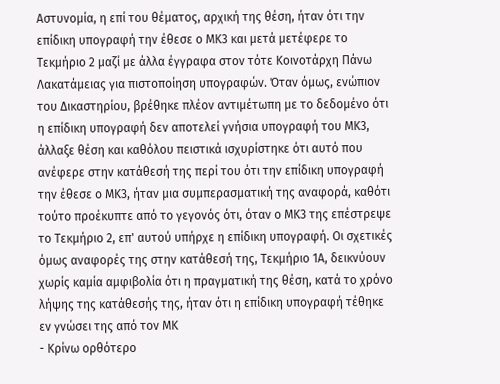Αστυνομία, η επί του θέματος, αρχική της θέση, ήταν ότι την επίδικη υπογραφή την έθεσε ο ΜΚ3 και μετά μετέφερε το Τεκμήριο 2 μαζί με άλλα έγγραφα στον τότε Κοινοτάρχη Πάνω Λακατάμειας για πιστοποίηση υπογραφών. Όταν όμως, ενώπιον του Δικαστηρίου, βρέθηκε πλέον αντιμέτωπη με το δεδομένο ότι η επίδικη υπογραφή δεν αποτελεί γνήσια υπογραφή του ΜΚ3, άλλαξε θέση και καθόλου πειστικά ισχυρίστηκε ότι αυτό που ανέφερε στην κατάθεσή της περί του ότι την επίδικη υπογραφή την έθεσε ο ΜΚ3, ήταν μια συμπερασματική της αναφορά, καθότι τούτο προέκυπτε από το γεγονός ότι, όταν ο ΜΚ3 της επέστρεψε το Τεκμήριο 2, επ' αυτού υπήρχε η επίδικη υπογραφή. Οι σχετικές όμως αναφορές της στην κατάθεσή της, Τεκμήριο 1Α, δεικνύουν χωρίς καμία αμφιβολία ότι η πραγματική της θέση, κατά το χρόνο λήψης της κατάθεσής της, ήταν ότι η επίδικη υπογραφή τέθηκε εν γνώσει της από τον ΜΚ
- Κρίνω ορθότερο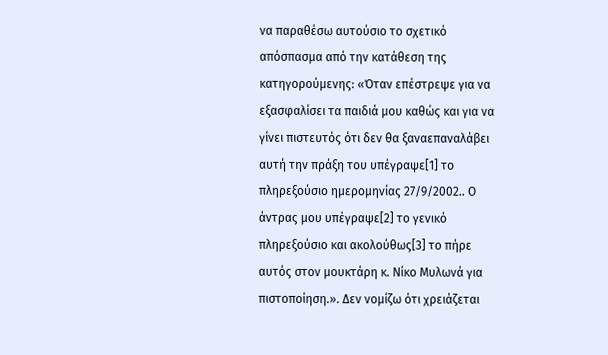να παραθέσω αυτούσιο το σχετικό απόσπασμα από την κατάθεση της κατηγορούμενης: «Όταν επέστρεψε για να εξασφαλίσει τα παιδιά μου καθώς και για να γίνει πιστευτός ότι δεν θα ξαναεπαναλάβει αυτή την πράξη του υπέγραψε[1] το πληρεξούσιο ημερομηνίας 27/9/2002.. Ο άντρας μου υπέγραψε[2] το γενικό πληρεξούσιο και ακολούθως[3] το πήρε αυτός στον μουκτάρη κ. Νίκο Μυλωνά για πιστοποίηση.». Δεν νομίζω ότι χρειάζεται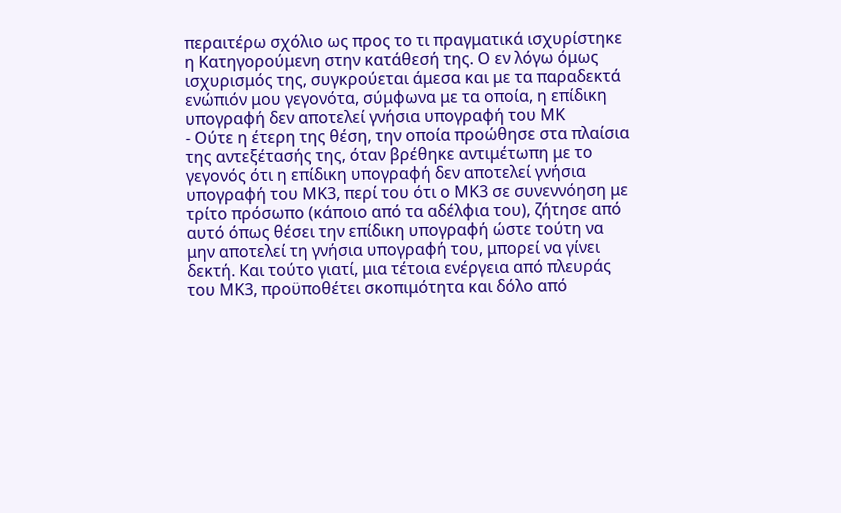περαιτέρω σχόλιο ως προς το τι πραγματικά ισχυρίστηκε η Κατηγορούμενη στην κατάθεσή της. Ο εν λόγω όμως ισχυρισμός της, συγκρούεται άμεσα και με τα παραδεκτά ενώπιόν μου γεγονότα, σύμφωνα με τα οποία, η επίδικη υπογραφή δεν αποτελεί γνήσια υπογραφή του ΜΚ
- Ούτε η έτερη της θέση, την οποία προώθησε στα πλαίσια της αντεξέτασής της, όταν βρέθηκε αντιμέτωπη με το γεγονός ότι η επίδικη υπογραφή δεν αποτελεί γνήσια υπογραφή του ΜΚ3, περί του ότι ο ΜΚ3 σε συνεννόηση με τρίτο πρόσωπο (κάποιο από τα αδέλφια του), ζήτησε από αυτό όπως θέσει την επίδικη υπογραφή ώστε τούτη να μην αποτελεί τη γνήσια υπογραφή του, μπορεί να γίνει δεκτή. Και τούτο γιατί, μια τέτοια ενέργεια από πλευράς του ΜΚ3, προϋποθέτει σκοπιμότητα και δόλο από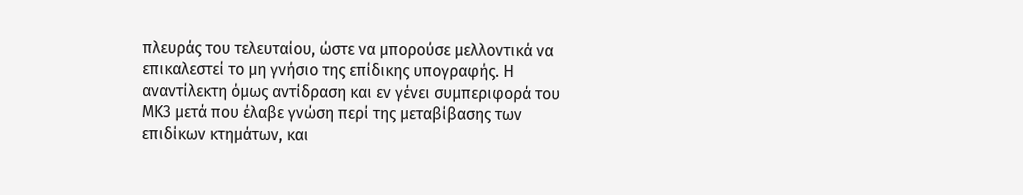πλευράς του τελευταίου, ώστε να μπορούσε μελλοντικά να επικαλεστεί το μη γνήσιο της επίδικης υπογραφής. Η αναντίλεκτη όμως αντίδραση και εν γένει συμπεριφορά του ΜΚ3 μετά που έλαβε γνώση περί της μεταβίβασης των επιδίκων κτημάτων, και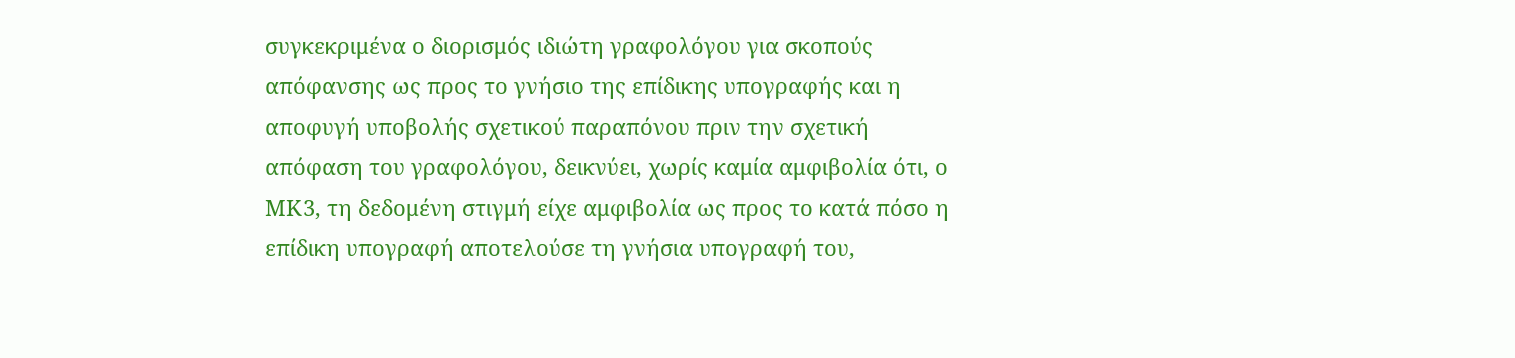συγκεκριμένα ο διορισμός ιδιώτη γραφολόγου για σκοπούς απόφανσης ως προς το γνήσιο της επίδικης υπογραφής και η αποφυγή υποβολής σχετικού παραπόνου πριν την σχετική απόφαση του γραφολόγου, δεικνύει, χωρίς καμία αμφιβολία ότι, ο ΜΚ3, τη δεδομένη στιγμή είχε αμφιβολία ως προς το κατά πόσο η επίδικη υπογραφή αποτελούσε τη γνήσια υπογραφή του,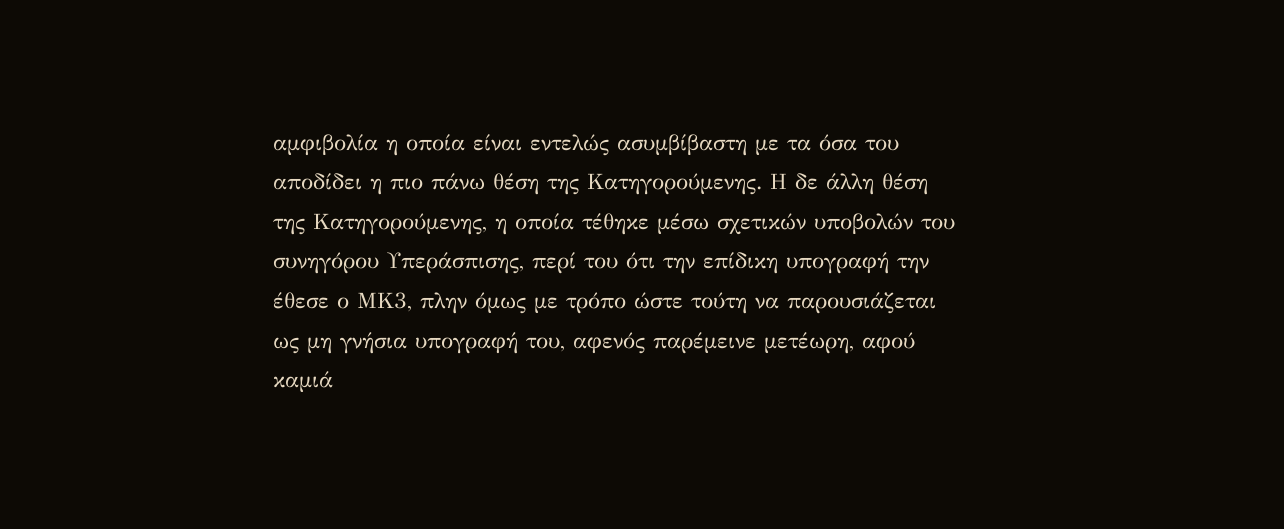αμφιβολία η οποία είναι εντελώς ασυμβίβαστη με τα όσα του αποδίδει η πιο πάνω θέση της Κατηγορούμενης. Η δε άλλη θέση της Κατηγορούμενης, η οποία τέθηκε μέσω σχετικών υποβολών του συνηγόρου Υπεράσπισης, περί του ότι την επίδικη υπογραφή την έθεσε ο ΜΚ3, πλην όμως με τρόπο ώστε τούτη να παρουσιάζεται ως μη γνήσια υπογραφή του, αφενός παρέμεινε μετέωρη, αφού καμιά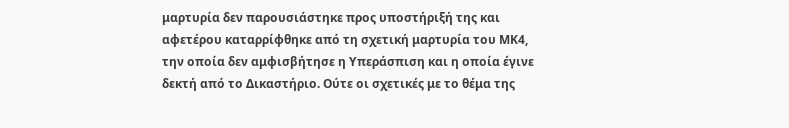μαρτυρία δεν παρουσιάστηκε προς υποστήριξή της και αφετέρου καταρρίφθηκε από τη σχετική μαρτυρία του ΜΚ4, την οποία δεν αμφισβήτησε η Υπεράσπιση και η οποία έγινε δεκτή από το Δικαστήριο. Ούτε οι σχετικές με το θέμα της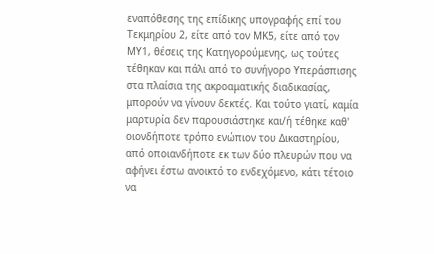εναπόθεσης της επίδικης υπογραφής επί του Τεκμηρίου 2, είτε από τον ΜΚ5, είτε από τον ΜΥ1, θέσεις της Κατηγορούμενης, ως τούτες τέθηκαν και πάλι από το συνήγορο Υπεράσπισης στα πλαίσια της ακροαματικής διαδικασίας, μπορούν να γίνουν δεκτές. Και τούτο γιατί, καμία μαρτυρία δεν παρουσιάστηκε και/ή τέθηκε καθ' οιονδήποτε τρόπο ενώπιον του Δικαστηρίου, από οποιανδήποτε εκ των δύο πλευρών που να αφήνει έστω ανοικτό το ενδεχόμενο, κάτι τέτοιο να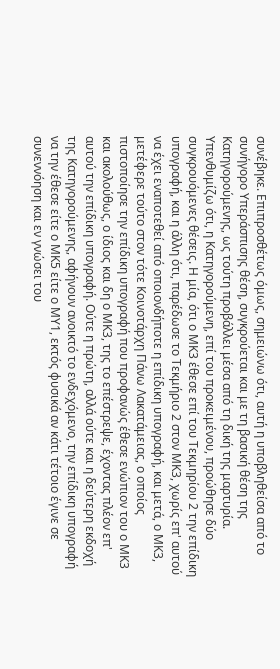συνέβηκε. Επιπροσθέτως όμως, σημειώνω ότι, αυτή η υποβληθείσα από το συνήγορο Υπεράσπισης θέση, συγκρούεται και με τη βασική θέση της Κατηγορούμενης, ως τούτη προβάλλει μέσα από τη δική της μαρτυρία. Υπενθυμίζω ότι, η Κατηγορούμενη, επί του προκειμένου, προώθησε δύο συγκρουόμενες θέσεις. Η μία, ότι ο ΜΚ3 έθεσε επί του Τεκμηρίου 2 την επίδικη υπογραφή, και η άλλη ότι, παρέδωσε το Τεκμήριο 2 στον ΜΚ3, χωρίς επ' αυτού να έχει εναποτεθεί από οποιονδήποτε η επίδικη υπογραφή, και μετά, ο ΜΚ3, μετέφερε τούτο στον τότε Κοινοτάρχη Πάνω Λακατάμειας, ο οποίος πιστοποίησε την επίδικη υπογραφή που προφανώς έθεσε ενώπιον του ο ΜΚ3 και ακολούθως, ο ίδιος και δη ο ΜΚ3, της το επέστρεψε, έχοντας πλέον επ' αυτού την επίδικη υπογραφή. Ούτε η πρώτη, αλλά ούτε και η δεύτερη εκδοχή της Κατηγορούμενης, αφήνουν ανοικτό το ενδεχόμενο, την επίδικη υπογραφή να την έθεσε είτε ο ΜΚ5 είτε ο ΜΥ1, εκτός φυσικά αν κάτι τέτοιο έγινε σε συνεννόηση και εν γνώσει του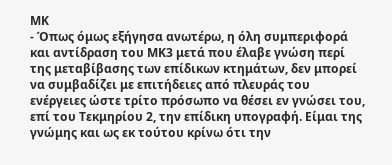ΜΚ
- Όπως όμως εξήγησα ανωτέρω, η όλη συμπεριφορά και αντίδραση του ΜΚ3 μετά που έλαβε γνώση περί της μεταβίβασης των επίδικων κτημάτων, δεν μπορεί να συμβαδίζει με επιτήδειες από πλευράς του ενέργειες ώστε τρίτο πρόσωπο να θέσει εν γνώσει του, επί του Τεκμηρίου 2, την επίδικη υπογραφή. Είμαι της γνώμης και ως εκ τούτου κρίνω ότι την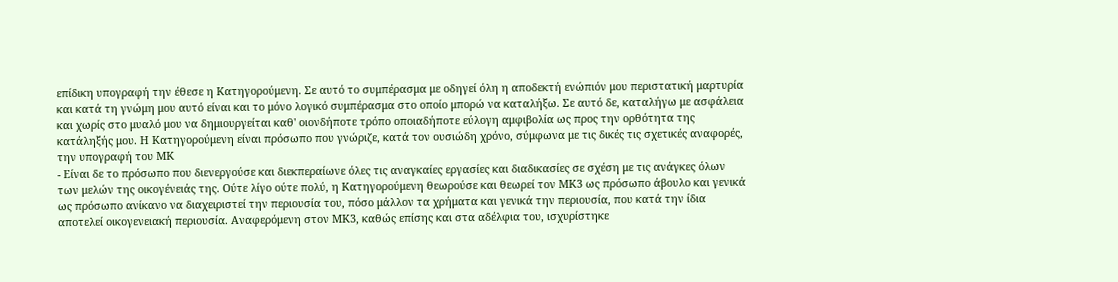επίδικη υπογραφή την έθεσε η Κατηγορούμενη. Σε αυτό το συμπέρασμα με οδηγεί όλη η αποδεκτή ενώπιόν μου περιστατική μαρτυρία και κατά τη γνώμη μου αυτό είναι και το μόνο λογικό συμπέρασμα στο οποίο μπορώ να καταλήξω. Σε αυτό δε, καταλήγω με ασφάλεια και χωρίς στο μυαλό μου να δημιουργείται καθ' οιονδήποτε τρόπο οποιαδήποτε εύλογη αμφιβολία ως προς την ορθότητα της κατάληξής μου. Η Κατηγορούμενη είναι πρόσωπο που γνώριζε, κατά τον ουσιώδη χρόνο, σύμφωνα με τις δικές τις σχετικές αναφορές, την υπογραφή του ΜΚ
- Είναι δε το πρόσωπο που διενεργούσε και διεκπεραίωνε όλες τις αναγκαίες εργασίες και διαδικασίες σε σχέση με τις ανάγκες όλων των μελών της οικογένειάς της. Ούτε λίγο ούτε πολύ, η Κατηγορούμενη θεωρούσε και θεωρεί τον ΜΚ3 ως πρόσωπο άβουλο και γενικά ως πρόσωπο ανίκανο να διαχειριστεί την περιουσία του, πόσο μάλλον τα χρήματα και γενικά την περιουσία, που κατά την ίδια αποτελεί οικογενειακή περιουσία. Αναφερόμενη στον ΜΚ3, καθώς επίσης και στα αδέλφια του, ισχυρίστηκε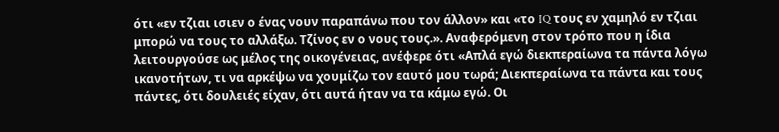ότι «εν τζιαι ισιεν ο ένας νουν παραπάνω που τον άλλον» και «το IQ τους εν χαμηλό εν τζιαι μπορώ να τους το αλλάξω. Τζίνος εν ο νους τους.». Αναφερόμενη στον τρόπο που η ίδια λειτουργούσε ως μέλος της οικογένειας, ανέφερε ότι «Απλά εγώ διεκπεραίωνα τα πάντα λόγω ικανοτήτων, τι να αρκέψω να χουμίζω τον εαυτό μου τωρά; Διεκπεραίωνα τα πάντα και τους πάντες, ότι δουλειές είχαν, ότι αυτά ήταν να τα κάμω εγώ. Οι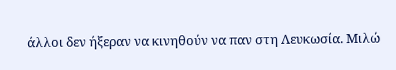άλλοι δεν ήξεραν να κινηθούν να παν στη Λευκωσία. Μιλώ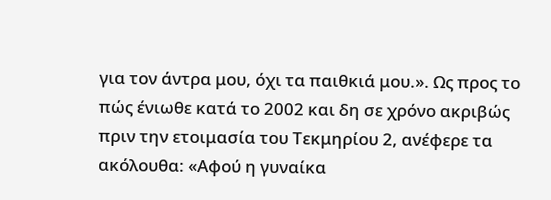για τον άντρα μου, όχι τα παιθκιά μου.». Ως προς το πώς ένιωθε κατά το 2002 και δη σε χρόνο ακριβώς πριν την ετοιμασία του Τεκμηρίου 2, ανέφερε τα ακόλουθα: «Αφού η γυναίκα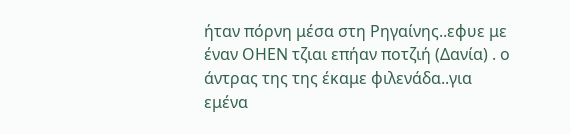ήταν πόρνη μέσα στη Ρηγαίνης..εφυε με έναν ΟΗΕΝ τζιαι επήαν ποτζιή (Δανία) . ο άντρας της της έκαμε φιλενάδα..για εμένα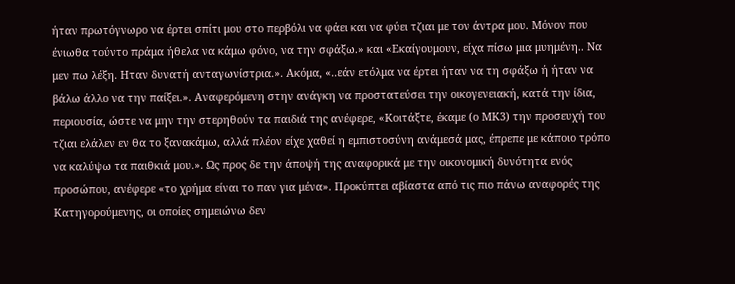ήταν πρωτόγνωρο να έρτει σπίτι μου στο περβόλι να φάει και να φύει τζιαι με τον άντρα μου. Μόνον που ένιωθα τούντο πράμα ήθελα να κάμω φόνο, να την σφάξω.» και «Εκαίγουμουν, είχα πίσω μια μυημένη.. Να μεν πω λέξη. Ηταν δυνατή ανταγωνίστρια.». Ακόμα, «..εάν ετόλμα να έρτει ήταν να τη σφάξω ή ήταν να βάλω άλλο να την παίξει.». Αναφερόμενη στην ανάγκη να προστατεύσει την οικογενειακή, κατά την ίδια, περιουσία, ώστε να μην την στερηθούν τα παιδιά της ανέφερε, «Κοιτάξτε, έκαμε (ο ΜΚ3) την προσευχή του τζιαι ελάλεν εν θα το ξανακάμω, αλλά πλέον είχε χαθεί η εμπιστοσύνη ανάμεσά μας, έπρεπε με κάποιο τρόπο να καλύψω τα παιθκιά μου.». Ως προς δε την άποψή της αναφορικά με την οικονομική δυνότητα ενός προσώπου, ανέφερε «το χρήμα είναι το παν για μένα». Προκύπτει αβίαστα από τις πιο πάνω αναφορές της Κατηγορούμενης, οι οποίες σημειώνω δεν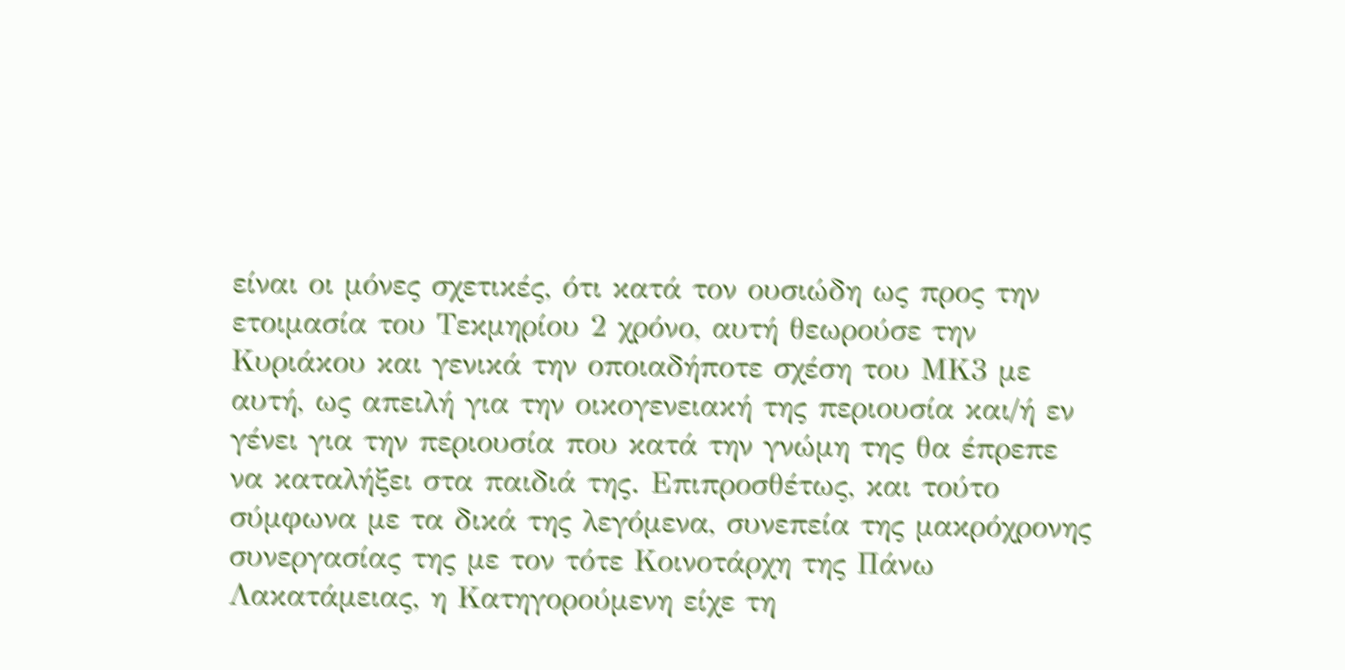είναι οι μόνες σχετικές, ότι κατά τον ουσιώδη ως προς την ετοιμασία του Τεκμηρίου 2 χρόνο, αυτή θεωρούσε την Κυριάκου και γενικά την οποιαδήποτε σχέση του ΜΚ3 με αυτή, ως απειλή για την οικογενειακή της περιουσία και/ή εν γένει για την περιουσία που κατά την γνώμη της θα έπρεπε να καταλήξει στα παιδιά της. Επιπροσθέτως, και τούτο σύμφωνα με τα δικά της λεγόμενα, συνεπεία της μακρόχρονης συνεργασίας της με τον τότε Κοινοτάρχη της Πάνω Λακατάμειας, η Κατηγορούμενη είχε τη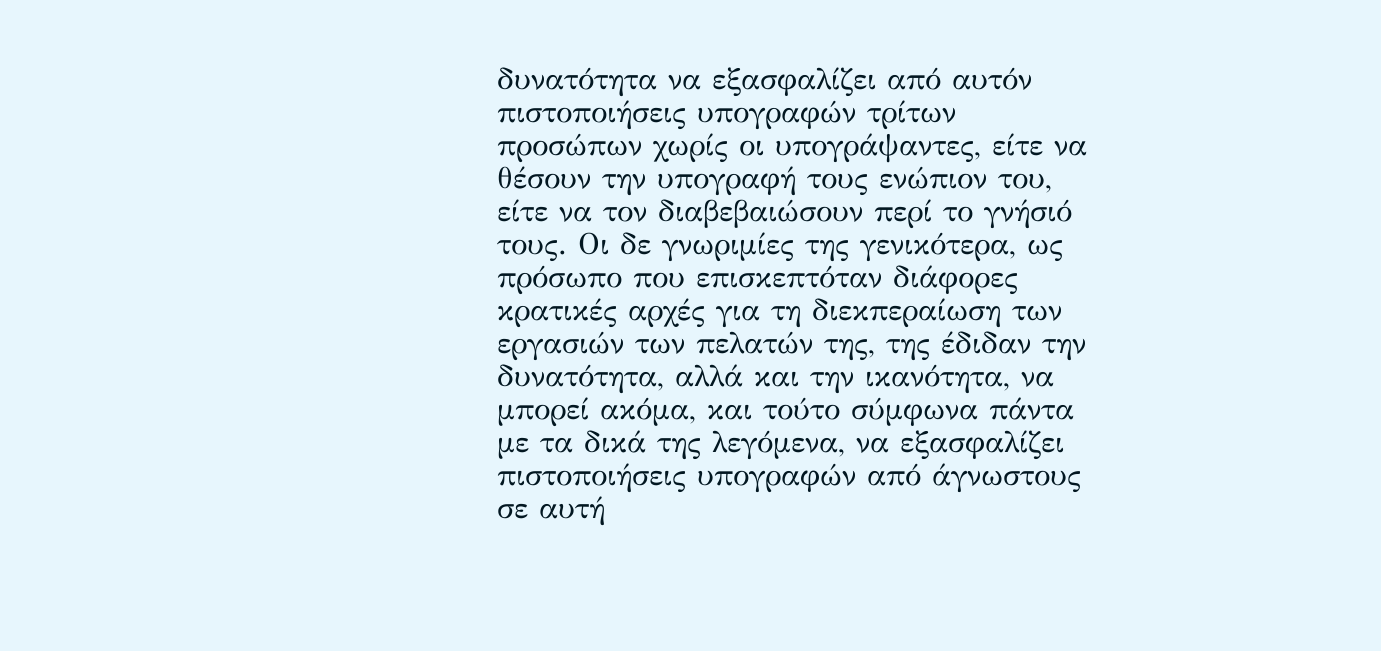δυνατότητα να εξασφαλίζει από αυτόν πιστοποιήσεις υπογραφών τρίτων προσώπων χωρίς οι υπογράψαντες, είτε να θέσουν την υπογραφή τους ενώπιον του, είτε να τον διαβεβαιώσουν περί το γνήσιό τους. Οι δε γνωριμίες της γενικότερα, ως πρόσωπο που επισκεπτόταν διάφορες κρατικές αρχές για τη διεκπεραίωση των εργασιών των πελατών της, της έδιδαν την δυνατότητα, αλλά και την ικανότητα, να μπορεί ακόμα, και τούτο σύμφωνα πάντα με τα δικά της λεγόμενα, να εξασφαλίζει πιστοποιήσεις υπογραφών από άγνωστους σε αυτή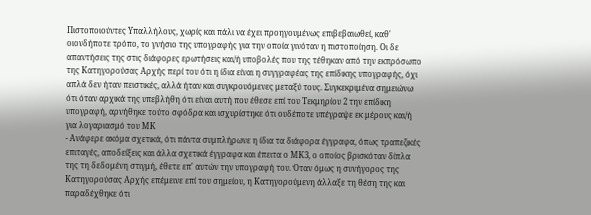Πιστοποιούντες Υπαλλήλους, χωρίς και πάλι να έχει προηγουμένως επιβεβαιωθεί, καθ' οιονδήποτε τρόπο, το γνήσιο της υπογραφής για την οποία γινόταν η πιστοποίηση. Οι δε απαντήσεις της στις διάφορες ερωτήσεις και/ή υποβολές που της τέθηκαν από την εκπρόσωπο της Κατηγορούσας Αρχής περί του ότι η ίδια είναι η συγγραφέας της επίδικης υπογραφής, όχι απλά δεν ήταν πειστικές, αλλά ήταν και συγκρουόμενες μεταξύ τους. Συγκεκριμένα σημειώνω ότι όταν αρχικά της υπεβλήθη ότι είναι αυτή που έθεσε επί του Τεκμηρίου 2 την επίδικη υπογραφή, αρνήθηκε τούτο σφόδρα και ισχυρίστηκε ότι ουδέποτε υπέγραψε εκ μέρους και/ή για λογαριασμό του ΜΚ
- Ανάφερε ακόμα σχετικά, ότι πάντα συμπλήρωνε η ίδια τα διάφορα έγγραφα, όπως τραπεζικές επιταγές, αποδείξεις και άλλα σχετικά έγγραφα και έπειτα ο ΜΚ3, ο οποίος βρισκόταν δίπλα της τη δεδομένη στιγμή, έθετε επ' αυτών την υπογραφή του. Όταν όμως η συνήγορος της Κατηγορούσας Αρχής επέμεινε επί του σημείου, η Κατηγορούμενη άλλαξε τη θέση της και παραδέχθηκε ότι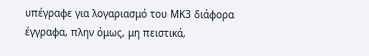υπέγραφε για λογαριασμό του ΜΚ3 διάφορα έγγραφα, πλην όμως, μη πειστικά,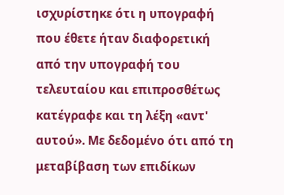ισχυρίστηκε ότι η υπογραφή που έθετε ήταν διαφορετική από την υπογραφή του τελευταίου και επιπροσθέτως κατέγραφε και τη λέξη «αντ' αυτού». Με δεδομένο ότι από τη μεταβίβαση των επιδίκων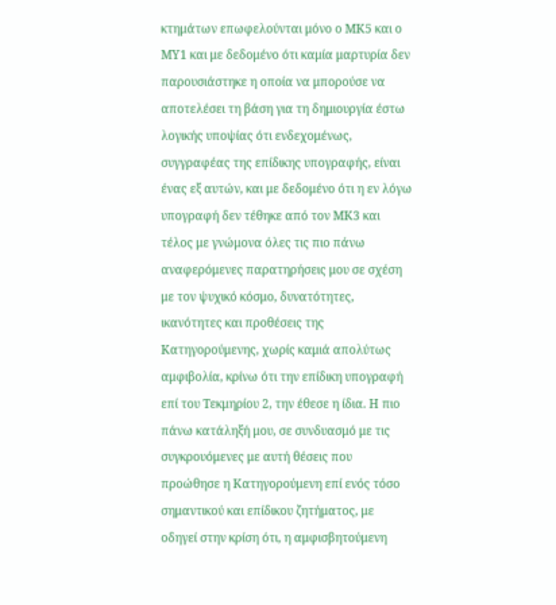κτημάτων επωφελούνται μόνο ο ΜΚ5 και ο ΜΥ1 και με δεδομένο ότι καμία μαρτυρία δεν παρουσιάστηκε η οποία να μπορούσε να αποτελέσει τη βάση για τη δημιουργία έστω λογικής υποψίας ότι ενδεχομένως, συγγραφέας της επίδικης υπογραφής, είναι ένας εξ αυτών, και με δεδομένο ότι η εν λόγω υπογραφή δεν τέθηκε από τον ΜΚ3 και τέλος με γνώμονα όλες τις πιο πάνω αναφερόμενες παρατηρήσεις μου σε σχέση με τον ψυχικό κόσμο, δυνατότητες, ικανότητες και προθέσεις της Κατηγορούμενης, χωρίς καμιά απολύτως αμφιβολία, κρίνω ότι την επίδικη υπογραφή επί του Τεκμηρίου 2, την έθεσε η ίδια. Η πιο πάνω κατάληξή μου, σε συνδυασμό με τις συγκρουόμενες με αυτή θέσεις που προώθησε η Κατηγορούμενη επί ενός τόσο σημαντικού και επίδικου ζητήματος, με οδηγεί στην κρίση ότι, η αμφισβητούμενη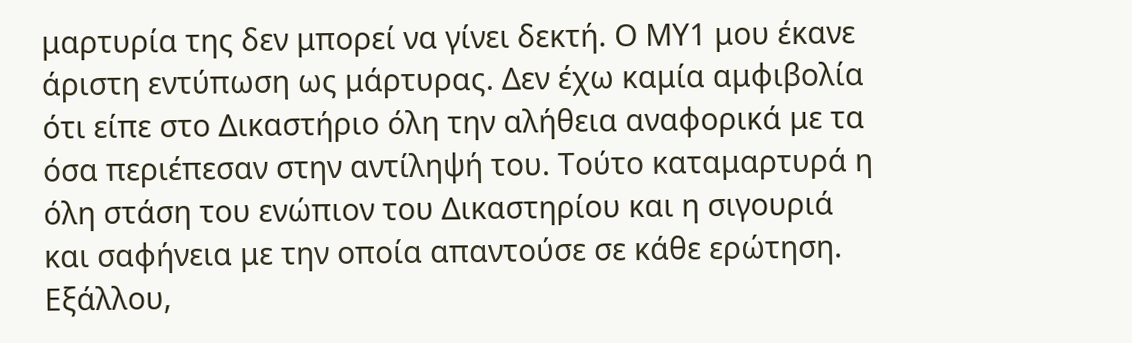μαρτυρία της δεν μπορεί να γίνει δεκτή. Ο ΜΥ1 μου έκανε άριστη εντύπωση ως μάρτυρας. Δεν έχω καμία αμφιβολία ότι είπε στο Δικαστήριο όλη την αλήθεια αναφορικά με τα όσα περιέπεσαν στην αντίληψή του. Τούτο καταμαρτυρά η όλη στάση του ενώπιον του Δικαστηρίου και η σιγουριά και σαφήνεια με την οποία απαντούσε σε κάθε ερώτηση. Εξάλλου,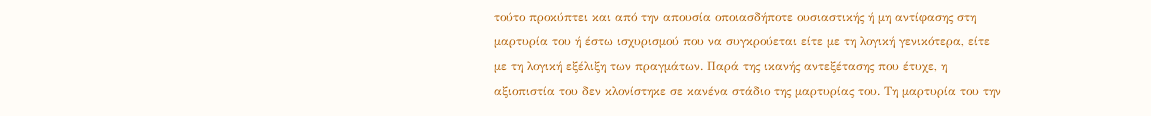τούτο προκύπτει και από την απουσία οποιασδήποτε ουσιαστικής ή μη αντίφασης στη μαρτυρία του ή έστω ισχυρισμού που να συγκρούεται είτε με τη λογική γενικότερα, είτε με τη λογική εξέλιξη των πραγμάτων. Παρά της ικανής αντεξέτασης που έτυχε, η αξιοπιστία του δεν κλονίστηκε σε κανένα στάδιο της μαρτυρίας του. Τη μαρτυρία του την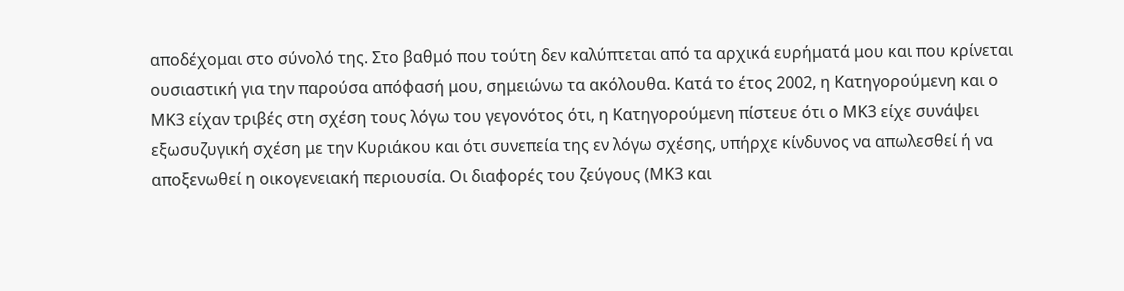αποδέχομαι στο σύνολό της. Στο βαθμό που τούτη δεν καλύπτεται από τα αρχικά ευρήματά μου και που κρίνεται ουσιαστική για την παρούσα απόφασή μου, σημειώνω τα ακόλουθα. Κατά το έτος 2002, η Κατηγορούμενη και ο ΜΚ3 είχαν τριβές στη σχέση τους λόγω του γεγονότος ότι, η Κατηγορούμενη πίστευε ότι ο ΜΚ3 είχε συνάψει εξωσυζυγική σχέση με την Κυριάκου και ότι συνεπεία της εν λόγω σχέσης, υπήρχε κίνδυνος να απωλεσθεί ή να αποξενωθεί η οικογενειακή περιουσία. Οι διαφορές του ζεύγους (ΜΚ3 και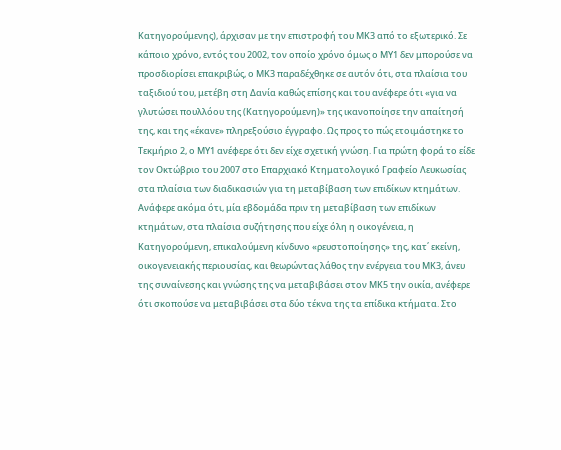Κατηγορούμενης), άρχισαν με την επιστροφή του ΜΚ3 από το εξωτερικό. Σε κάποιο χρόνο, εντός του 2002, τον οποίο χρόνο όμως ο ΜΥ1 δεν μπορούσε να προσδιορίσει επακριβώς, ο ΜΚ3 παραδέχθηκε σε αυτόν ότι, στα πλαίσια του ταξιδιού του, μετέβη στη Δανία καθώς επίσης και του ανέφερε ότι «για να γλυτώσει πουλλόου της (Κατηγορούμενη)» της ικανοποίησε την απαίτησή της, και της «έκανε» πληρεξούσιο έγγραφο. Ως προς το πώς ετοιμάστηκε το Τεκμήριο 2, ο ΜΥ1 ανέφερε ότι δεν είχε σχετική γνώση. Για πρώτη φορά το είδε τον Οκτώβριο του 2007 στο Επαρχιακό Κτηματολογικό Γραφείο Λευκωσίας στα πλαίσια των διαδικασιών για τη μεταβίβαση των επιδίκων κτημάτων. Ανάφερε ακόμα ότι, μία εβδομάδα πριν τη μεταβίβαση των επιδίκων κτημάτων, στα πλαίσια συζήτησης που είχε όλη η οικογένεια, η Κατηγορούμενη, επικαλούμενη κίνδυνο «ρευστοποίησης» της, κατ΄ εκείνη, οικογενειακής περιουσίας, και θεωρώντας λάθος την ενέργεια του ΜΚ3, άνευ της συναίνεσης και γνώσης της να μεταβιβάσει στον ΜΚ5 την οικία, ανέφερε ότι σκοπούσε να μεταβιβάσει στα δύο τέκνα της τα επίδικα κτήματα. Στο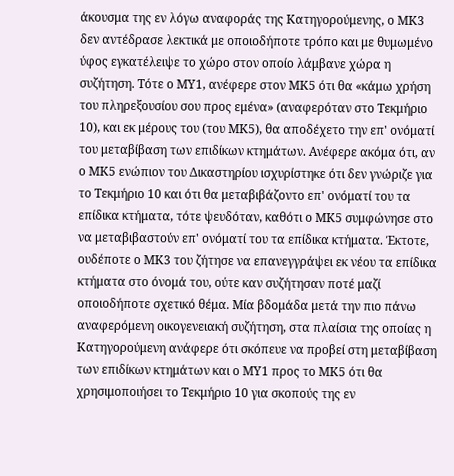άκουσμα της εν λόγω αναφοράς της Κατηγορούμενης, ο ΜΚ3 δεν αντέδρασε λεκτικά με οποιοδήποτε τρόπο και με θυμωμένο ύφος εγκατέλειψε το χώρο στον οποίο λάμβανε χώρα η συζήτηση. Τότε ο ΜΥ1, ανέφερε στον ΜΚ5 ότι θα «κάμω χρήση του πληρεξουσίου σου προς εμένα» (αναφερόταν στο Τεκμήριο 10), και εκ μέρους του (του ΜΚ5), θα αποδέχετο την επ' ονόματί του μεταβίβαση των επιδίκων κτημάτων. Ανέφερε ακόμα ότι, αν ο ΜΚ5 ενώπιον του Δικαστηρίου ισχυρίστηκε ότι δεν γνώριζε για το Τεκμήριο 10 και ότι θα μεταβιβάζοντο επ' ονόματί του τα επίδικα κτήματα, τότε ψευδόταν, καθότι ο ΜΚ5 συμφώνησε στο να μεταβιβαστούν επ' ονόματί του τα επίδικα κτήματα. Έκτοτε, ουδέποτε ο ΜΚ3 του ζήτησε να επανεγγράψει εκ νέου τα επίδικα κτήματα στο όνομά του, ούτε καν συζήτησαν ποτέ μαζί οποιοδήποτε σχετικό θέμα. Μία βδομάδα μετά την πιο πάνω αναφερόμενη οικογενειακή συζήτηση, στα πλαίσια της οποίας η Κατηγορούμενη ανάφερε ότι σκόπευε να προβεί στη μεταβίβαση των επιδίκων κτημάτων και ο ΜΥ1 προς το ΜΚ5 ότι θα χρησιμοποιήσει το Τεκμήριο 10 για σκοπούς της εν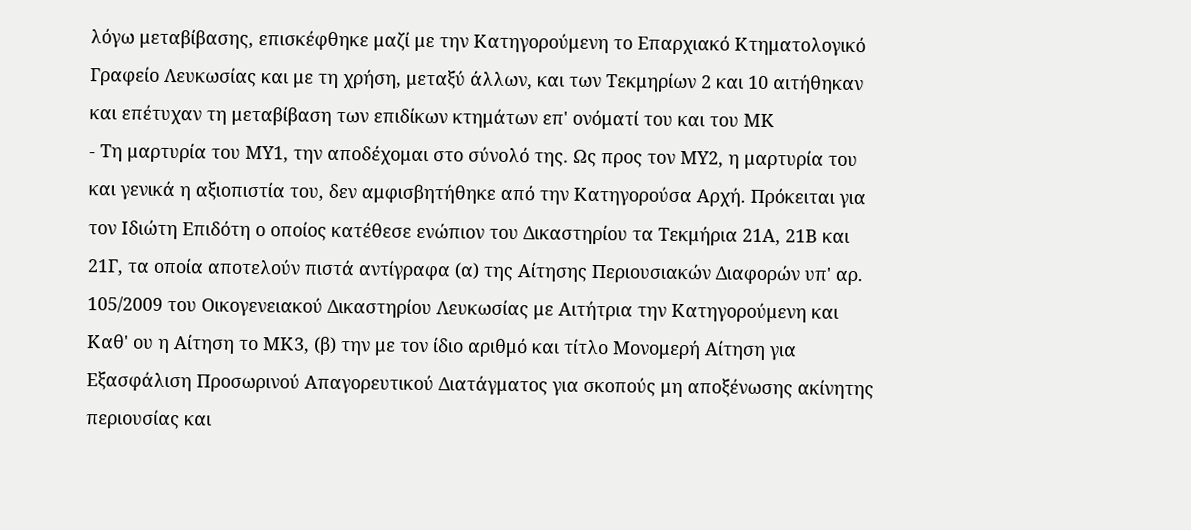λόγω μεταβίβασης, επισκέφθηκε μαζί με την Κατηγορούμενη το Επαρχιακό Κτηματολογικό Γραφείο Λευκωσίας και με τη χρήση, μεταξύ άλλων, και των Τεκμηρίων 2 και 10 αιτήθηκαν και επέτυχαν τη μεταβίβαση των επιδίκων κτημάτων επ' ονόματί του και του ΜΚ
- Τη μαρτυρία του ΜΥ1, την αποδέχομαι στο σύνολό της. Ως προς τον ΜΥ2, η μαρτυρία του και γενικά η αξιοπιστία του, δεν αμφισβητήθηκε από την Κατηγορούσα Αρχή. Πρόκειται για τον Ιδιώτη Επιδότη ο οποίος κατέθεσε ενώπιον του Δικαστηρίου τα Τεκμήρια 21Α, 21Β και 21Γ, τα οποία αποτελούν πιστά αντίγραφα (α) της Αίτησης Περιουσιακών Διαφορών υπ' αρ. 105/2009 του Οικογενειακού Δικαστηρίου Λευκωσίας με Αιτήτρια την Κατηγορούμενη και Καθ' ου η Αίτηση το ΜΚ3, (β) την με τον ίδιο αριθμό και τίτλο Μονομερή Αίτηση για Εξασφάλιση Προσωρινού Απαγορευτικού Διατάγματος για σκοπούς μη αποξένωσης ακίνητης περιουσίας και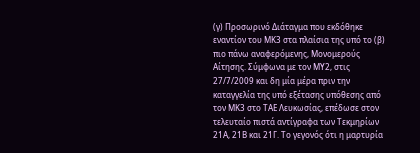(γ) Προσωρινό Διάταγμα που εκδόθηκε εναντίον του ΜΚ3 στα πλαίσια της υπό το (β) πιο πάνω αναφερόμενης, Μονομερούς Αίτησης. Σύμφωνα με τον ΜΥ2, στις 27/7/2009 και δη μία μέρα πριν την καταγγελία της υπό εξέτασης υπόθεσης από τον ΜΚ3 στο ΤΑΕ Λευκωσίας, επέδωσε στον τελευταίο πιστά αντίγραφα των Τεκμηρίων 21Α, 21Β και 21Γ. Το γεγονός ότι η μαρτυρία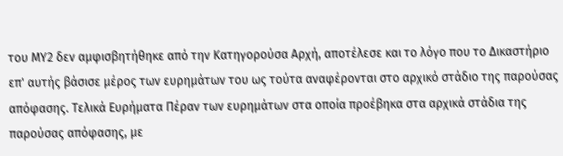του ΜΥ2 δεν αμφισβητήθηκε από την Κατηγορούσα Αρχή, αποτέλεσε και το λόγο που το Δικαστήριο επ' αυτής βάσισε μέρος των ευρημάτων του ως τούτα αναφέρονται στο αρχικό στάδιο της παρούσας απόφασης. Τελικά Ευρήματα Πέραν των ευρημάτων στα οποία προέβηκα στα αρχικά στάδια της παρούσας απόφασης, με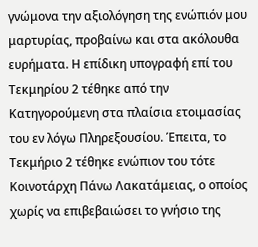γνώμονα την αξιολόγηση της ενώπιόν μου μαρτυρίας, προβαίνω και στα ακόλουθα ευρήματα. Η επίδικη υπογραφή επί του Τεκμηρίου 2 τέθηκε από την Κατηγορούμενη στα πλαίσια ετοιμασίας του εν λόγω Πληρεξουσίου. Έπειτα, το Τεκμήριο 2 τέθηκε ενώπιον του τότε Κοινοτάρχη Πάνω Λακατάμειας, ο οποίος χωρίς να επιβεβαιώσει το γνήσιο της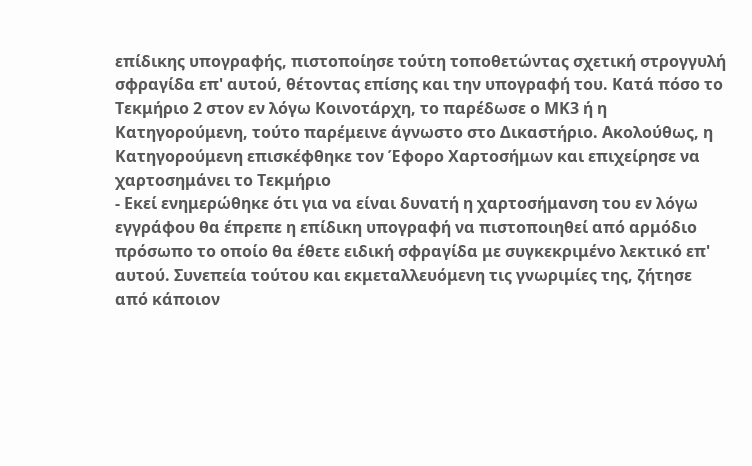επίδικης υπογραφής, πιστοποίησε τούτη τοποθετώντας σχετική στρογγυλή σφραγίδα επ' αυτού, θέτοντας επίσης και την υπογραφή του. Κατά πόσο το Τεκμήριο 2 στον εν λόγω Κοινοτάρχη, το παρέδωσε ο ΜΚ3 ή η Κατηγορούμενη, τούτο παρέμεινε άγνωστο στο Δικαστήριο. Ακολούθως, η Κατηγορούμενη επισκέφθηκε τον Έφορο Χαρτοσήμων και επιχείρησε να χαρτοσημάνει το Τεκμήριο
- Εκεί ενημερώθηκε ότι για να είναι δυνατή η χαρτοσήμανση του εν λόγω εγγράφου θα έπρεπε η επίδικη υπογραφή να πιστοποιηθεί από αρμόδιο πρόσωπο το οποίο θα έθετε ειδική σφραγίδα με συγκεκριμένο λεκτικό επ' αυτού. Συνεπεία τούτου και εκμεταλλευόμενη τις γνωριμίες της, ζήτησε από κάποιον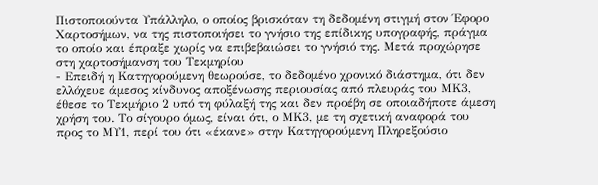Πιστοποιούντα Υπάλληλο, ο οποίος βρισκόταν τη δεδομένη στιγμή στον Έφορο Χαρτοσήμων, να της πιστοποιήσει το γνήσιο της επίδικης υπογραφής, πράγμα το οποίο και έπραξε χωρίς να επιβεβαιώσει το γνήσιό της. Μετά προχώρησε στη χαρτοσήμανση του Τεκμηρίου
- Επειδή η Κατηγορούμενη θεωρούσε, το δεδομένο χρονικό διάστημα, ότι δεν ελλόχευε άμεσος κίνδυνος αποξένωσης περιουσίας από πλευράς του ΜΚ3, έθεσε το Τεκμήριο 2 υπό τη φύλαξή της και δεν προέβη σε οποιαδήποτε άμεση χρήση του. Το σίγουρο όμως, είναι ότι, ο ΜΚ3, με τη σχετική αναφορά του προς το ΜΥ1, περί του ότι «έκανε» στην Κατηγορούμενη Πληρεξούσιο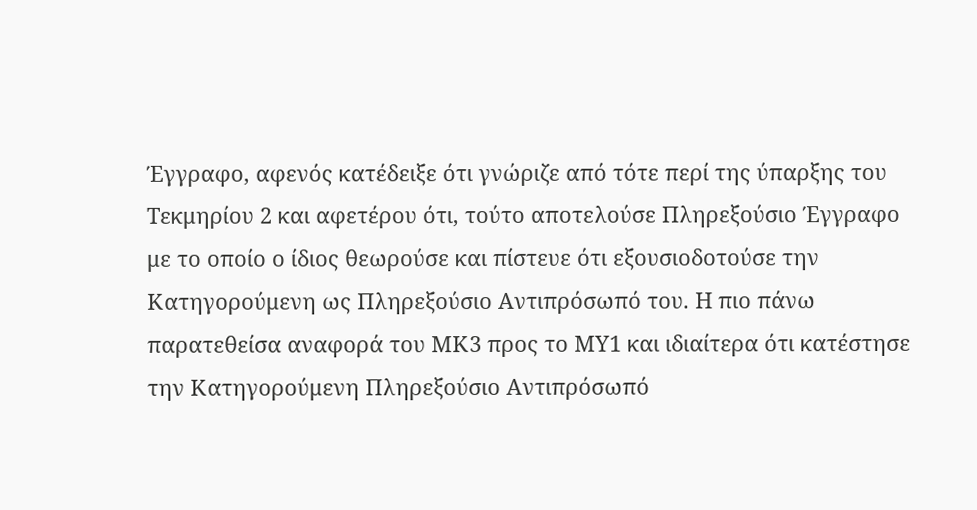Έγγραφο, αφενός κατέδειξε ότι γνώριζε από τότε περί της ύπαρξης του Τεκμηρίου 2 και αφετέρου ότι, τούτο αποτελούσε Πληρεξούσιο Έγγραφο με το οποίο ο ίδιος θεωρούσε και πίστευε ότι εξουσιοδοτούσε την Κατηγορούμενη ως Πληρεξούσιο Αντιπρόσωπό του. Η πιο πάνω παρατεθείσα αναφορά του ΜΚ3 προς το ΜΥ1 και ιδιαίτερα ότι κατέστησε την Κατηγορούμενη Πληρεξούσιο Αντιπρόσωπό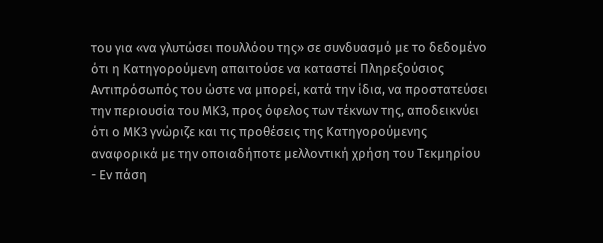του για «να γλυτώσει πουλλόου της» σε συνδυασμό με το δεδομένο ότι η Κατηγορούμενη απαιτούσε να καταστεί Πληρεξούσιος Αντιπρόσωπός του ώστε να μπορεί, κατά την ίδια, να προστατεύσει την περιουσία του ΜΚ3, προς όφελος των τέκνων της, αποδεικνύει ότι ο ΜΚ3 γνώριζε και τις προθέσεις της Κατηγορούμενης αναφορικά με την οποιαδήποτε μελλοντική χρήση του Τεκμηρίου
- Εν πάση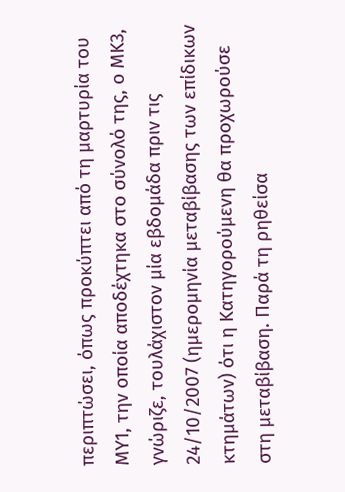περιπτώσει, όπως προκύπτει από τη μαρτυρία του ΜΥ1, την οποία αποδέχτηκα στο σύνολό της, ο ΜΚ3, γνώριζε, τουλάχιστον μία εβδομάδα πριν τις 24/10/2007 (ημερομηνία μεταβίβασης των επίδικων κτημάτων) ότι η Κατηγορούμενη θα προχωρούσε στη μεταβίβαση. Παρά τη ρηθείσα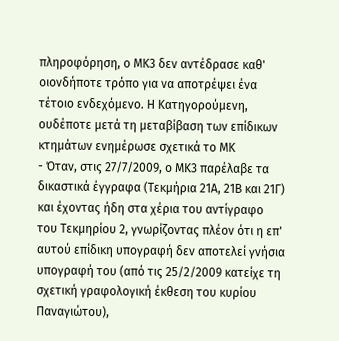πληροφόρηση, ο ΜΚ3 δεν αντέδρασε καθ' οιονδήποτε τρόπο για να αποτρέψει ένα τέτοιο ενδεχόμενο. Η Κατηγορούμενη, ουδέποτε μετά τη μεταβίβαση των επίδικων κτημάτων ενημέρωσε σχετικά το ΜΚ
- Όταν, στις 27/7/2009, ο ΜΚ3 παρέλαβε τα δικαστικά έγγραφα (Τεκμήρια 21Α, 21Β και 21Γ) και έχοντας ήδη στα χέρια του αντίγραφο του Τεκμηρίου 2, γνωρίζοντας πλέον ότι η επ' αυτού επίδικη υπογραφή δεν αποτελεί γνήσια υπογραφή του (από τις 25/2/2009 κατείχε τη σχετική γραφολογική έκθεση του κυρίου Παναγιώτου),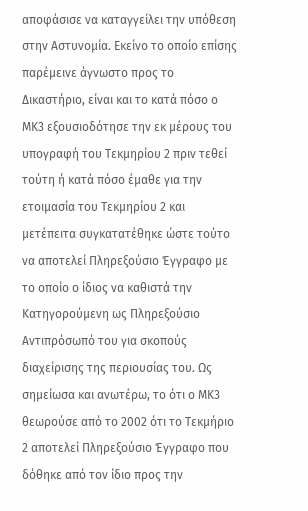αποφάσισε να καταγγείλει την υπόθεση στην Αστυνομία. Εκείνο το οποίο επίσης παρέμεινε άγνωστο προς το Δικαστήριο, είναι και το κατά πόσο ο ΜΚ3 εξουσιοδότησε την εκ μέρους του υπογραφή του Τεκμηρίου 2 πριν τεθεί τούτη ή κατά πόσο έμαθε για την ετοιμασία του Τεκμηρίου 2 και μετέπειτα συγκατατέθηκε ώστε τούτο να αποτελεί Πληρεξούσιο Έγγραφο με το οποίο ο ίδιος να καθιστά την Κατηγορούμενη ως Πληρεξούσιο Αντιπρόσωπό του για σκοπούς διαχείρισης της περιουσίας του. Ως σημείωσα και ανωτέρω, το ότι ο ΜΚ3 θεωρούσε από το 2002 ότι το Τεκμήριο 2 αποτελεί Πληρεξούσιο Έγγραφο που δόθηκε από τον ίδιο προς την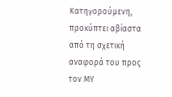Κατηγορούμενη, προκύπτει αβίαστα από τη σχετική αναφορά του προς τον ΜΥ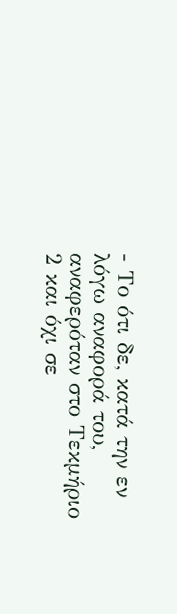- Το ότι δε, κατά την εν λόγω αναφορά του, αναφερόταν στο Τεκμήριο 2 και όχι σε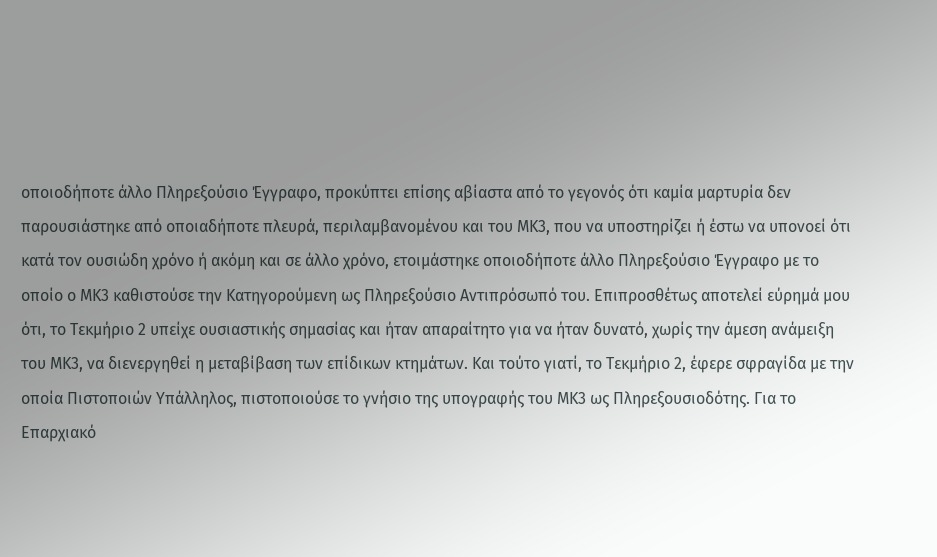οποιοδήποτε άλλο Πληρεξούσιο Έγγραφο, προκύπτει επίσης αβίαστα από το γεγονός ότι καμία μαρτυρία δεν παρουσιάστηκε από οποιαδήποτε πλευρά, περιλαμβανομένου και του ΜΚ3, που να υποστηρίζει ή έστω να υπονοεί ότι κατά τον ουσιώδη χρόνο ή ακόμη και σε άλλο χρόνο, ετοιμάστηκε οποιοδήποτε άλλο Πληρεξούσιο Έγγραφο με το οποίο ο ΜΚ3 καθιστούσε την Κατηγορούμενη ως Πληρεξούσιο Αντιπρόσωπό του. Επιπροσθέτως αποτελεί εύρημά μου ότι, το Τεκμήριο 2 υπείχε ουσιαστικής σημασίας και ήταν απαραίτητο για να ήταν δυνατό, χωρίς την άμεση ανάμειξη του ΜΚ3, να διενεργηθεί η μεταβίβαση των επίδικων κτημάτων. Και τούτο γιατί, το Τεκμήριο 2, έφερε σφραγίδα με την οποία Πιστοποιών Υπάλληλος, πιστοποιούσε το γνήσιο της υπογραφής του ΜΚ3 ως Πληρεξουσιοδότης. Για το Επαρχιακό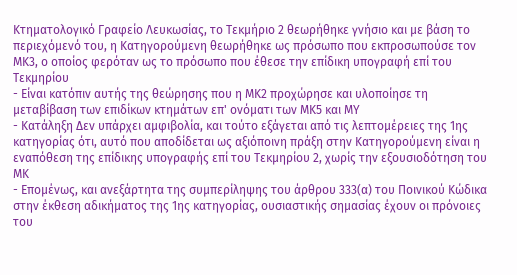Κτηματολογικό Γραφείο Λευκωσίας, το Τεκμήριο 2 θεωρήθηκε γνήσιο και με βάση το περιεχόμενό του, η Κατηγορούμενη θεωρήθηκε ως πρόσωπο που εκπροσωπούσε τον ΜΚ3, ο οποίος φερόταν ως το πρόσωπο που έθεσε την επίδικη υπογραφή επί του Τεκμηρίου
- Είναι κατόπιν αυτής της θεώρησης που η ΜΚ2 προχώρησε και υλοποίησε τη μεταβίβαση των επιδίκων κτημάτων επ' ονόματι των ΜΚ5 και ΜΥ
- Κατάληξη Δεν υπάρχει αμφιβολία, και τούτο εξάγεται από τις λεπτομέρειες της 1ης κατηγορίας ότι, αυτό που αποδίδεται ως αξιόποινη πράξη στην Κατηγορούμενη είναι η εναπόθεση της επίδικης υπογραφής επί του Τεκμηρίου 2, χωρίς την εξουσιοδότηση του ΜΚ
- Επομένως, και ανεξάρτητα της συμπερίληψης του άρθρου 333(α) του Ποινικού Κώδικα στην έκθεση αδικήματος της 1ης κατηγορίας, ουσιαστικής σημασίας έχουν οι πρόνοιες του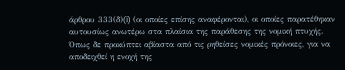άρθρου 333(δ)(i) (οι οποίες επίσης αναφέρονται), οι οποίες παρατέθηκαν αυτουσίως ανωτέρω στα πλαίσια της παράθεσης της νομική πτυχής. Όπως δε προκύπτει αβίαστα από τις ρηθείσες νομικές πρόνοιες, για να αποδειχθεί η ενοχή της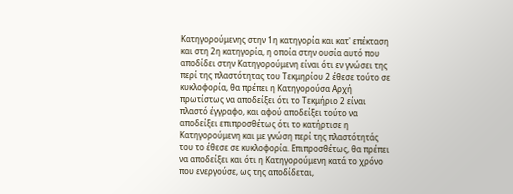Κατηγορούμενης στην 1η κατηγορία και κατ' επέκταση και στη 2η κατηγορία, η οποία στην ουσία αυτό που αποδίδει στην Κατηγορούμενη είναι ότι εν γνώσει της περί της πλαστότητας του Τεκμηρίου 2 έθεσε τούτο σε κυκλοφορία, θα πρέπει η Κατηγορούσα Αρχή πρωτίστως να αποδείξει ότι το Τεκμήριο 2 είναι πλαστό έγγραφο, και αφού αποδείξει τούτο να αποδείξει επιπροσθέτως ότι το κατήρτισε η Κατηγορούμενη και με γνώση περί της πλαστότητάς του το έθεσε σε κυκλοφορία. Επιπροσθέτως, θα πρέπει να αποδείξει και ότι η Κατηγορούμενη κατά το χρόνο που ενεργούσε, ως της αποδίδεται,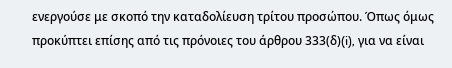ενεργούσε με σκοπό την καταδολίευση τρίτου προσώπου. Όπως όμως προκύπτει επίσης από τις πρόνοιες του άρθρου 333(δ)(i), για να είναι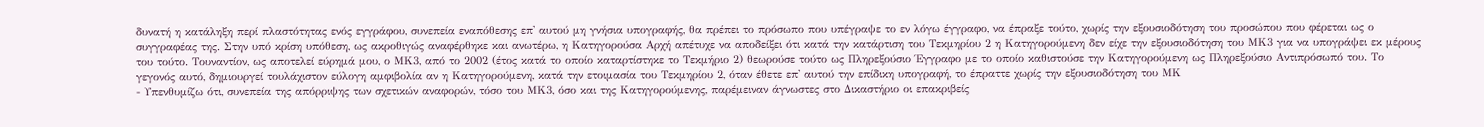δυνατή η κατάληξη περί πλαστότητας ενός εγγράφου, συνεπεία εναπόθεσης επ' αυτού μη γνήσια υπογραφής, θα πρέπει το πρόσωπο που υπέγραψε το εν λόγω έγγραφο, να έπραξε τούτο, χωρίς την εξουσιοδότηση του προσώπου που φέρεται ως ο συγγραφέας της. Στην υπό κρίση υπόθεση, ως ακροθιγώς αναφέρθηκε και ανωτέρω, η Κατηγορούσα Αρχή απέτυχε να αποδείξει ότι κατά την κατάρτιση του Τεκμηρίου 2 η Κατηγορούμενη δεν είχε την εξουσιοδότηση του ΜΚ3 για να υπογράψει εκ μέρους του τούτο. Τουναντίον, ως αποτελεί εύρημά μου, ο ΜΚ3, από το 2002 (έτος κατά το οποίο καταρτίστηκε το Τεκμήριο 2) θεωρούσε τούτο ως Πληρεξούσιο Έγγραφο με το οποίο καθιστούσε την Κατηγορούμενη ως Πληρεξούσιο Αντιπρόσωπό του. Το γεγονός αυτό, δημιουργεί τουλάχιστον εύλογη αμφιβολία αν η Κατηγορούμενη, κατά την ετοιμασία του Τεκμηρίου 2, όταν έθετε επ' αυτού την επίδικη υπογραφή, το έπραττε χωρίς την εξουσιοδότηση του ΜΚ
- Υπενθυμίζω ότι, συνεπεία της απόρριψης των σχετικών αναφορών, τόσο του ΜΚ3, όσο και της Κατηγορούμενης, παρέμειναν άγνωστες στο Δικαστήριο οι επακριβείς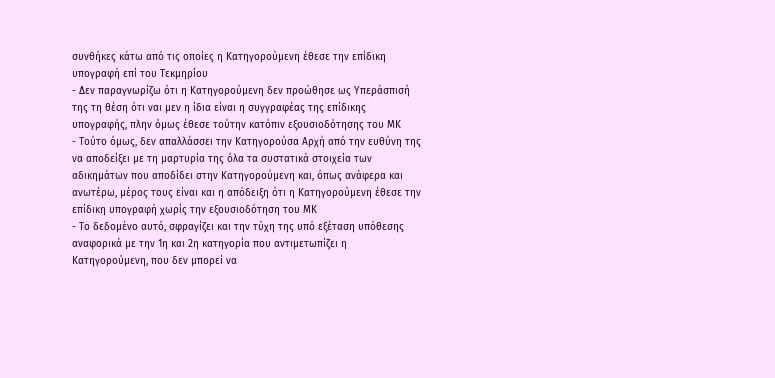συνθήκες κάτω από τις οποίες η Κατηγορούμενη έθεσε την επίδικη υπογραφή επί του Τεκμηρίου
- Δεν παραγνωρίζω ότι η Κατηγορούμενη δεν προώθησε ως Υπεράσπισή της τη θέση ότι ναι μεν η ίδια είναι η συγγραφέας της επίδικης υπογραφής, πλην όμως έθεσε τούτην κατόπιν εξουσιοδότησης του ΜΚ
- Τούτο όμως, δεν απαλλάσσει την Κατηγορούσα Αρχή από την ευθύνη της να αποδείξει με τη μαρτυρία της όλα τα συστατικά στοιχεία των αδικημάτων που αποδίδει στην Κατηγορούμενη και, όπως ανάφερα και ανωτέρω, μέρος τους είναι και η απόδειξη ότι η Κατηγορούμενη έθεσε την επίδικη υπογραφή χωρίς την εξουσιοδότηση του ΜΚ
- Το δεδομένο αυτό, σφραγίζει και την τύχη της υπό εξέταση υπόθεσης αναφορικά με την 1η και 2η κατηγορία που αντιμετωπίζει η Κατηγορούμενη, που δεν μπορεί να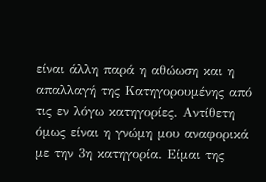είναι άλλη παρά η αθώωση και η απαλλαγή της Κατηγορουμένης από τις εν λόγω κατηγορίες. Αντίθετη όμως είναι η γνώμη μου αναφορικά με την 3η κατηγορία. Είμαι της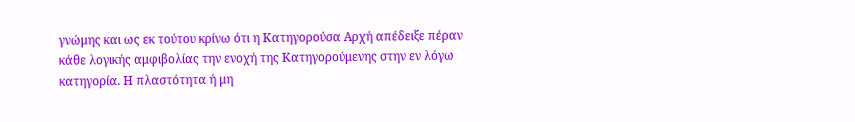γνώμης και ως εκ τούτου κρίνω ότι η Κατηγορούσα Αρχή απέδειξε πέραν κάθε λογικής αμφιβολίας την ενοχή της Κατηγορούμενης στην εν λόγω κατηγορία. Η πλαστότητα ή μη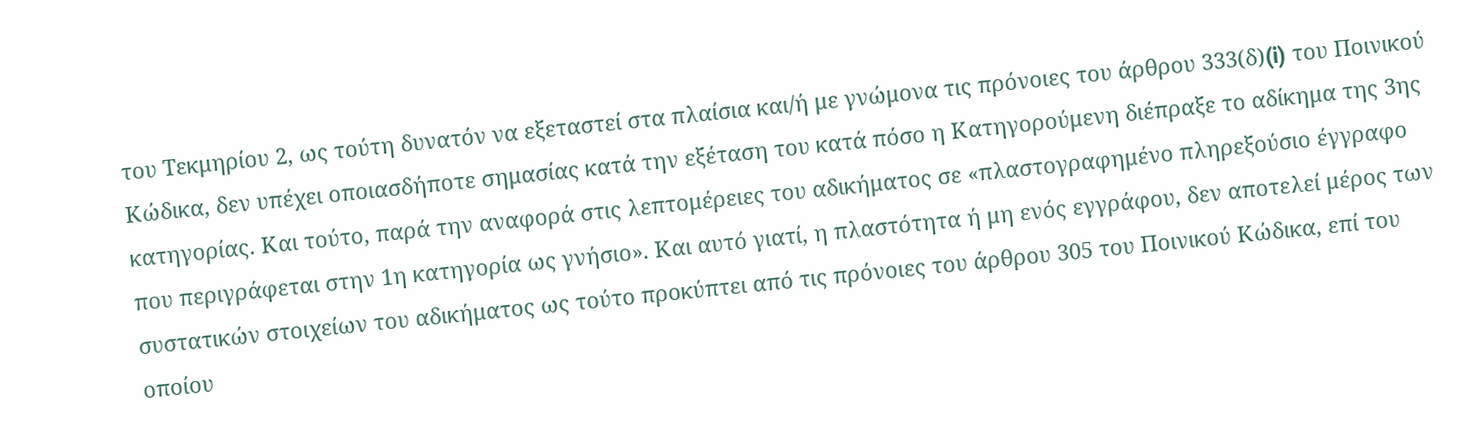του Τεκμηρίου 2, ως τούτη δυνατόν να εξεταστεί στα πλαίσια και/ή με γνώμονα τις πρόνοιες του άρθρου 333(δ)(i) του Ποινικού Κώδικα, δεν υπέχει οποιασδήποτε σημασίας κατά την εξέταση του κατά πόσο η Κατηγορούμενη διέπραξε το αδίκημα της 3ης κατηγορίας. Και τούτο, παρά την αναφορά στις λεπτομέρειες του αδικήματος σε «πλαστογραφημένο πληρεξούσιο έγγραφο που περιγράφεται στην 1η κατηγορία ως γνήσιο». Και αυτό γιατί, η πλαστότητα ή μη ενός εγγράφου, δεν αποτελεί μέρος των συστατικών στοιχείων του αδικήματος ως τούτο προκύπτει από τις πρόνοιες του άρθρου 305 του Ποινικού Κώδικα, επί του οποίου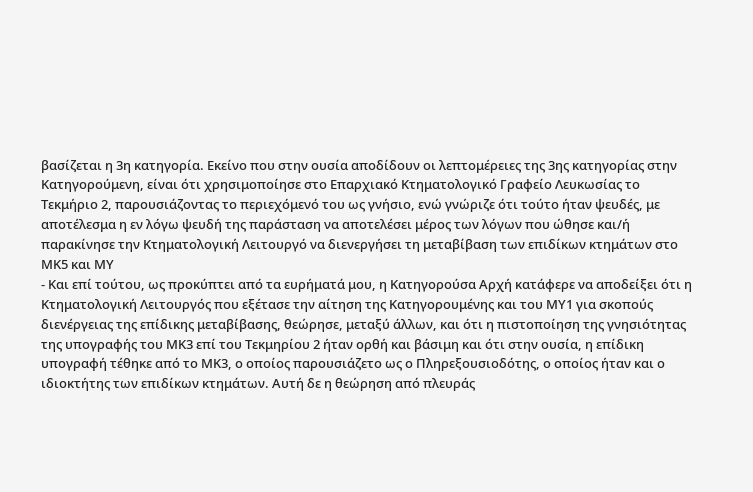βασίζεται η 3η κατηγορία. Εκείνο που στην ουσία αποδίδουν οι λεπτομέρειες της 3ης κατηγορίας στην Κατηγορούμενη, είναι ότι χρησιμοποίησε στο Επαρχιακό Κτηματολογικό Γραφείο Λευκωσίας το Τεκμήριο 2, παρουσιάζοντας το περιεχόμενό του ως γνήσιο, ενώ γνώριζε ότι τούτο ήταν ψευδές, με αποτέλεσμα η εν λόγω ψευδή της παράσταση να αποτελέσει μέρος των λόγων που ώθησε και/ή παρακίνησε την Κτηματολογική Λειτουργό να διενεργήσει τη μεταβίβαση των επιδίκων κτημάτων στο ΜΚ5 και ΜΥ
- Και επί τούτου, ως προκύπτει από τα ευρήματά μου, η Κατηγορούσα Αρχή κατάφερε να αποδείξει ότι η Κτηματολογική Λειτουργός που εξέτασε την αίτηση της Κατηγορουμένης και του ΜΥ1 για σκοπούς διενέργειας της επίδικης μεταβίβασης, θεώρησε, μεταξύ άλλων, και ότι η πιστοποίηση της γνησιότητας της υπογραφής του ΜΚ3 επί του Τεκμηρίου 2 ήταν ορθή και βάσιμη και ότι στην ουσία, η επίδικη υπογραφή τέθηκε από το ΜΚ3, ο οποίος παρουσιάζετο ως ο Πληρεξουσιοδότης, ο οποίος ήταν και ο ιδιοκτήτης των επιδίκων κτημάτων. Αυτή δε η θεώρηση από πλευράς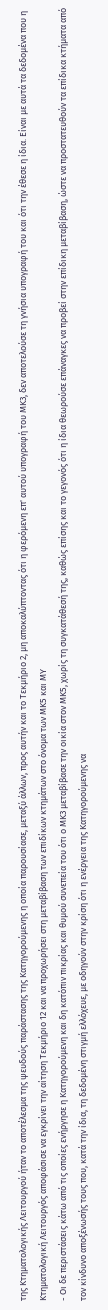της Κτηματολογικής Λειτουργού ήταν το αποτέλεσμα της ψευδούς παράστασης της Κατηγορούμενης η οποία παρουσίασε, μεταξύ άλλων, προς αυτήν και το Τεκμήριο 2, μη αποκαλύπτοντας ότι η φερόμενη επ' αυτού υπογραφή του ΜΚ3, δεν αποτελούσε τη γνήσια υπογραφή του και ότι την έθεσε η ίδια. Είναι με αυτά τα δεδομένα που η Κτηματολογική Λειτουργός αποφάσισε να εγκρίνει την αίτηση Τεκμήριο 12 και να προχωρήσει στη μεταβίβαση των επιδίκων κτημάτων στο όνομα των ΜΚ5 και ΜΥ
- Οι δε περιστάσεις κάτω από τις οποίες ενήργησε η Κατηγορούμενη και δη κατόπιν πικρίας και θυμού συνεπεία του ότι ο ΜΚ3 μεταβίβασε την οικία στον ΜΚ5, χωρίς τη συγκατάθεσή της, καθώς επίσης και το γεγονός ότι η ίδια θεωρούσε επάναγκες να προβεί στην επίδικη μεταβίβαση, ώστε να προστατευθούν τα επίδικα κτήματα από τον κίνδυνο αποξένωσής τους που, κατά την ίδια, τη δεδομένη στιγμή ελλόχευε, με οδηγούν στην κρίση ότι η ενέργεια της Κατηγορούμενης να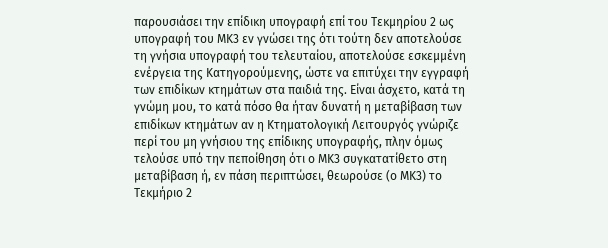παρουσιάσει την επίδικη υπογραφή επί του Τεκμηρίου 2 ως υπογραφή του ΜΚ3 εν γνώσει της ότι τούτη δεν αποτελούσε τη γνήσια υπογραφή του τελευταίου, αποτελούσε εσκεμμένη ενέργεια της Κατηγορούμενης, ώστε να επιτύχει την εγγραφή των επιδίκων κτημάτων στα παιδιά της. Είναι άσχετο, κατά τη γνώμη μου, το κατά πόσο θα ήταν δυνατή η μεταβίβαση των επιδίκων κτημάτων αν η Κτηματολογική Λειτουργός γνώριζε περί του μη γνήσιου της επίδικης υπογραφής, πλην όμως τελούσε υπό την πεποίθηση ότι ο ΜΚ3 συγκατατίθετο στη μεταβίβαση ή, εν πάση περιπτώσει, θεωρούσε (ο ΜΚ3) το Τεκμήριο 2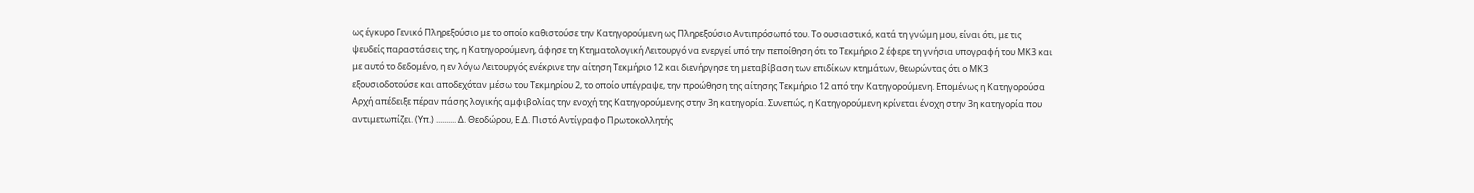ως έγκυρο Γενικό Πληρεξούσιο με το οποίο καθιστούσε την Κατηγορούμενη ως Πληρεξούσιο Αντιπρόσωπό του. Το ουσιαστικό, κατά τη γνώμη μου, είναι ότι, με τις ψευδείς παραστάσεις της, η Κατηγορούμενη, άφησε τη Κτηματολογική Λειτουργό να ενεργεί υπό την πεποίθηση ότι το Τεκμήριο 2 έφερε τη γνήσια υπογραφή του ΜΚ3 και με αυτό το δεδομένο, η εν λόγω Λειτουργός ενέκρινε την αίτηση Τεκμήριο 12 και διενήργησε τη μεταβίβαση των επιδίκων κτημάτων, θεωρώντας ότι ο ΜΚ3 εξουσιοδοτούσε και αποδεχόταν μέσω του Τεκμηρίου 2, το οποίο υπέγραψε, την προώθηση της αίτησης Τεκμήριο 12 από την Κατηγορούμενη. Επομένως η Κατηγορούσα Αρχή απέδειξε πέραν πάσης λογικής αμφιβολίας την ενοχή της Κατηγορούμενης στην 3η κατηγορία. Συνεπώς, η Κατηγορούμενη κρίνεται ένοχη στην 3η κατηγορία που αντιμετωπίζει. (Υπ.) .......... Δ. Θεοδώρου, Ε.Δ. Πιστό Αντίγραφο Πρωτοκολλητής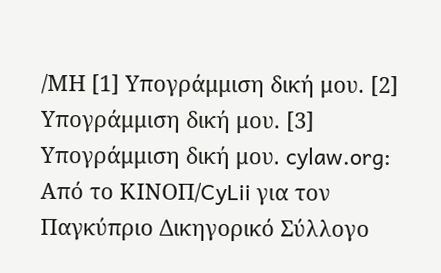/ΜΗ [1] Υπογράμμιση δική μου. [2] Υπογράμμιση δική μου. [3] Υπογράμμιση δική μου. cylaw.org: Από το ΚΙΝOΠ/CyLii για τον Παγκύπριο Δικηγορικό Σύλλογο